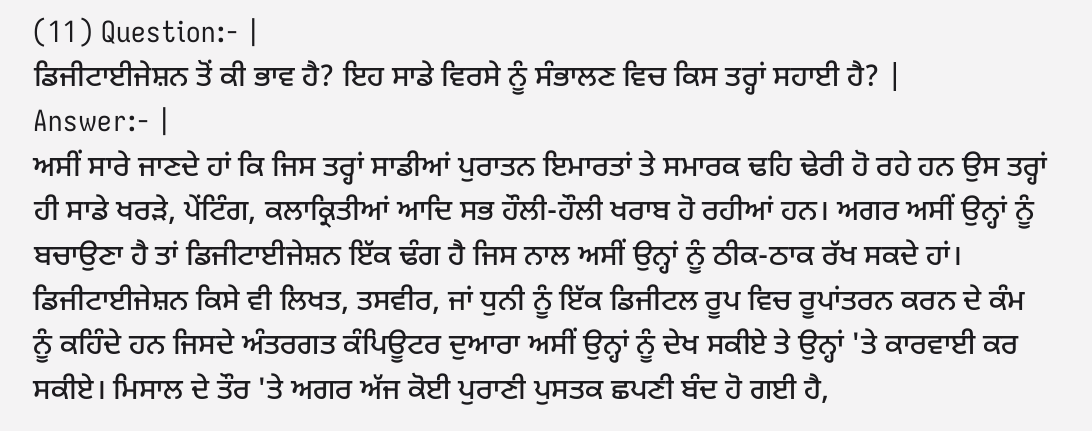(11) Question:- |
ਡਿਜੀਟਾਈਜੇਸ਼ਨ ਤੋਂ ਕੀ ਭਾਵ ਹੈ? ਇਹ ਸਾਡੇ ਵਿਰਸੇ ਨੂੰ ਸੰਭਾਲਣ ਵਿਚ ਕਿਸ ਤਰ੍ਹਾਂ ਸਹਾਈ ਹੈ? |
Answer:- |
ਅਸੀਂ ਸਾਰੇ ਜਾਣਦੇ ਹਾਂ ਕਿ ਜਿਸ ਤਰ੍ਹਾਂ ਸਾਡੀਆਂ ਪੁਰਾਤਨ ਇਮਾਰਤਾਂ ਤੇ ਸਮਾਰਕ ਢਹਿ ਢੇਰੀ ਹੋ ਰਹੇ ਹਨ ਉਸ ਤਰ੍ਹਾਂ ਹੀ ਸਾਡੇ ਖਰੜੇ, ਪੇਂਟਿੰਗ, ਕਲਾਕ੍ਰਿਤੀਆਂ ਆਦਿ ਸਭ ਹੌਲੀ-ਹੌਲੀ ਖਰਾਬ ਹੋ ਰਹੀਆਂ ਹਨ। ਅਗਰ ਅਸੀਂ ਉਨ੍ਹਾਂ ਨੂੰ ਬਚਾਉਣਾ ਹੈ ਤਾਂ ਡਿਜੀਟਾਈਜੇਸ਼ਨ ਇੱਕ ਢੰਗ ਹੈ ਜਿਸ ਨਾਲ ਅਸੀਂ ਉਨ੍ਹਾਂ ਨੂੰ ਠੀਕ-ਠਾਕ ਰੱਖ ਸਕਦੇ ਹਾਂ। ਡਿਜੀਟਾਈਜੇਸ਼ਨ ਕਿਸੇ ਵੀ ਲਿਖਤ, ਤਸਵੀਰ, ਜਾਂ ਧੁਨੀ ਨੂੰ ਇੱਕ ਡਿਜੀਟਲ ਰੂਪ ਵਿਚ ਰੂਪਾਂਤਰਨ ਕਰਨ ਦੇ ਕੰਮ ਨੂੰ ਕਹਿੰਦੇ ਹਨ ਜਿਸਦੇ ਅੰਤਰਗਤ ਕੰਪਿਊਟਰ ਦੁਆਰਾ ਅਸੀਂ ਉਨ੍ਹਾਂ ਨੂੰ ਦੇਖ ਸਕੀਏ ਤੇ ਉਨ੍ਹਾਂ 'ਤੇ ਕਾਰਵਾਈ ਕਰ ਸਕੀਏ। ਮਿਸਾਲ ਦੇ ਤੌਰ 'ਤੇ ਅਗਰ ਅੱਜ ਕੋਈ ਪੁਰਾਣੀ ਪੁਸਤਕ ਛਪਣੀ ਬੰਦ ਹੋ ਗਈ ਹੈ,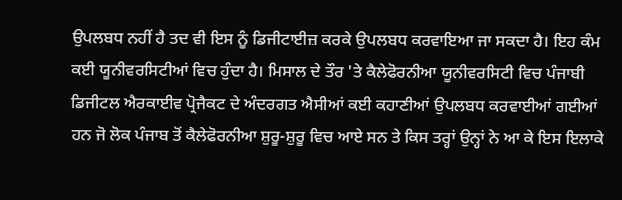ਉਪਲਬਧ ਨਹੀਂ ਹੈ ਤਦ ਵੀ ਇਸ ਨੂੰ ਡਿਜੀਟਾਈਜ਼ ਕਰਕੇ ਉਪਲਬਧ ਕਰਵਾਇਆ ਜਾ ਸਕਦਾ ਹੈ। ਇਹ ਕੰਮ ਕਈ ਯੂਨੀਵਰਸਿਟੀਆਂ ਵਿਚ ਹੁੰਦਾ ਹੈ। ਮਿਸਾਲ ਦੇ ਤੌਰ 'ਤੇ ਕੈਲੇਫੋਰਨੀਆ ਯੂਨੀਵਰਸਿਟੀ ਵਿਚ ਪੰਜਾਬੀ ਡਿਜੀਟਲ ਐਰਕਾਈਵ ਪ੍ਰੋਜੈਕਟ ਦੇ ਅੰਦਰਗਤ ਐਸੀਆਂ ਕਈ ਕਹਾਣੀਆਂ ਉਪਲਬਧ ਕਰਵਾਈਆਂ ਗਈਆਂ ਹਨ ਜੋ ਲੋਕ ਪੰਜਾਬ ਤੋਂ ਕੈਲੇਫੋਰਨੀਆ ਸ਼ੁਰੂ-ਸ਼ੁਰੂ ਵਿਚ ਆਏ ਸਨ ਤੇ ਕਿਸ ਤਰ੍ਹਾਂ ਉਨ੍ਹਾਂ ਨੇ ਆ ਕੇ ਇਸ ਇਲਾਕੇ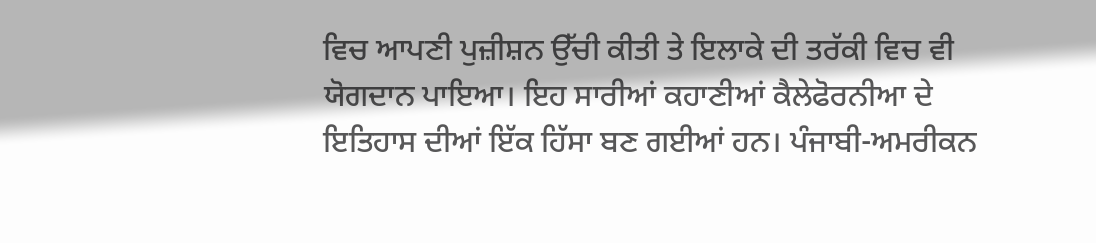ਵਿਚ ਆਪਣੀ ਪੁਜ਼ੀਸ਼ਨ ਉੱਚੀ ਕੀਤੀ ਤੇ ਇਲਾਕੇ ਦੀ ਤਰੱਕੀ ਵਿਚ ਵੀ ਯੋਗਦਾਨ ਪਾਇਆ। ਇਹ ਸਾਰੀਆਂ ਕਹਾਣੀਆਂ ਕੈਲੇਫੋਰਨੀਆ ਦੇ ਇਤਿਹਾਸ ਦੀਆਂ ਇੱਕ ਹਿੱਸਾ ਬਣ ਗਈਆਂ ਹਨ। ਪੰਜਾਬੀ-ਅਮਰੀਕਨ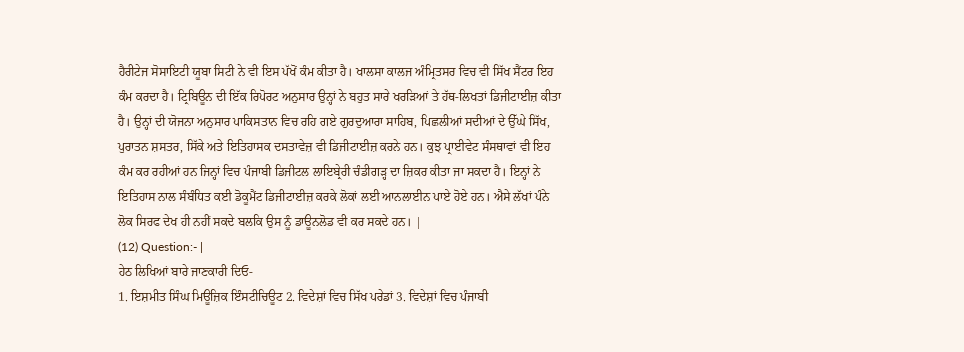ਹੈਰੀਟੇਜ ਸੋਸਾਇਟੀ ਯੂਬਾ ਸਿਟੀ ਨੇ ਵੀ ਇਸ ਪੱਖੋਂ ਕੰਮ ਕੀਤਾ ਹੈ। ਖਾਲਸਾ ਕਾਲਜ ਅੰਮ੍ਰਿਤਸਰ ਵਿਚ ਵੀ ਸਿੱਖ ਸੈਂਟਰ ਇਹ ਕੰਮ ਕਰਦਾ ਹੈ। ਟ੍ਰਿਬਿਊਨ ਦੀ ਇੱਕ ਰਿਪੋਰਟ ਅਨੁਸਾਰ ਉਨ੍ਹਾਂ ਨੇ ਬਹੁਤ ਸਾਰੇ ਖਰੜਿਆਂ ਤੇ ਹੱਥ-ਲਿਖਤਾਂ ਡਿਜੀਟਾਈਜ਼ ਕੀਤਾ ਹੈ। ਉਨ੍ਹਾਂ ਦੀ ਯੋਜਨਾ ਅਨੁਸਾਰ ਪਾਕਿਸਤਾਨ ਵਿਚ ਰਹਿ ਗਏ ਗੁਰਦੁਆਰਾ ਸਾਹਿਬ, ਪਿਛਲੀਆਂ ਸਦੀਆਂ ਦੇ ਉੱਘੇ ਸਿੱਖ, ਪੁਰਾਤਨ ਸ਼ਸਤਰ, ਸਿੱਕੇ ਅਤੇ ਇਤਿਹਾਸਕ ਦਸਤਾਵੇਜ਼ ਵੀ ਡਿਜੀਟਾਈਜ਼ ਕਰਨੇ ਹਨ। ਕੁਝ ਪ੍ਰਾਈਵੇਟ ਸੰਸਥਾਵਾਂ ਵੀ ਇਹ ਕੰਮ ਕਰ ਰਹੀਆਂ ਹਨ ਜਿਨ੍ਹਾਂ ਵਿਚ ਪੰਜਾਬੀ ਡਿਜੀਟਲ ਲਾਇਬ੍ਰੇਰੀ ਚੰਡੀਗੜ੍ਹ ਦਾ ਜ਼ਿਕਰ ਕੀਤਾ ਜਾ ਸਕਦਾ ਹੈ। ਇਨ੍ਹਾਂ ਨੇ ਇਤਿਹਾਸ ਨਾਲ ਸੰਬੰਧਿਤ ਕਈ ਡੋਕੂਮੈਂਟ ਡਿਜੀਟਾਈਜ਼ ਕਰਕੇ ਲੋਕਾਂ ਲਈ ਆਨਲਾਈਨ ਪਾਏ ਹੋਏ ਹਨ। ਐਸੇ ਲੱਖਾਂ ਪੰਨੇ ਲੋਕ ਸਿਰਫ ਦੇਖ ਹੀ ਨਹੀਂ ਸਕਦੇ ਬਲਕਿ ਉਸ ਨੂੰ ਡਾਊਨਲੋਡ ਵੀ ਕਰ ਸਕਦੇ ਹਨ। |
(12) Question:- |
ਹੇਠ ਲਿਖਿਆਂ ਬਾਰੇ ਜਾਣਕਾਰੀ ਦਿਓ-
1. ਇਸ਼ਮੀਤ ਸਿੰਘ ਮਿਊਜ਼ਿਕ ਇੰਸਟੀਚਿਊਟ 2. ਵਿਦੇਸ਼ਾਂ ਵਿਚ ਸਿੱਖ ਪਰੇਡਾਂ 3. ਵਿਦੇਸ਼ਾਂ ਵਿਚ ਪੰਜਾਬੀ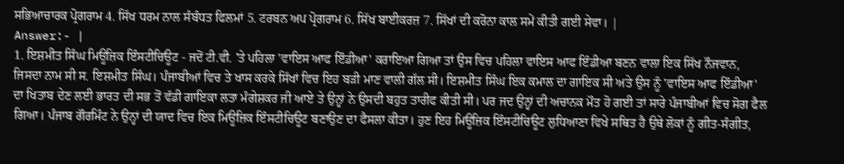ਸਭਿਆਚਾਰਕ ਪ੍ਰੋਗਰਾਮ 4. ਸਿੱਖ ਧਰਮ ਨਾਲ ਸੰਬੰਧਤ ਫਿਲਮਾਂ 5. ਟਰਬਨ ਅਪ ਪ੍ਰੋਗਰਾਮ 6. ਸਿੱਖ ਬਾਈਕਰਜ਼ 7. ਸਿੱਖਾਂ ਦੀ ਕਰੋਨਾ ਕਾਲ ਸਮੇਂ ਕੀਤੀ ਗਈ ਸੇਵਾ। |
Answer:- |
1. ਇਸ਼ਮੀਤ ਸਿੰਘ ਮਿਊਜ਼ਿਕ ਇੰਸਟੀਚਿਊਟ - ਜਦੋਂ ਟੀ.ਵੀ. 'ਤੇ ਪਹਿਲਾ 'ਵਾਇਸ ਆਫ ਇੰਡੀਆ' ਕਰਾਇਆ ਗਿਆ ਤਾਂ ਉਸ ਵਿਚ ਪਹਿਲਾ ਵਾਇਸ ਆਫ ਇੰਡੀਆ ਬਣਨ ਵਾਲਾ ਇਕ ਸਿੱਖ ਨੌਜਵਾਨ, ਜਿਸਦਾ ਨਾਮ ਸੀ ਸ. ਇਸ਼ਮੀਤ ਸਿੰਘ। ਪੰਜਾਬੀਆਂ ਵਿਚ ਤੇ ਖਾਸ ਕਰਕੇ ਸਿੱਖਾਂ ਵਿਚ ਇਹ ਬੜੀ ਮਾਣ ਵਾਲੀ ਗੱਲ ਸੀ। ਇਸ਼ਮੀਤ ਸਿੰਘ ਇਕ ਕਮਾਲ ਦਾ ਗਾਇਕ ਸੀ ਅਤੇ ਉਸ ਨੂੰ 'ਵਾਇਸ ਆਫ ਇੰਡੀਆ' ਦਾ ਖਿਤਾਬ ਦੇਣ ਲਈ ਭਾਰਤ ਦੀ ਸਭ ਤੋਂ ਵੱਡੀ ਗਾਇਕਾ ਲਤਾ ਮੰਗੇਸ਼ਕਰ ਜੀ ਆਏ ਤੇ ਉਨ੍ਹਾਂ ਨੇ ਉਸਦੀ ਬਹੁਤ ਤਾਰੀਫ ਕੀਤੀ ਸੀ। ਪਰ ਜਦ ਉਨ੍ਹਾਂ ਦੀ ਅਚਾਨਕ ਮੌਤ ਹੋ ਗਈ ਤਾਂ ਸਾਰੇ ਪੰਜਾਬੀਆਂ ਵਿਚ ਸੋਗ ਫੈਲ ਗਿਆ। ਪੰਜਾਬ ਗੌਰਮਿੰਟ ਨੇ ਉਨ੍ਹਾਂ ਦੀ ਯਾਦ ਵਿਚ ਇਕ ਮਿਊਜ਼ਿਕ ਇੰਸਟੀਚਿਊਟ ਬਣਾਉਣ ਦਾ ਫੈਸਲਾ ਕੀਤਾ। ਹੁਣ ਇਹ ਮਿਊਜ਼ਿਕ ਇੰਸਟੀਚਿਊਟ ਲੁਧਿਆਣਾ ਵਿਖੇ ਸਥਿਤ ਹੈ ਉਥੇ ਲੋਕਾਂ ਨੂੰ ਗੀਤ-ਸੰਗੀਤ,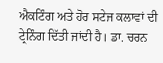ਐਕਟਿੰਗ ਅਤੇ ਹੋਰ ਸਟੇਜ ਕਲਾਵਾਂ ਦੀ ਟ੍ਰੇਨਿੰਗ ਦਿੱਤੀ ਜਾਂਦੀ ਹੈ। ਡਾ. ਚਰਨ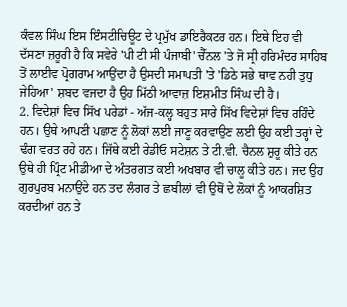ਕੰਵਲ ਸਿੰਘ ਇਸ ਇੰਸਟੀਚਿਊਟ ਦੇ ਪ੍ਰਮੁੱਖ ਡਾਇਰੈਕਟਰ ਹਨ। ਇਥੇ ਇਹ ਵੀ ਦੱਸਣਾ ਜ਼ਰੂਰੀ ਹੈ ਕਿ ਸਵੇਰੇ 'ਪੀ ਟੀ ਸੀ ਪੰਜਾਬੀ' ਚੈੱਨਲ 'ਤੇ ਜੋ ਸ੍ਰੀ ਹਰਿਮੰਦਰ ਸਾਹਿਬ ਤੋਂ ਲਾਈਵ ਪ੍ਰੋਗਰਾਮ ਆਉਂਦਾ ਹੈ ਉਸਦੀ ਸਮਾਪਤੀ 'ਤੇ 'ਡਿਠੇ ਸਭੇ ਥਾਵ ਨਹੀ ਤੁਧੁ ਜੇਹਿਆ' ਸ਼ਬਦ ਵਜਦਾ ਹੈ ਉਹ ਮਿੱਠੀ ਆਵਾਜ਼ ਇਸ਼ਮੀਤ ਸਿੰਘ ਦੀ ਹੈ।
2. ਵਿਦੇਸ਼ਾਂ ਵਿਚ ਸਿੱਖ ਪਰੇਡਾਂ - ਅੱਜ-ਕਲ੍ਹ ਬਹੁਤ ਸਾਰੇ ਸਿੱਖ ਵਿਦੇਸ਼ਾਂ ਵਿਚ ਰਹਿੰਦੇ ਹਨ। ਉਥੇ ਆਪਣੀ ਪਛਾਣ ਨੂੰ ਲੋਕਾਂ ਲਈ ਜਾਣੂ ਕਰਵਾਉਣ ਲਈ ਉਹ ਕਈ ਤਰ੍ਹਾਂ ਦੇ ਢੰਗ ਵਰਤ ਰਹੇ ਹਨ। ਜਿੱਥੇ ਕਈ ਰੇਡੀਓ ਸਟੇਸ਼ਨ ਤੇ ਟੀ.ਵੀ. ਚੈਨਲ ਸ਼ੁਰੂ ਕੀਤੇ ਹਨ ਉਥੇ ਹੀ ਪ੍ਰਿੰਟ ਮੀਡੀਆ ਦੇ ਅੰਤਰਗਤ ਕਈ ਅਖਬਾਰ ਵੀ ਚਾਲੂ ਕੀਤੇ ਹਨ। ਜਦ ਉਹ ਗੁਰਪੁਰਬ ਮਨਾਉਂਦੇ ਹਨ ਤਦ ਲੰਗਰ ਤੇ ਛਬੀਲਾਂ ਵੀ ਉਥੋਂ ਦੇ ਲੋਕਾਂ ਨੂੰ ਆਕਰਸ਼ਿਤ ਕਰਦੀਆਂ ਹਨ ਤੇ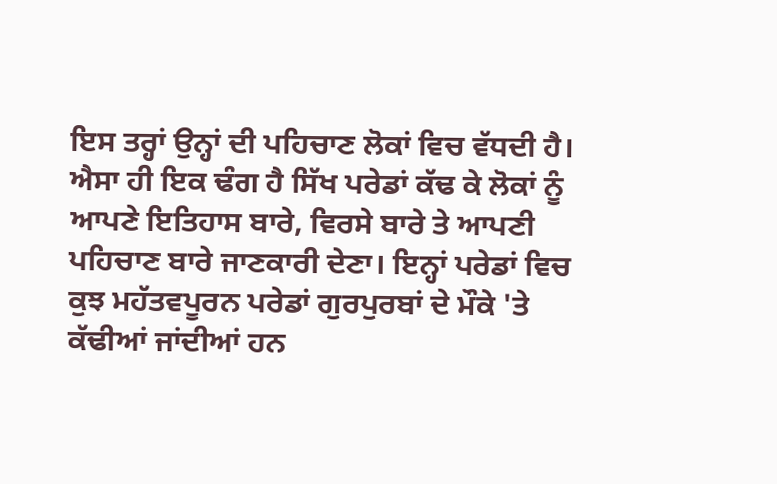ਇਸ ਤਰ੍ਹਾਂ ਉਨ੍ਹਾਂ ਦੀ ਪਹਿਚਾਣ ਲੋਕਾਂ ਵਿਚ ਵੱਧਦੀ ਹੈ। ਐਸਾ ਹੀ ਇਕ ਢੰਗ ਹੈ ਸਿੱਖ ਪਰੇਡਾਂ ਕੱਢ ਕੇ ਲੋਕਾਂ ਨੂੰ ਆਪਣੇ ਇਤਿਹਾਸ ਬਾਰੇ, ਵਿਰਸੇ ਬਾਰੇ ਤੇ ਆਪਣੀ ਪਹਿਚਾਣ ਬਾਰੇ ਜਾਣਕਾਰੀ ਦੇਣਾ। ਇਨ੍ਹਾਂ ਪਰੇਡਾਂ ਵਿਚ ਕੁਝ ਮਹੱਤਵਪੂਰਨ ਪਰੇਡਾਂ ਗੁਰਪੁਰਬਾਂ ਦੇ ਮੌਕੇ 'ਤੇ ਕੱਢੀਆਂ ਜਾਂਦੀਆਂ ਹਨ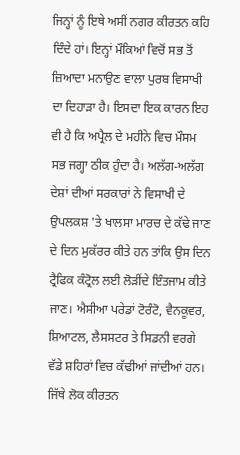ਜਿਨ੍ਹਾਂ ਨੂੰ ਇਥੇ ਅਸੀਂ ਨਗਰ ਕੀਰਤਨ ਕਹਿ ਦਿੰਦੇ ਹਾਂ। ਇਨ੍ਹਾਂ ਮੌਕਿਆਂ ਵਿਚੋਂ ਸਭ ਤੋਂ ਜ਼ਿਆਦਾ ਮਨਾਉਣ ਵਾਲਾ ਪੁਰਬ ਵਿਸਾਖੀ ਦਾ ਦਿਹਾੜਾ ਹੈ। ਇਸਦਾ ਇਕ ਕਾਰਨ ਇਹ ਵੀ ਹੈ ਕਿ ਅਪ੍ਰੈਲ ਦੇ ਮਹੀਨੇ ਵਿਚ ਮੌਸਮ ਸਭ ਜਗ੍ਹਾ ਠੀਕ ਹੁੰਦਾ ਹੈ। ਅਲੱਗ-ਅਲੱਗ ਦੇਸ਼ਾਂ ਦੀਆਂ ਸਰਕਾਰਾਂ ਨੇ ਵਿਸਾਖੀ ਦੇ ਉਪਲਕਸ਼ 'ਤੇ ਖਾਲਸਾ ਮਾਰਚ ਦੇ ਕੱਢੇ ਜਾਣ ਦੇ ਦਿਨ ਮੁਕੱਰਰ ਕੀਤੇ ਹਨ ਤਾਂਕਿ ਉਸ ਦਿਨ ਟ੍ਰੈਫਿਕ ਕੰਟ੍ਰੋਲ ਲਈ ਲੋੜੀਂਦੇ ਇੰਤਜਾਮ ਕੀਤੇ ਜਾਣ। ਐਸੀਆ ਪਰੇਡਾਂ ਟੋਰੰਟੋ, ਵੈਨਕੂਵਰ, ਸ਼ਿਆਟਲ, ਲੈਸਸਟਰ ਤੇ ਸਿਡਨੀ ਵਰਗੇ ਵੱਡੇ ਸ਼ਹਿਰਾਂ ਵਿਚ ਕੱਢੀਆਂ ਜਾਂਦੀਆਂ ਹਨ। ਜਿੱਥੇ ਲੋਕ ਕੀਰਤਨ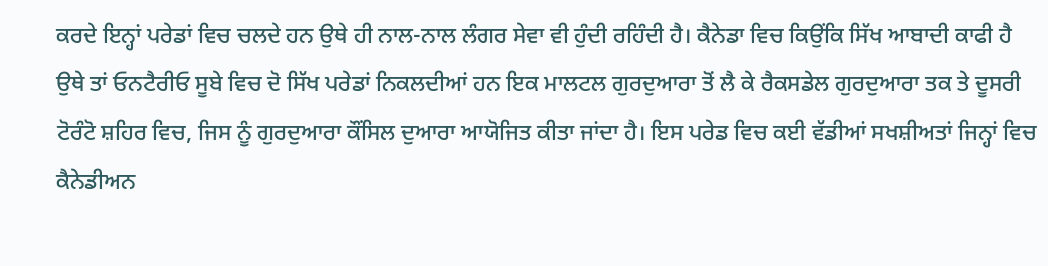ਕਰਦੇ ਇਨ੍ਹਾਂ ਪਰੇਡਾਂ ਵਿਚ ਚਲਦੇ ਹਨ ਉਥੇ ਹੀ ਨਾਲ-ਨਾਲ ਲੰਗਰ ਸੇਵਾ ਵੀ ਹੁੰਦੀ ਰਹਿੰਦੀ ਹੈ। ਕੈਨੇਡਾ ਵਿਚ ਕਿਉਂਕਿ ਸਿੱਖ ਆਬਾਦੀ ਕਾਫੀ ਹੈ ਉਥੇ ਤਾਂ ਓਨਟੈਰੀਓ ਸੂਬੇ ਵਿਚ ਦੋ ਸਿੱਖ ਪਰੇਡਾਂ ਨਿਕਲਦੀਆਂ ਹਨ ਇਕ ਮਾਲਟਲ ਗੁਰਦੁਆਰਾ ਤੋਂ ਲੈ ਕੇ ਰੈਕਸਡੇਲ ਗੁਰਦੁਆਰਾ ਤਕ ਤੇ ਦੂਸਰੀ ਟੋਰੰਟੋ ਸ਼ਹਿਰ ਵਿਚ, ਜਿਸ ਨੂੰ ਗੁਰਦੁਆਰਾ ਕੌਂਸਿਲ ਦੁਆਰਾ ਆਯੋਜਿਤ ਕੀਤਾ ਜਾਂਦਾ ਹੈ। ਇਸ ਪਰੇਡ ਵਿਚ ਕਈ ਵੱਡੀਆਂ ਸਖਸ਼ੀਅਤਾਂ ਜਿਨ੍ਹਾਂ ਵਿਚ ਕੈਨੇਡੀਅਨ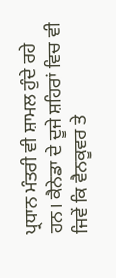ਪ੍ਰਧਾਨ ਮੰਤਰੀ ਵੀ ਸ਼ਾਮਲ ਹੁੰਦੇ ਰਹੇ ਹਨ। ਕੈਨੇਡਾ ਦੇ ਦੂਜੇ ਸ਼ਹਿਰਾਂ ਵਿਚ ਵੀ ਜਿਵੇਂ ਕਿ ਵੈਨਕੂਵਰ ਤੇ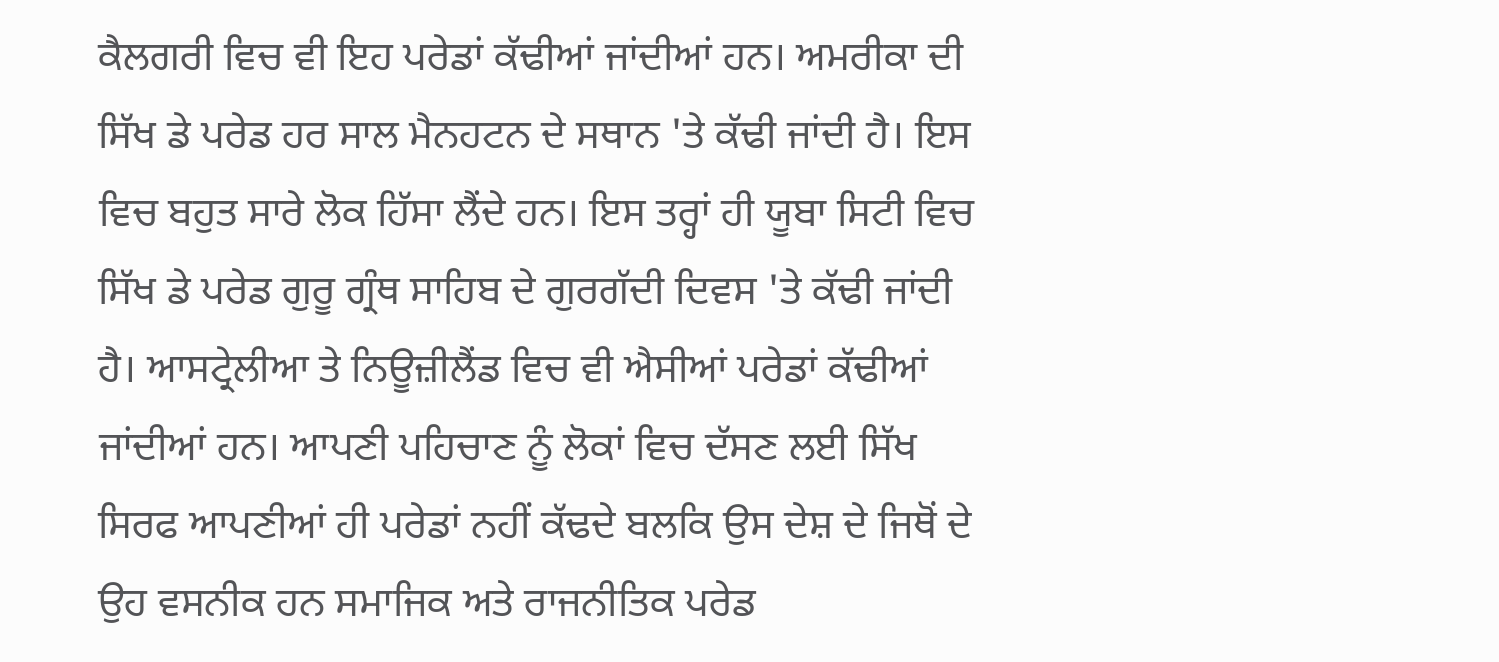ਕੈਲਗਰੀ ਵਿਚ ਵੀ ਇਹ ਪਰੇਡਾਂ ਕੱਢੀਆਂ ਜਾਂਦੀਆਂ ਹਨ। ਅਮਰੀਕਾ ਦੀ ਸਿੱਖ ਡੇ ਪਰੇਡ ਹਰ ਸਾਲ ਮੈਨਹਟਨ ਦੇ ਸਥਾਨ 'ਤੇ ਕੱਢੀ ਜਾਂਦੀ ਹੈ। ਇਸ ਵਿਚ ਬਹੁਤ ਸਾਰੇ ਲੋਕ ਹਿੱਸਾ ਲੈਂਦੇ ਹਨ। ਇਸ ਤਰ੍ਹਾਂ ਹੀ ਯੂਬਾ ਸਿਟੀ ਵਿਚ ਸਿੱਖ ਡੇ ਪਰੇਡ ਗੁਰੂ ਗ੍ਰੰਥ ਸਾਹਿਬ ਦੇ ਗੁਰਗੱਦੀ ਦਿਵਸ 'ਤੇ ਕੱਢੀ ਜਾਂਦੀ ਹੈ। ਆਸਟ੍ਰੇਲੀਆ ਤੇ ਨਿਊਜ਼ੀਲੈਂਡ ਵਿਚ ਵੀ ਐਸੀਆਂ ਪਰੇਡਾਂ ਕੱਢੀਆਂ ਜਾਂਦੀਆਂ ਹਨ। ਆਪਣੀ ਪਹਿਚਾਣ ਨੂੰ ਲੋਕਾਂ ਵਿਚ ਦੱਸਣ ਲਈ ਸਿੱਖ ਸਿਰਫ ਆਪਣੀਆਂ ਹੀ ਪਰੇਡਾਂ ਨਹੀਂ ਕੱਢਦੇ ਬਲਕਿ ਉਸ ਦੇਸ਼ ਦੇ ਜਿਥੋਂ ਦੇ ਉਹ ਵਸਨੀਕ ਹਨ ਸਮਾਜਿਕ ਅਤੇ ਰਾਜਨੀਤਿਕ ਪਰੇਡ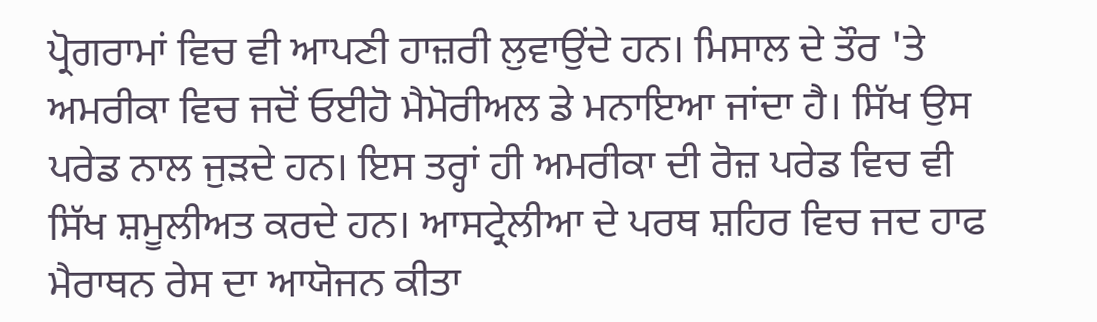ਪ੍ਰੋਗਰਾਮਾਂ ਵਿਚ ਵੀ ਆਪਣੀ ਹਾਜ਼ਰੀ ਲੁਵਾਉਂਦੇ ਹਨ। ਮਿਸਾਲ ਦੇ ਤੌਰ 'ਤੇ ਅਮਰੀਕਾ ਵਿਚ ਜਦੋਂ ਓਈਹੋ ਮੈਮੋਰੀਅਲ ਡੇ ਮਨਾਇਆ ਜਾਂਦਾ ਹੈ। ਸਿੱਖ ਉਸ ਪਰੇਡ ਨਾਲ ਜੁੜਦੇ ਹਨ। ਇਸ ਤਰ੍ਹਾਂ ਹੀ ਅਮਰੀਕਾ ਦੀ ਰੋਜ਼ ਪਰੇਡ ਵਿਚ ਵੀ ਸਿੱਖ ਸ਼ਮੂਲੀਅਤ ਕਰਦੇ ਹਨ। ਆਸਟ੍ਰੇਲੀਆ ਦੇ ਪਰਥ ਸ਼ਹਿਰ ਵਿਚ ਜਦ ਹਾਫ ਮੈਰਾਥਨ ਰੇਸ ਦਾ ਆਯੋਜਨ ਕੀਤਾ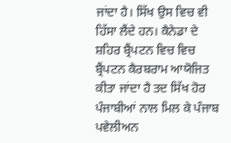ਜਾਂਦਾ ਹੈ। ਸਿੱਖ ਉਸ ਵਿਚ ਵੀ ਹਿੱਸਾ ਲੈਂਦੇ ਹਨ। ਕੈਨੇਡਾ ਦੇ ਸ਼ਹਿਰ ਬ੍ਰੈਂਪਟਨ ਵਿਚ ਵਿਚ ਬ੍ਰੈਂਪਟਨ ਕੈਰਬਰਾਮ ਆਯੋਜਿਤ ਕੀਤਾ ਜਾਂਦਾ ਹੈ ਤਦ ਸਿੱਖ ਹੋਰ ਪੰਜਾਬੀਆਂ ਨਾਲ ਮਿਲ ਕੇ ਪੰਜਾਬ ਪਵੇਲੀਅਨ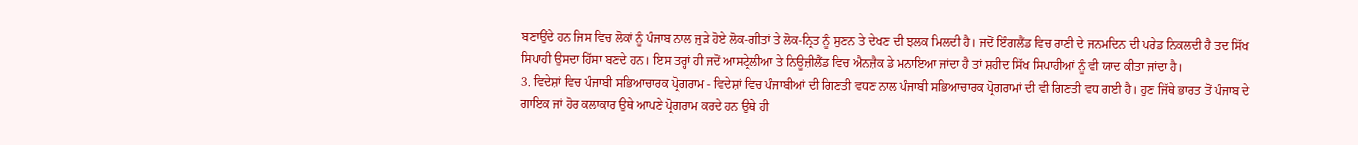ਬਣਾਉਂਦੇ ਹਨ ਜਿਸ ਵਿਚ ਲੋਕਾਂ ਨੂੰ ਪੰਜਾਬ ਨਾਲ ਜੁੜੇ ਹੋਏ ਲੋਕ-ਗੀਤਾਂ ਤੇ ਲੋਕ-ਨ੍ਰਿਤ ਨੂੰ ਸੁਣਨ ਤੇ ਦੇਖਣ ਦੀ ਝਲਕ ਮਿਲਦੀ ਹੈ। ਜਦੋਂ ਇੰਗਲੈਂਡ ਵਿਚ ਰਾਣੀ ਦੇ ਜਨਮਦਿਨ ਦੀ ਪਰੇਡ ਨਿਕਲਦੀ ਹੈ ਤਦ ਸਿੱਖ ਸਿਪਾਹੀ ਉਸਦਾ ਹਿੱਸਾ ਬਣਦੇ ਹਨ। ਇਸ ਤਰ੍ਹਾਂ ਹੀ ਜਦੋਂ ਆਸਟ੍ਰੇਲੀਆ ਤੇ ਨਿਊਜ਼ੀਲੈਂਡ ਵਿਚ ਐਨਜ਼ੈਕ ਡੇ ਮਨਾਇਆ ਜਾਂਦਾ ਹੈ ਤਾਂ ਸ਼ਹੀਦ ਸਿੱਖ ਸਿਪਾਹੀਆਂ ਨੂੰ ਵੀ ਯਾਦ ਕੀਤਾ ਜਾਂਦਾ ਹੈ।
3. ਵਿਦੇਸ਼ਾਂ ਵਿਚ ਪੰਜਾਬੀ ਸਭਿਆਚਾਰਕ ਪ੍ਰੋਗਰਾਮ - ਵਿਦੇਸ਼ਾਂ ਵਿਚ ਪੰਜਾਬੀਆਂ ਦੀ ਗਿਣਤੀ ਵਧਣ ਨਾਲ ਪੰਜਾਬੀ ਸਭਿਆਚਾਰਕ ਪ੍ਰੋਗਰਾਮਾਂ ਦੀ ਵੀ ਗਿਣਤੀ ਵਧ ਗਈ ਹੈ। ਹੁਣ ਜਿੱਥੇ ਭਾਰਤ ਤੋਂ ਪੰਜਾਬ ਦੇ ਗਾਇਕ ਜਾਂ ਹੋਰ ਕਲਾਕਾਰ ਉਥੇ ਆਪਣੇ ਪ੍ਰੋਗਰਾਮ ਕਰਦੇ ਹਨ ਉਥੇ ਹੀ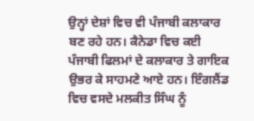ਉਨ੍ਹਾਂ ਦੇਸ਼ਾਂ ਵਿਚ ਵੀ ਪੰਜਾਬੀ ਕਲਾਕਾਰ ਬਣ ਰਹੇ ਹਨ। ਕੈਨੇਡਾ ਵਿਚ ਕਈ ਪੰਜਾਬੀ ਫਿਲਮਾਂ ਦੇ ਕਲਾਕਾਰ ਤੇ ਗਾਇਕ ਉਭਰ ਕੇ ਸਾਹਮਣੇ ਆਏ ਹਨ। ਇੰਗਲੈਂਡ ਵਿਚ ਵਸਦੇ ਮਲਕੀਤ ਸਿੰਘ ਨੂੰ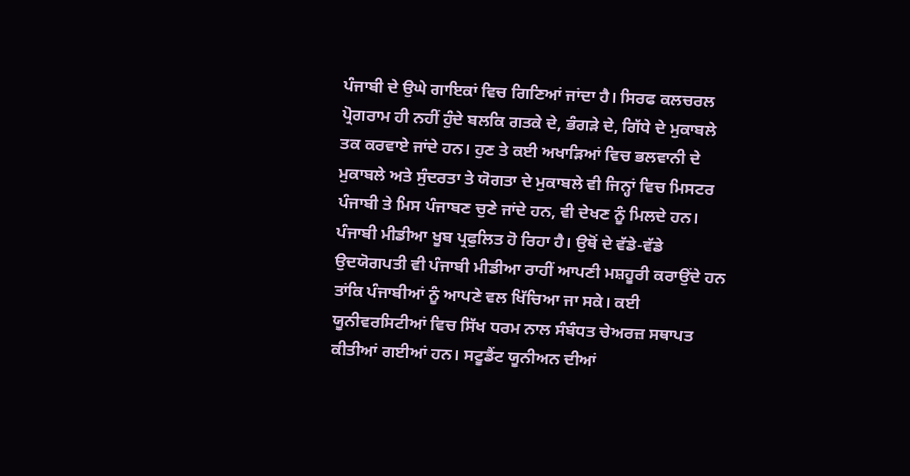ਪੰਜਾਬੀ ਦੇ ਉਘੇ ਗਾਇਕਾਂ ਵਿਚ ਗਿਣਿਆਂ ਜਾਂਦਾ ਹੈ। ਸਿਰਫ ਕਲਚਰਲ ਪ੍ਰੋਗਰਾਮ ਹੀ ਨਹੀਂ ਹੁੰਦੇ ਬਲਕਿ ਗਤਕੇ ਦੇ, ਭੰਗੜੇ ਦੇ, ਗਿੱਧੇ ਦੇ ਮੁਕਾਬਲੇ ਤਕ ਕਰਵਾਏ ਜਾਂਦੇ ਹਨ। ਹੁਣ ਤੇ ਕਈ ਅਖਾੜਿਆਂ ਵਿਚ ਭਲਵਾਨੀ ਦੇ ਮੁਕਾਬਲੇ ਅਤੇ ਸੁੰਦਰਤਾ ਤੇ ਯੋਗਤਾ ਦੇ ਮੁਕਾਬਲੇ ਵੀ ਜਿਨ੍ਹਾਂ ਵਿਚ ਮਿਸਟਰ ਪੰਜਾਬੀ ਤੇ ਮਿਸ ਪੰਜਾਬਣ ਚੁਣੇ ਜਾਂਦੇ ਹਨ, ਵੀ ਦੇਖਣ ਨੂੰ ਮਿਲਦੇ ਹਨ। ਪੰਜਾਬੀ ਮੀਡੀਆ ਖੂਬ ਪ੍ਰਫੁਲਿਤ ਹੋ ਰਿਹਾ ਹੈ। ਉਥੋਂ ਦੇ ਵੱਡੇ-ਵੱਡੇ ਉਦਯੋਗਪਤੀ ਵੀ ਪੰਜਾਬੀ ਮੀਡੀਆ ਰਾਹੀਂ ਆਪਣੀ ਮਸ਼ਹੂਰੀ ਕਰਾਉਂਦੇ ਹਨ ਤਾਂਕਿ ਪੰਜਾਬੀਆਂ ਨੂੰ ਆਪਣੇ ਵਲ ਖਿੱਚਿਆ ਜਾ ਸਕੇ। ਕਈ ਯੂਨੀਵਰਸਿਟੀਆਂ ਵਿਚ ਸਿੱਖ ਧਰਮ ਨਾਲ ਸੰਬੰਧਤ ਚੇਅਰਜ਼ ਸਥਾਪਤ ਕੀਤੀਆਂ ਗਈਆਂ ਹਨ। ਸਟੂਡੈਂਟ ਯੂਨੀਅਨ ਦੀਆਂ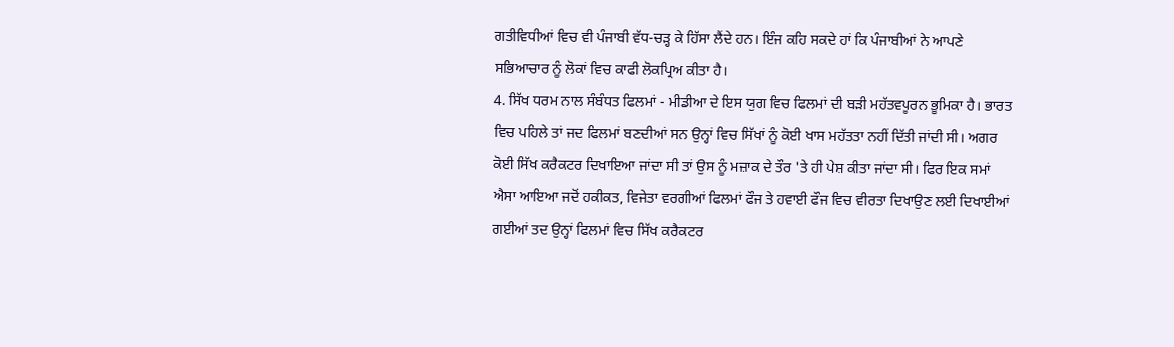ਗਤੀਵਿਧੀਆਂ ਵਿਚ ਵੀ ਪੰਜਾਬੀ ਵੱਧ-ਚੜ੍ਹ ਕੇ ਹਿੱਸਾ ਲੈਂਦੇ ਹਨ। ਇੰਜ ਕਹਿ ਸਕਦੇ ਹਾਂ ਕਿ ਪੰਜਾਬੀਆਂ ਨੇ ਆਪਣੇ ਸਭਿਆਚਾਰ ਨੂੰ ਲੋਕਾਂ ਵਿਚ ਕਾਫੀ ਲੋਕਪ੍ਰਿਅ ਕੀਤਾ ਹੈ।
4. ਸਿੱਖ ਧਰਮ ਨਾਲ ਸੰਬੰਧਤ ਫਿਲਮਾਂ - ਮੀਡੀਆ ਦੇ ਇਸ ਯੁਗ ਵਿਚ ਫਿਲਮਾਂ ਦੀ ਬੜੀ ਮਹੱਤਵਪੂਰਨ ਭੂਮਿਕਾ ਹੈ। ਭਾਰਤ ਵਿਚ ਪਹਿਲੇ ਤਾਂ ਜਦ ਫਿਲਮਾਂ ਬਣਦੀਆਂ ਸਨ ਉਨ੍ਹਾਂ ਵਿਚ ਸਿੱਖਾਂ ਨੂੰ ਕੋਈ ਖਾਸ ਮਹੱਤਤਾ ਨਹੀਂ ਦਿੱਤੀ ਜਾਂਦੀ ਸੀ। ਅਗਰ ਕੋਈ ਸਿੱਖ ਕਰੈਕਟਰ ਦਿਖਾਇਆ ਜਾਂਦਾ ਸੀ ਤਾਂ ਉਸ ਨੂੰ ਮਜ਼ਾਕ ਦੇ ਤੌਰ 'ਤੇ ਹੀ ਪੇਸ਼ ਕੀਤਾ ਜਾਂਦਾ ਸੀ। ਫਿਰ ਇਕ ਸਮਾਂ ਐਸਾ ਆਇਆ ਜਦੋਂ ਹਕੀਕਤ, ਵਿਜੇਤਾ ਵਰਗੀਆਂ ਫਿਲਮਾਂ ਫੌਜ ਤੇ ਹਵਾਈ ਫੌਜ ਵਿਚ ਵੀਰਤਾ ਦਿਖਾਉਣ ਲਈ ਦਿਖਾਈਆਂ ਗਈਆਂ ਤਦ ਉਨ੍ਹਾਂ ਫਿਲਮਾਂ ਵਿਚ ਸਿੱਖ ਕਰੈਕਟਰ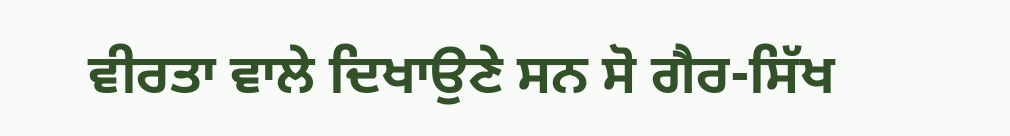ਵੀਰਤਾ ਵਾਲੇ ਦਿਖਾਉਣੇ ਸਨ ਸੋ ਗੈਰ-ਸਿੱਖ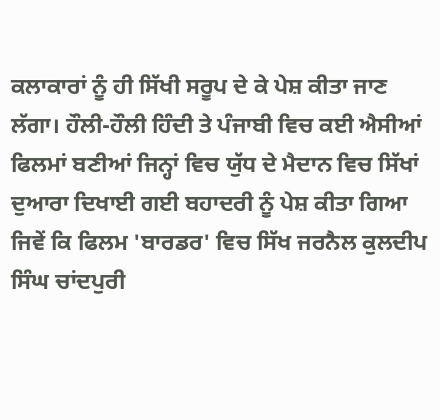ਕਲਾਕਾਰਾਂ ਨੂੰ ਹੀ ਸਿੱਖੀ ਸਰੂਪ ਦੇ ਕੇ ਪੇਸ਼ ਕੀਤਾ ਜਾਣ ਲੱਗਾ। ਹੌਲੀ-ਹੌਲੀ ਹਿੰਦੀ ਤੇ ਪੰਜਾਬੀ ਵਿਚ ਕਈ ਐਸੀਆਂ ਫਿਲਮਾਂ ਬਣੀਆਂ ਜਿਨ੍ਹਾਂ ਵਿਚ ਯੁੱਧ ਦੇ ਮੈਦਾਨ ਵਿਚ ਸਿੱਖਾਂ ਦੁਆਰਾ ਦਿਖਾਈ ਗਈ ਬਹਾਦਰੀ ਨੂੰ ਪੇਸ਼ ਕੀਤਾ ਗਿਆ ਜਿਵੇਂ ਕਿ ਫਿਲਮ 'ਬਾਰਡਰ' ਵਿਚ ਸਿੱਖ ਜਰਨੈਲ ਕੁਲਦੀਪ ਸਿੰਘ ਚਾਂਦਪੁਰੀ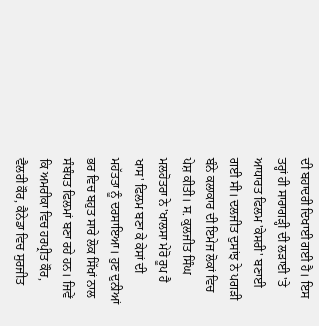ਦੀ ਬਹਾਦਰੀ ਦਿਖਾਈ ਗਈ ਹੈ। ਇਸ ਤਰ੍ਹਾਂ ਹੀ ਸਾਰਾਗੜ੍ਹੀ ਦੀ ਲੜਾਈ 'ਤੇ ਆਧਾਰਤ ਫਿਲਮ 'ਕੇਸਰੀ' ਬਣਾਈ ਗਈ ਸੀ। ਦਲਜੀਤ ਦੁਸਾਂਝ ਨੇ ਪਗੜੀ ਬੰਨੇ ਕਲਾਕਾਰ ਦੀ ਇਮੇਜ ਲੋਕਾਂ ਵਿਚ ਪੇਸ਼ ਕੀਤੀ। ਸ. ਕੁਲਜੀਤ ਸਿੰਘ ਮਲਹੋਤਰਾ ਨੇ 'ਖਾਲਸਾ ਮੇਰੋ ਰੂਪ ਹੈ ਖਾਸ' ਫਿਲਮ ਬਣਾ ਕੇ ਕੇਸਾਂ ਦੀ ਮਹੱਤਤਾ ਨੂੰ ਦਰਸਾਇਆ। ਹੁਣ ਦੁਨੀਆਂ ਭਰ ਵਿਚ ਬਹੁਤ ਸਾਰੇ ਲੋਕ ਸਿੱਖਾਂ ਨਾਲ ਸੰਬੰਧਤ ਫਿਲਮਾਂ ਬਣਾ ਰਹੇ ਹਨ। ਜਿਵੇਂ ਕਿ ਅਮਰੀਕਾ ਵਿਚ ਹਰਪ੍ਰੀਤ ਕੌਰ, ਵੈਲਰੀ ਕੌਰ, ਕੈਨੇਡਾ ਵਿਚ ਸੁਰਜੀਤ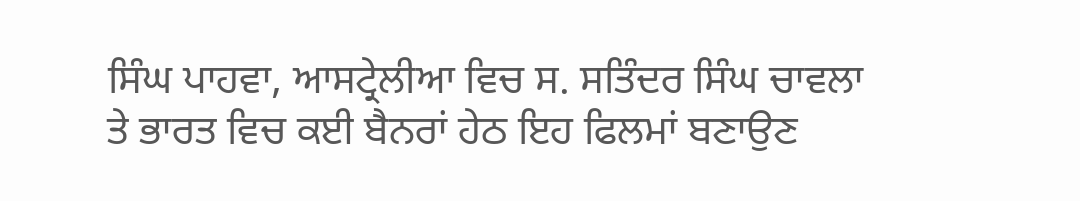ਸਿੰਘ ਪਾਹਵਾ, ਆਸਟ੍ਰੇਲੀਆ ਵਿਚ ਸ. ਸਤਿੰਦਰ ਸਿੰਘ ਚਾਵਲਾ ਤੇ ਭਾਰਤ ਵਿਚ ਕਈ ਬੈਨਰਾਂ ਹੇਠ ਇਹ ਫਿਲਮਾਂ ਬਣਾਉਣ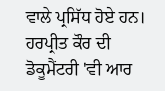ਵਾਲੇ ਪ੍ਰਸਿੱਧ ਹੋਏ ਹਨ। ਹਰਪ੍ਰੀਤ ਕੌਰ ਦੀ ਡੋਕੂਮੈਂਟਰੀ 'ਵੀ ਆਰ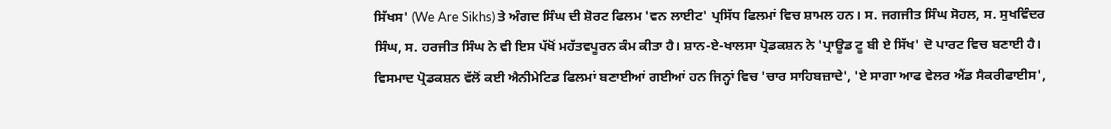ਸਿੱਖਸ' (We Are Sikhs) ਤੇ ਅੰਗਦ ਸਿੰਘ ਦੀ ਸ਼ੋਰਟ ਫਿਲਮ 'ਵਨ ਲਾਈਟ' ਪ੍ਰਸਿੱਧ ਫਿਲਮਾਂ ਵਿਚ ਸ਼ਾਮਲ ਹਨ। ਸ. ਜਗਜੀਤ ਸਿੰਘ ਸੋਹਲ, ਸ. ਸੁਖਵਿੰਦਰ ਸਿੰਘ, ਸ. ਹਰਜੀਤ ਸਿੰਘ ਨੇ ਵੀ ਇਸ ਪੱਖੋਂ ਮਹੱਤਵਪੂਰਨ ਕੰਮ ਕੀਤਾ ਹੈ। ਸ਼ਾਨ-ਏ-ਖਾਲਸਾ ਪ੍ਰੋਡਕਸ਼ਨ ਨੇ 'ਪ੍ਰਾਊਡ ਟੂ ਬੀ ਏ ਸਿੱਖ' ਦੋ ਪਾਰਟ ਵਿਚ ਬਣਾਈ ਹੈ। ਵਿਸਮਾਦ ਪ੍ਰੋਡਕਸ਼ਨ ਵੱਲੋਂ ਕਈ ਐਨੀਮੇਟਿਡ ਫਿਲਮਾਂ ਬਣਾਈਆਂ ਗਈਆਂ ਹਨ ਜਿਨ੍ਹਾਂ ਵਿਚ 'ਚਾਰ ਸਾਹਿਬਜ਼ਾਦੇ', 'ਏ ਸਾਗਾ ਆਫ ਵੇਲਰ ਐਂਡ ਸੈਕਰੀਫਾਈਸ',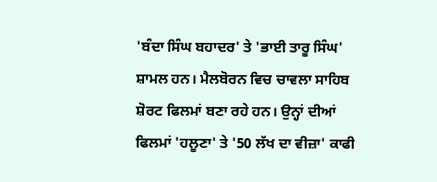'ਬੰਦਾ ਸਿੰਘ ਬਹਾਦਰ' ਤੇ 'ਭਾਈ ਤਾਰੂ ਸਿੰਘ' ਸ਼ਾਮਲ ਹਨ। ਮੈਲਬੋਰਨ ਵਿਚ ਚਾਵਲਾ ਸਾਹਿਬ ਸ਼ੋਰਟ ਫਿਲਮਾਂ ਬਣਾ ਰਹੇ ਹਨ। ਉਨ੍ਹਾਂ ਦੀਆਂ ਫਿਲਮਾਂ 'ਹਲੂਣਾ' ਤੇ '50 ਲੱਖ ਦਾ ਵੀਜ਼ਾ' ਕਾਫੀ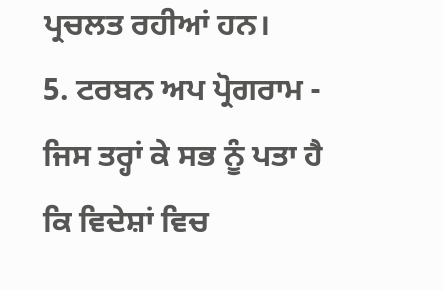ਪ੍ਰਚਲਤ ਰਹੀਆਂ ਹਨ।
5. ਟਰਬਨ ਅਪ ਪ੍ਰੋਗਰਾਮ - ਜਿਸ ਤਰ੍ਹਾਂ ਕੇ ਸਭ ਨੂੰ ਪਤਾ ਹੈ ਕਿ ਵਿਦੇਸ਼ਾਂ ਵਿਚ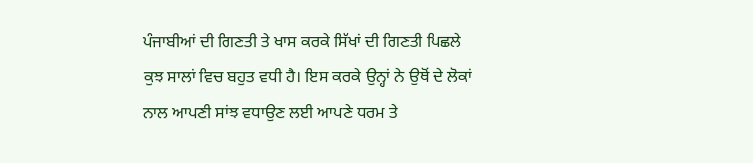ਪੰਜਾਬੀਆਂ ਦੀ ਗਿਣਤੀ ਤੇ ਖਾਸ ਕਰਕੇ ਸਿੱਖਾਂ ਦੀ ਗਿਣਤੀ ਪਿਛਲੇ ਕੁਝ ਸਾਲਾਂ ਵਿਚ ਬਹੁਤ ਵਧੀ ਹੈ। ਇਸ ਕਰਕੇ ਉਨ੍ਹਾਂ ਨੇ ਉਥੋਂ ਦੇ ਲੋਕਾਂ ਨਾਲ ਆਪਣੀ ਸਾਂਝ ਵਧਾਉਣ ਲਈ ਆਪਣੇ ਧਰਮ ਤੇ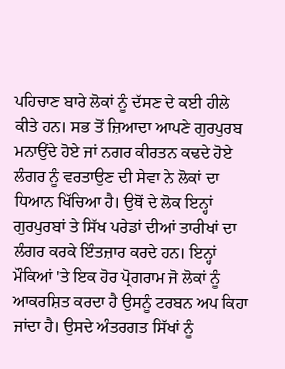ਪਹਿਚਾਣ ਬਾਰੇ ਲੋਕਾਂ ਨੂੰ ਦੱਸਣ ਦੇ ਕਈ ਹੀਲੇ ਕੀਤੇ ਹਨ। ਸਭ ਤੋਂ ਜ਼ਿਆਦਾ ਆਪਣੇ ਗੁਰਪੁਰਬ ਮਨਾਉਂਦੇ ਹੋਏ ਜਾਂ ਨਗਰ ਕੀਰਤਨ ਕਢਦੇ ਹੋਏ ਲੰਗਰ ਨੂੰ ਵਰਤਾਉਣ ਦੀ ਸੇਵਾ ਨੇ ਲੋਕਾਂ ਦਾ ਧਿਆਨ ਖਿੱਚਿਆ ਹੈ। ਉਥੋਂ ਦੇ ਲੋਕ ਇਨ੍ਹਾਂ ਗੁਰਪੁਰਬਾਂ ਤੇ ਸਿੱਖ ਪਰੇਡਾਂ ਦੀਆਂ ਤਾਰੀਖਾਂ ਦਾ ਲੰਗਰ ਕਰਕੇ ਇੰਤਜ਼ਾਰ ਕਰਦੇ ਹਨ। ਇਨ੍ਹਾਂ ਮੌਕਿਆਂ 'ਤੇ ਇਕ ਹੋਰ ਪ੍ਰੋਗਰਾਮ ਜੋ ਲੋਕਾਂ ਨੂੰ ਆਕਰਸ਼ਿਤ ਕਰਦਾ ਹੈ ਉਸਨੂੰ ਟਰਬਨ ਅਪ ਕਿਹਾ ਜਾਂਦਾ ਹੈ। ਉਸਦੇ ਅੰਤਰਗਤ ਸਿੱਖਾਂ ਨੂੰ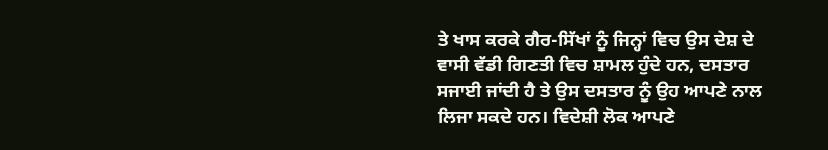ਤੇ ਖਾਸ ਕਰਕੇ ਗੈਰ-ਸਿੱਖਾਂ ਨੂੰ ਜਿਨ੍ਹਾਂ ਵਿਚ ਉਸ ਦੇਸ਼ ਦੇ ਵਾਸੀ ਵੱਡੀ ਗਿਣਤੀ ਵਿਚ ਸ਼ਾਮਲ ਹੁੰਦੇ ਹਨ, ਦਸਤਾਰ ਸਜਾਈ ਜਾਂਦੀ ਹੈ ਤੇ ਉਸ ਦਸਤਾਰ ਨੂੰ ਉਹ ਆਪਣੇ ਨਾਲ ਲਿਜਾ ਸਕਦੇ ਹਨ। ਵਿਦੇਸ਼ੀ ਲੋਕ ਆਪਣੇ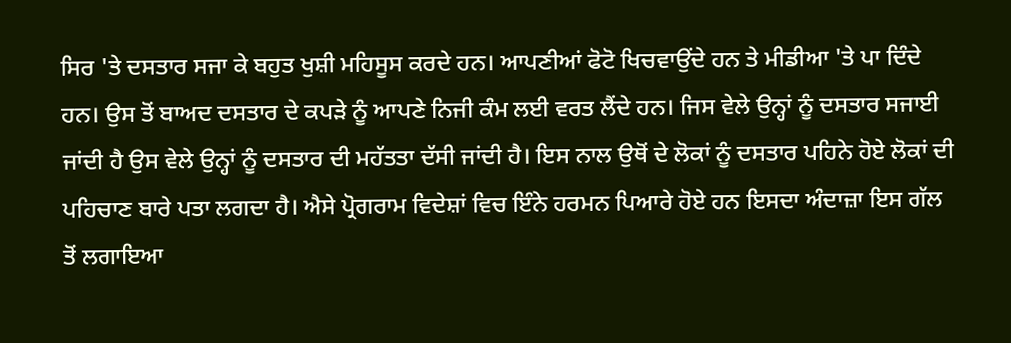ਸਿਰ 'ਤੇ ਦਸਤਾਰ ਸਜਾ ਕੇ ਬਹੁਤ ਖੁਸ਼ੀ ਮਹਿਸੂਸ ਕਰਦੇ ਹਨ। ਆਪਣੀਆਂ ਫੋਟੋ ਖਿਚਵਾਉਂਦੇ ਹਨ ਤੇ ਮੀਡੀਆ 'ਤੇ ਪਾ ਦਿੰਦੇ ਹਨ। ਉਸ ਤੋਂ ਬਾਅਦ ਦਸਤਾਰ ਦੇ ਕਪੜੇ ਨੂੰ ਆਪਣੇ ਨਿਜੀ ਕੰਮ ਲਈ ਵਰਤ ਲੈਂਦੇ ਹਨ। ਜਿਸ ਵੇਲੇ ਉਨ੍ਹਾਂ ਨੂੰ ਦਸਤਾਰ ਸਜਾਈ ਜਾਂਦੀ ਹੈ ਉਸ ਵੇਲੇ ਉਨ੍ਹਾਂ ਨੂੰ ਦਸਤਾਰ ਦੀ ਮਹੱਤਤਾ ਦੱਸੀ ਜਾਂਦੀ ਹੈ। ਇਸ ਨਾਲ ਉਥੋਂ ਦੇ ਲੋਕਾਂ ਨੂੰ ਦਸਤਾਰ ਪਹਿਨੇ ਹੋਏ ਲੋਕਾਂ ਦੀ ਪਹਿਚਾਣ ਬਾਰੇ ਪਤਾ ਲਗਦਾ ਹੈ। ਐਸੇ ਪ੍ਰੋਗਰਾਮ ਵਿਦੇਸ਼ਾਂ ਵਿਚ ਇੰਨੇ ਹਰਮਨ ਪਿਆਰੇ ਹੋਏ ਹਨ ਇਸਦਾ ਅੰਦਾਜ਼ਾ ਇਸ ਗੱਲ ਤੋਂ ਲਗਾਇਆ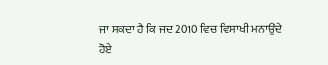ਜਾ ਸਕਦਾ ਹੈ ਕਿ ਜਦ 2010 ਵਿਚ ਵਿਸਾਖੀ ਮਨਾਉਂਦੇ ਹੋਏ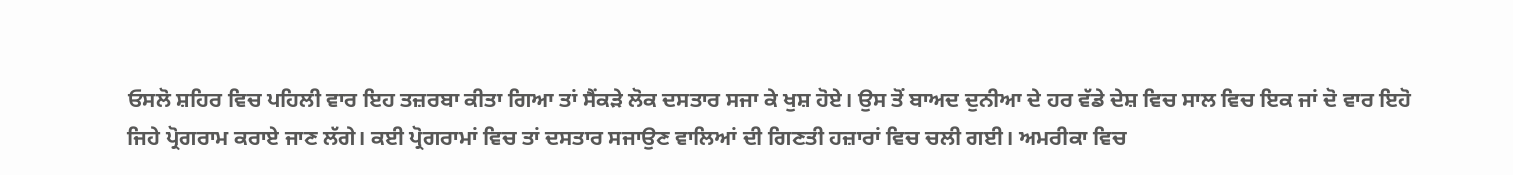ਓਸਲੋ ਸ਼ਹਿਰ ਵਿਚ ਪਹਿਲੀ ਵਾਰ ਇਹ ਤਜ਼ਰਬਾ ਕੀਤਾ ਗਿਆ ਤਾਂ ਸੈਂਕੜੇ ਲੋਕ ਦਸਤਾਰ ਸਜਾ ਕੇ ਖੁਸ਼ ਹੋਏ। ਉਸ ਤੋਂ ਬਾਅਦ ਦੁਨੀਆ ਦੇ ਹਰ ਵੱਡੇ ਦੇਸ਼ ਵਿਚ ਸਾਲ ਵਿਚ ਇਕ ਜਾਂ ਦੋ ਵਾਰ ਇਹੋ ਜਿਹੇ ਪ੍ਰੋਗਰਾਮ ਕਰਾਏ ਜਾਣ ਲੱਗੇ। ਕਈ ਪ੍ਰੋਗਰਾਮਾਂ ਵਿਚ ਤਾਂ ਦਸਤਾਰ ਸਜਾਉਣ ਵਾਲਿਆਂ ਦੀ ਗਿਣਤੀ ਹਜ਼ਾਰਾਂ ਵਿਚ ਚਲੀ ਗਈ। ਅਮਰੀਕਾ ਵਿਚ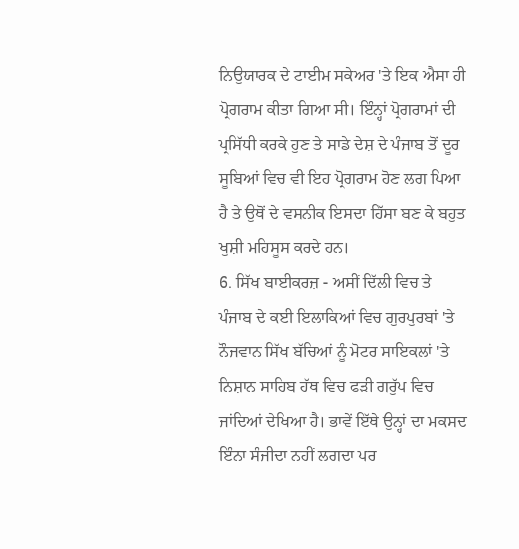ਨਿਉਯਾਰਕ ਦੇ ਟਾਈਮ ਸਕੇਅਰ 'ਤੇ ਇਕ ਐਸਾ ਹੀ ਪ੍ਰੋਗਰਾਮ ਕੀਤਾ ਗਿਆ ਸੀ। ਇੰਨ੍ਹਾਂ ਪ੍ਰੋਗਰਾਮਾਂ ਦੀ ਪ੍ਰਸਿੱਧੀ ਕਰਕੇ ਹੁਣ ਤੇ ਸਾਡੇ ਦੇਸ਼ ਦੇ ਪੰਜਾਬ ਤੋਂ ਦੂਰ ਸੂਬਿਆਂ ਵਿਚ ਵੀ ਇਹ ਪ੍ਰੋਗਰਾਮ ਹੋਣ ਲਗ ਪਿਆ ਹੈ ਤੇ ਉਥੋਂ ਦੇ ਵਸਨੀਕ ਇਸਦਾ ਹਿੱਸਾ ਬਣ ਕੇ ਬਹੁਤ ਖੁਸ਼ੀ ਮਹਿਸੂਸ ਕਰਦੇ ਹਨ।
6. ਸਿੱਖ ਬਾਈਕਰਜ਼ - ਅਸੀਂ ਦਿੱਲੀ ਵਿਚ ਤੇ ਪੰਜਾਬ ਦੇ ਕਈ ਇਲਾਕਿਆਂ ਵਿਚ ਗੁਰਪੁਰਬਾਂ 'ਤੇ ਨੌਜਵਾਨ ਸਿੱਖ ਬੱਚਿਆਂ ਨੂੰ ਮੋਟਰ ਸਾਇਕਲਾਂ 'ਤੇ ਨਿਸ਼ਾਨ ਸਾਹਿਬ ਹੱਥ ਵਿਚ ਫੜੀ ਗਰੁੱਪ ਵਿਚ ਜਾਂਦਿਆਂ ਦੇਖਿਆ ਹੈ। ਭਾਵੇਂ ਇੱਥੇ ਉਨ੍ਹਾਂ ਦਾ ਮਕਸਦ ਇੰਨਾ ਸੰਜੀਦਾ ਨਹੀਂ ਲਗਦਾ ਪਰ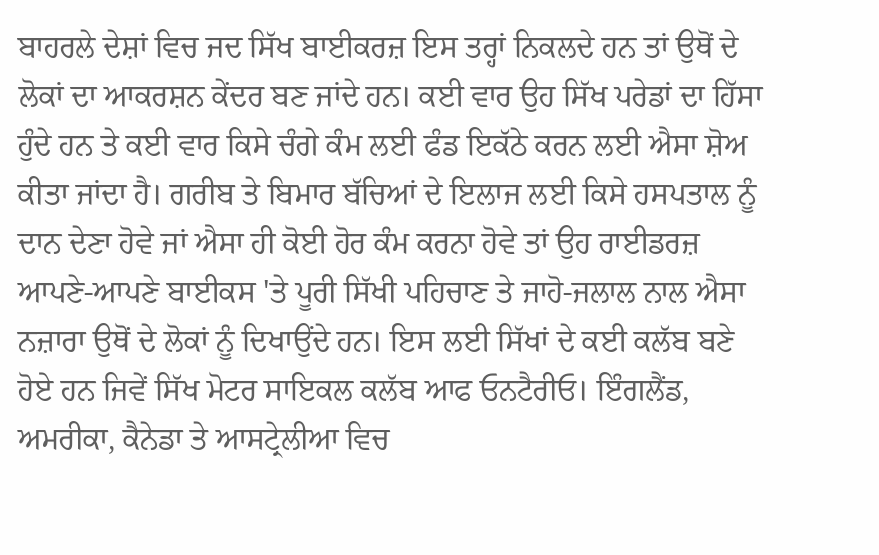ਬਾਹਰਲੇ ਦੇਸ਼ਾਂ ਵਿਚ ਜਦ ਸਿੱਖ ਬਾਈਕਰਜ਼ ਇਸ ਤਰ੍ਹਾਂ ਨਿਕਲਦੇ ਹਨ ਤਾਂ ਉਥੋਂ ਦੇ ਲੋਕਾਂ ਦਾ ਆਕਰਸ਼ਨ ਕੇਂਦਰ ਬਣ ਜਾਂਦੇ ਹਨ। ਕਈ ਵਾਰ ਉਹ ਸਿੱਖ ਪਰੇਡਾਂ ਦਾ ਹਿੱਸਾ ਹੁੰਦੇ ਹਨ ਤੇ ਕਈ ਵਾਰ ਕਿਸੇ ਚੰਗੇ ਕੰਮ ਲਈ ਫੰਡ ਇਕੱਠੇ ਕਰਨ ਲਈ ਐਸਾ ਸ਼ੋਅ ਕੀਤਾ ਜਾਂਦਾ ਹੈ। ਗਰੀਬ ਤੇ ਬਿਮਾਰ ਬੱਚਿਆਂ ਦੇ ਇਲਾਜ ਲਈ ਕਿਸੇ ਹਸਪਤਾਲ ਨੂੰ ਦਾਨ ਦੇਣਾ ਹੋਵੇ ਜਾਂ ਐਸਾ ਹੀ ਕੋਈ ਹੋਰ ਕੰਮ ਕਰਨਾ ਹੋਵੇ ਤਾਂ ਉਹ ਰਾਈਡਰਜ਼ ਆਪਣੇ-ਆਪਣੇ ਬਾਈਕਸ 'ਤੇ ਪੂਰੀ ਸਿੱਖੀ ਪਹਿਚਾਣ ਤੇ ਜਾਹੋ-ਜਲਾਲ ਨਾਲ ਐਸਾ ਨਜ਼ਾਰਾ ਉਥੋਂ ਦੇ ਲੋਕਾਂ ਨੂੰ ਦਿਖਾਉਂਦੇ ਹਨ। ਇਸ ਲਈ ਸਿੱਖਾਂ ਦੇ ਕਈ ਕਲੱਬ ਬਣੇ ਹੋਏ ਹਨ ਜਿਵੇਂ ਸਿੱਖ ਮੋਟਰ ਸਾਇਕਲ ਕਲੱਬ ਆਫ ਓਨਟੈਰੀਓ। ਇੰਗਲੈਂਡ, ਅਮਰੀਕਾ, ਕੈਨੇਡਾ ਤੇ ਆਸਟ੍ਰੇਲੀਆ ਵਿਚ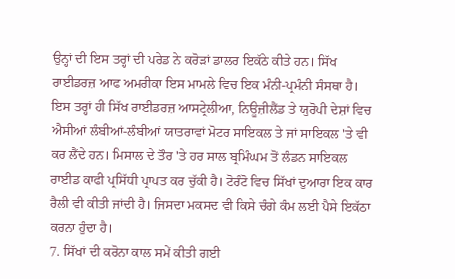ਉਨ੍ਹਾਂ ਦੀ ਇਸ ਤਰ੍ਹਾਂ ਦੀ ਪਰੇਡ ਨੇ ਕਰੋੜਾਂ ਡਾਲਰ ਇਕੱਠੇ ਕੀਤੇ ਹਨ। ਸਿੱਖ ਰਾਈਡਰਜ਼ ਆਫ ਅਮਰੀਕਾ ਇਸ ਮਾਮਲੇ ਵਿਚ ਇਕ ਮੰਨੀ-ਪ੍ਰਮੰਨੀ ਸੰਸਥਾ ਹੈ। ਇਸ ਤਰ੍ਹਾਂ ਹੀ ਸਿੱਖ ਰਾਈਡਰਜ਼ ਆਸਟ੍ਰੇਲੀਆ, ਨਿਊਜ਼ੀਲੈਂਡ ਤੇ ਯੁਰੋਪੀ ਦੇਸ਼ਾਂ ਵਿਚ ਐਸੀਆਂ ਲੰਬੀਆਂ-ਲੰਬੀਆਂ ਯਾਤਰਾਵਾਂ ਮੋਟਰ ਸਾਇਕਲ ਤੇ ਜਾਂ ਸਾਇਕਲ 'ਤੇ ਵੀ ਕਰ ਲੈਂਦੇ ਹਨ। ਮਿਸਾਲ ਦੇ ਤੌਰ 'ਤੇ ਹਰ ਸਾਲ ਬ੍ਰਮਿੰਘਮ ਤੋਂ ਲੰਡਨ ਸਾਇਕਲ ਰਾਈਡ ਕਾਫੀ ਪ੍ਰਸਿੱਧੀ ਪ੍ਰਾਪਤ ਕਰ ਚੁੱਕੀ ਹੈ। ਟੋਰੰਟੋ ਵਿਚ ਸਿੱਖਾਂ ਦੁਆਰਾ ਇਕ ਕਾਰ ਰੈਲੀ ਵੀ ਕੀਤੀ ਜਾਂਦੀ ਹੈ। ਜਿਸਦਾ ਮਕਸਦ ਵੀ ਕਿਸੇ ਚੰਗੇ ਕੰਮ ਲਈ ਪੈਸੇ ਇਕੱਠਾ ਕਰਨਾ ਹੁੰਦਾ ਹੈ।
7. ਸਿੱਖਾਂ ਦੀ ਕਰੋਨਾ ਕਾਲ ਸਮੇਂ ਕੀਤੀ ਗਈ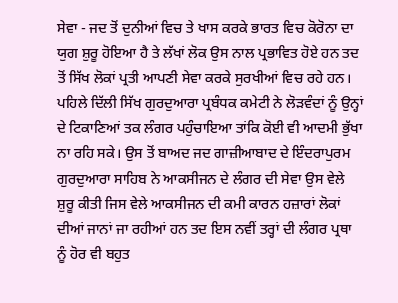ਸੇਵਾ - ਜਦ ਤੋਂ ਦੁਨੀਆਂ ਵਿਚ ਤੇ ਖਾਸ ਕਰਕੇ ਭਾਰਤ ਵਿਚ ਕੋਰੋਨਾ ਦਾ ਯੁਗ ਸ਼ੁਰੂ ਹੋਇਆ ਹੈ ਤੇ ਲੱਖਾਂ ਲੋਕ ਉਸ ਨਾਲ ਪ੍ਰਭਾਵਿਤ ਹੋਏ ਹਨ ਤਦ ਤੋਂ ਸਿੱਖ ਲੋਕਾਂ ਪ੍ਰਤੀ ਆਪਣੀ ਸੇਵਾ ਕਰਕੇ ਸੁਰਖੀਆਂ ਵਿਚ ਰਹੇ ਹਨ। ਪਹਿਲੇ ਦਿੱਲੀ ਸਿੱਖ ਗੁਰਦੁਆਰਾ ਪ੍ਰਬੰਧਕ ਕਮੇਟੀ ਨੇ ਲੋੜਵੰਦਾਂ ਨੂੰ ਉਨ੍ਹਾਂ ਦੇ ਟਿਕਾਣਿਆਂ ਤਕ ਲੰਗਰ ਪਹੁੰਚਾਇਆ ਤਾਂਕਿ ਕੋਈ ਵੀ ਆਦਮੀ ਭੁੱਖਾ ਨਾ ਰਹਿ ਸਕੇ। ਉਸ ਤੋਂ ਬਾਅਦ ਜਦ ਗਾਜ਼ੀਆਬਾਦ ਦੇ ਇੰਦਰਾਪੁਰਮ ਗੁਰਦੁਆਰਾ ਸਾਹਿਬ ਨੇ ਆਕਸੀਜਨ ਦੇ ਲੰਗਰ ਦੀ ਸੇਵਾ ਉਸ ਵੇਲੇ ਸ਼ੁਰੂ ਕੀਤੀ ਜਿਸ ਵੇਲੇ ਆਕਸੀਜਨ ਦੀ ਕਮੀ ਕਾਰਨ ਹਜ਼ਾਰਾਂ ਲੋਕਾਂ ਦੀਆਂ ਜਾਨਾਂ ਜਾ ਰਹੀਆਂ ਹਨ ਤਦ ਇਸ ਨਵੀਂ ਤਰ੍ਹਾਂ ਦੀ ਲੰਗਰ ਪ੍ਰਥਾ ਨੂੰ ਹੋਰ ਵੀ ਬਹੁਤ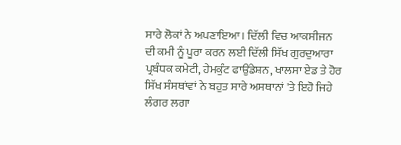ਸਾਰੇ ਲੋਕਾਂ ਨੇ ਅਪਣਾਇਆ। ਦਿੱਲੀ ਵਿਚ ਆਕਸੀਜਨ ਦੀ ਕਮੀ ਨੂੰ ਪੂਰਾ ਕਰਨ ਲਈ ਦਿੱਲੀ ਸਿੱਖ ਗੁਰਦੁਆਰਾ ਪ੍ਰਬੰਧਕ ਕਮੇਟੀ, ਹੇਮਕੁੰਟ ਫਾਉਂਡੇਸ਼ਨ, ਖਾਲਸਾ ਏਡ ਤੇ ਹੋਰ ਸਿੱਖ ਸੰਸਥਾਂਵਾਂ ਨੇ ਬਹੁਤ ਸਾਰੇ ਅਸਥਾਨਾਂ 'ਤੇ ਇਹੋ ਜਿਹੇ ਲੰਗਰ ਲਗਾ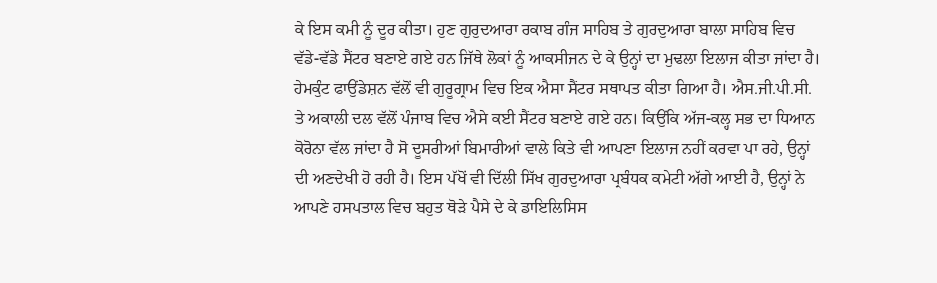ਕੇ ਇਸ ਕਮੀ ਨੂੰ ਦੂਰ ਕੀਤਾ। ਹੁਣ ਗੁਰੁਦਆਰਾ ਰਕਾਬ ਗੰਜ ਸਾਹਿਬ ਤੇ ਗੁਰਦੁਆਰਾ ਬਾਲਾ ਸਾਹਿਬ ਵਿਚ ਵੱਡੇ-ਵੱਡੇ ਸੈਂਟਰ ਬਣਾਏ ਗਏ ਹਨ ਜਿੱਥੇ ਲੋਕਾਂ ਨੂੰ ਆਕਸੀਜਨ ਦੇ ਕੇ ਉਨ੍ਹਾਂ ਦਾ ਮੁਢਲਾ ਇਲਾਜ ਕੀਤਾ ਜਾਂਦਾ ਹੈ। ਹੇਮਕੁੰਟ ਫਾਉਂਡੇਸ਼ਨ ਵੱਲੋਂ ਵੀ ਗੁਰੂਗ੍ਰਾਮ ਵਿਚ ਇਕ ਐਸਾ ਸੈਂਟਰ ਸਥਾਪਤ ਕੀਤਾ ਗਿਆ ਹੈ। ਐਸ.ਜੀ.ਪੀ.ਸੀ. ਤੇ ਅਕਾਲੀ ਦਲ ਵੱਲੋਂ ਪੰਜਾਬ ਵਿਚ ਐਸੇ ਕਈ ਸੈਂਟਰ ਬਣਾਏ ਗਏ ਹਨ। ਕਿਉਂਕਿ ਅੱਜ-ਕਲ੍ਹ ਸਭ ਦਾ ਧਿਆਨ ਕੋਰੋਨਾ ਵੱਲ ਜਾਂਦਾ ਹੈ ਸੋ ਦੂਸਰੀਆਂ ਬਿਮਾਰੀਆਂ ਵਾਲੇ ਕਿਤੇ ਵੀ ਆਪਣਾ ਇਲਾਜ ਨਹੀਂ ਕਰਵਾ ਪਾ ਰਹੇ, ਉਨ੍ਹਾਂ ਦੀ ਅਣਦੇਖੀ ਹੋ ਰਹੀ ਹੈ। ਇਸ ਪੱਖੋਂ ਵੀ ਦਿੱਲੀ ਸਿੱਖ ਗੁਰਦੁਆਰਾ ਪ੍ਰਬੰਧਕ ਕਮੇਟੀ ਅੱਗੇ ਆਈ ਹੈ, ਉਨ੍ਹਾਂ ਨੇ ਆਪਣੇ ਹਸਪਤਾਲ ਵਿਚ ਬਹੁਤ ਥੋੜੇ ਪੈਸੇ ਦੇ ਕੇ ਡਾਇਲਿਸਿਸ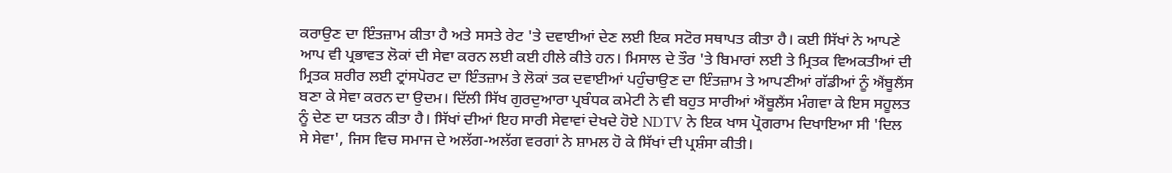ਕਰਾਉਣ ਦਾ ਇੰਤਜ਼ਾਮ ਕੀਤਾ ਹੈ ਅਤੇ ਸਸਤੇ ਰੇਟ 'ਤੇ ਦਵਾਈਆਂ ਦੇਣ ਲਈ ਇਕ ਸਟੋਰ ਸਥਾਪਤ ਕੀਤਾ ਹੈ। ਕਈ ਸਿੱਖਾਂ ਨੇ ਆਪਣੇ ਆਪ ਵੀ ਪ੍ਰਭਾਵਤ ਲੋਕਾਂ ਦੀ ਸੇਵਾ ਕਰਨ ਲਈ ਕਈ ਹੀਲੇ ਕੀਤੇ ਹਨ। ਮਿਸਾਲ ਦੇ ਤੌਰ 'ਤੇ ਬਿਮਾਰਾਂ ਲਈ ਤੇ ਮ੍ਰਿਤਕ ਵਿਅਕਤੀਆਂ ਦੀ ਮ੍ਰਿਤਕ ਸ਼ਰੀਰ ਲਈ ਟ੍ਰਾਂਸਪੋਰਟ ਦਾ ਇੰਤਜ਼ਾਮ ਤੇ ਲੋਕਾਂ ਤਕ ਦਵਾਈਆਂ ਪਹੁੰਚਾਉਣ ਦਾ ਇੰਤਜ਼ਾਮ ਤੇ ਆਪਣੀਆਂ ਗੱਡੀਆਂ ਨੂੰ ਐਂਬੂਲੈਂਸ ਬਣਾ ਕੇ ਸੇਵਾ ਕਰਨ ਦਾ ਉਦਮ। ਦਿੱਲੀ ਸਿੱਖ ਗੁਰਦੁਆਰਾ ਪ੍ਰਬੰਧਕ ਕਮੇਟੀ ਨੇ ਵੀ ਬਹੁਤ ਸਾਰੀਆਂ ਐਂਬੂਲੈਂਸ ਮੰਗਵਾ ਕੇ ਇਸ ਸਹੂਲਤ ਨੂੰ ਦੇਣ ਦਾ ਯਤਨ ਕੀਤਾ ਹੈ। ਸਿੱਖਾਂ ਦੀਆਂ ਇਹ ਸਾਰੀ ਸੇਵਾਵਾਂ ਦੇਖਦੇ ਹੋਏ NDTV ਨੇ ਇਕ ਖਾਸ ਪ੍ਰੋਗਰਾਮ ਦਿਖਾਇਆ ਸੀ 'ਦਿਲ ਸੇ ਸੇਵਾ', ਜਿਸ ਵਿਚ ਸਮਾਜ ਦੇ ਅਲੱਗ-ਅਲੱਗ ਵਰਗਾਂ ਨੇ ਸ਼ਾਮਲ ਹੋ ਕੇ ਸਿੱਖਾਂ ਦੀ ਪ੍ਰਸ਼ੰਸਾ ਕੀਤੀ।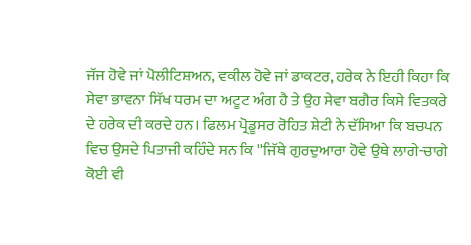ਜੱਜ ਹੋਵੇ ਜਾਂ ਪੋਲੀਟਿਸ਼ਅਨ, ਵਕੀਲ ਹੋਵੇ ਜਾਂ ਡਾਕਟਰ, ਹਰੇਕ ਨੇ ਇਹੀ ਕਿਹਾ ਕਿ ਸੇਵਾ ਭਾਵਨਾ ਸਿੱਖ ਧਰਮ ਦਾ ਅਟੂਟ ਅੰਗ ਹੈ ਤੇ ਉਹ ਸੇਵਾ ਬਗੈਰ ਕਿਸੇ ਵਿਤਕਰੇ ਦੇ ਹਰੇਕ ਦੀ ਕਰਦੇ ਹਨ। ਫਿਲਮ ਪ੍ਰੋਡੂਸਰ ਰੋਹਿਤ ਸ਼ੇਟੀ ਨੇ ਦੱਸਿਆ ਕਿ ਬਚਪਨ ਵਿਚ ਉਸਦੇ ਪਿਤਾਜੀ ਕਹਿੰਦੇ ਸਨ ਕਿ ''ਜਿੱਥੇ ਗੁਰਦੁਆਰਾ ਹੋਵੇ ਉਥੇ ਲਾਗੇ-ਚਾਗੇ ਕੋਈ ਵੀ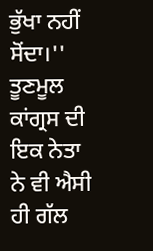ਭੁੱਖਾ ਨਹੀਂ ਸੋਂਦਾ।'' ਤੂਣਮੂਲ ਕਾਂਗ੍ਰਸ ਦੀ ਇਕ ਨੇਤਾ ਨੇ ਵੀ ਐਸੀ ਹੀ ਗੱਲ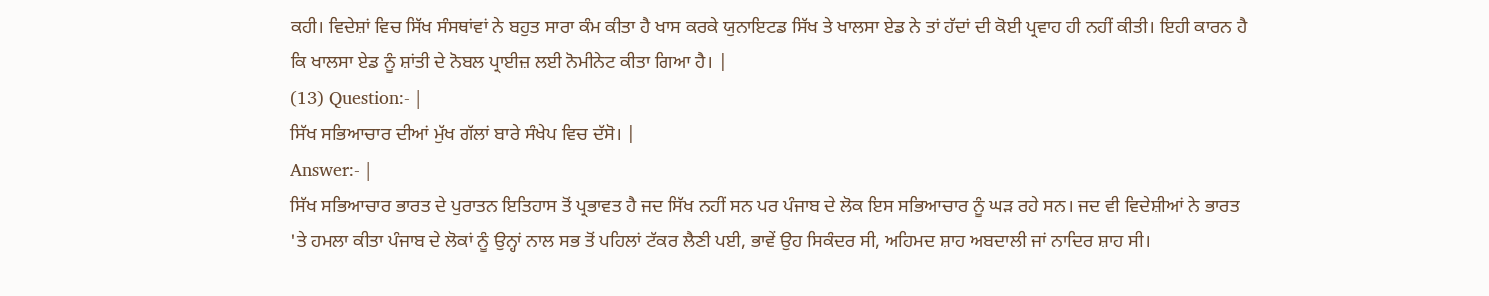ਕਹੀ। ਵਿਦੇਸ਼ਾਂ ਵਿਚ ਸਿੱਖ ਸੰਸਥਾਂਵਾਂ ਨੇ ਬਹੁਤ ਸਾਰਾ ਕੰਮ ਕੀਤਾ ਹੈ ਖਾਸ ਕਰਕੇ ਯੁਨਾਇਟਡ ਸਿੱਖ ਤੇ ਖਾਲਸਾ ਏਡ ਨੇ ਤਾਂ ਹੱਦਾਂ ਦੀ ਕੋਈ ਪ੍ਰਵਾਹ ਹੀ ਨਹੀਂ ਕੀਤੀ। ਇਹੀ ਕਾਰਨ ਹੈ ਕਿ ਖਾਲਸਾ ਏਡ ਨੂੰ ਸ਼ਾਂਤੀ ਦੇ ਨੋਬਲ ਪ੍ਰਾਈਜ਼ ਲਈ ਨੋਮੀਨੇਟ ਕੀਤਾ ਗਿਆ ਹੈ। |
(13) Question:- |
ਸਿੱਖ ਸਭਿਆਚਾਰ ਦੀਆਂ ਮੁੱਖ ਗੱਲਾਂ ਬਾਰੇ ਸੰਖੇਪ ਵਿਚ ਦੱਸੋ। |
Answer:- |
ਸਿੱਖ ਸਭਿਆਚਾਰ ਭਾਰਤ ਦੇ ਪੁਰਾਤਨ ਇਤਿਹਾਸ ਤੋਂ ਪ੍ਰਭਾਵਤ ਹੈ ਜਦ ਸਿੱਖ ਨਹੀਂ ਸਨ ਪਰ ਪੰਜਾਬ ਦੇ ਲੋਕ ਇਸ ਸਭਿਆਚਾਰ ਨੂੰ ਘੜ ਰਹੇ ਸਨ। ਜਦ ਵੀ ਵਿਦੇਸ਼ੀਆਂ ਨੇ ਭਾਰਤ 'ਤੇ ਹਮਲਾ ਕੀਤਾ ਪੰਜਾਬ ਦੇ ਲੋਕਾਂ ਨੂੰ ਉਨ੍ਹਾਂ ਨਾਲ ਸਭ ਤੋਂ ਪਹਿਲਾਂ ਟੱਕਰ ਲੈਣੀ ਪਈ, ਭਾਵੇਂ ਉਹ ਸਿਕੰਦਰ ਸੀ, ਅਹਿਮਦ ਸ਼ਾਹ ਅਬਦਾਲੀ ਜਾਂ ਨਾਦਿਰ ਸ਼ਾਹ ਸੀ।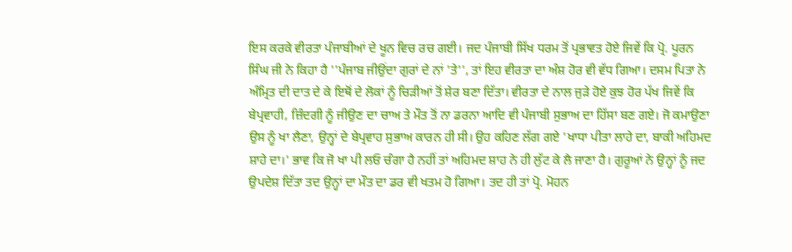ਇਸ ਕਰਕੇ ਵੀਰਤਾ ਪੰਜਾਬੀਆਂ ਦੇ ਖੂਨ ਵਿਚ ਰਚ ਗਈ। ਜਦ ਪੰਜਾਬੀ ਸਿੱਖ ਧਰਮ ਤੋਂ ਪ੍ਰਭਾਵਤ ਹੋਏ ਜਿਵੇਂ ਕਿ ਪ੍ਰੋ. ਪੂਰਨ ਸਿੰਘ ਜੀ ਨੇ ਕਿਹਾ ਹੈ ''ਪੰਜਾਬ ਜੀਉਂਦਾ ਗੁਰਾਂ ਦੇ ਨਾਂ 'ਤੇ'', ਤਾਂ ਇਹ ਵੀਰਤਾ ਦਾ ਅੰਸ਼ ਹੋਰ ਵੀ ਵੱਧ ਗਿਆ। ਦਸਮ ਪਿਤਾ ਨੇ ਅੰਮ੍ਰਿਤ ਦੀ ਦਾਤ ਦੇ ਕੇ ਇਥੋਂ ਦੇ ਲੋਕਾਂ ਨੂੰ ਚਿੜੀਆਂ ਤੋਂ ਸ਼ੇਰ ਬਣਾ ਦਿੱਤਾ। ਵੀਰਤਾ ਦੇ ਨਾਲ ਜੁੜੇ ਹੋਏ ਕੁਝ ਹੋਰ ਪੱਖ ਜਿਵੇਂ ਕਿ ਬੇਪ੍ਰਵਾਹੀ, ਜ਼ਿੰਦਗੀ ਨੂੰ ਜੀਉਣ ਦਾ ਚਾਅ ਤੇ ਮੌਤ ਤੋਂ ਨਾ ਡਰਨਾ ਆਦਿ ਵੀ ਪੰਜਾਬੀ ਸੁਭਾਅ ਦਾ ਹਿੱਸਾ ਬਣ ਗਏ। ਜੋ ਕਮਾਉਣਾ ਉਸ ਨੂੰ ਖਾ ਲੈਣਾ, ਉਨ੍ਹਾਂ ਦੇ ਬੇਪ੍ਰਵਾਹ ਸੁਭਾਅ ਕਾਰਨ ਹੀ ਸੀ। ਉਹ ਕਹਿਣ ਲੱਗ ਗਏ 'ਖਾਧਾ ਪੀਤਾ ਲਾਹੇ ਦਾ, ਬਾਕੀ ਅਹਿਮਦ ਸ਼ਾਹੇ ਦਾ।' ਭਾਵ ਕਿ ਜੋ ਖਾ ਪੀ ਲਓ ਚੰਗਾ ਹੈ ਨਹੀਂ ਤਾਂ ਅਹਿਮਦ ਸ਼ਾਹ ਨੇ ਹੀ ਲੁੱਟ ਕੇ ਲੈ ਜਾਣਾ ਹੈ। ਗੁਰੂਆਂ ਨੇ ਉਨ੍ਹਾਂ ਨੂੰ ਜਦ ਉਪਦੇਸ਼ ਦਿੱਤਾ ਤਦ ਉਨ੍ਹਾਂ ਦਾ ਮੌਤ ਦਾ ਡਰ ਵੀ ਖਤਮ ਹੋ ਗਿਆ। ਤਦ ਹੀ ਤਾਂ ਪ੍ਰੋ. ਮੋਹਨ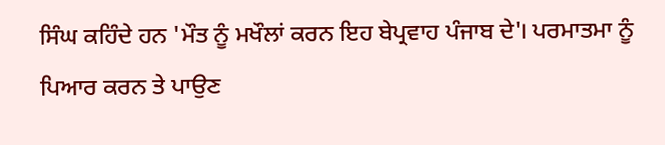ਸਿੰਘ ਕਹਿੰਦੇ ਹਨ 'ਮੌਤ ਨੂੰ ਮਖੌਲਾਂ ਕਰਨ ਇਹ ਬੇਪ੍ਰਵਾਹ ਪੰਜਾਬ ਦੇ'। ਪਰਮਾਤਮਾ ਨੂੰ ਪਿਆਰ ਕਰਨ ਤੇ ਪਾਉਣ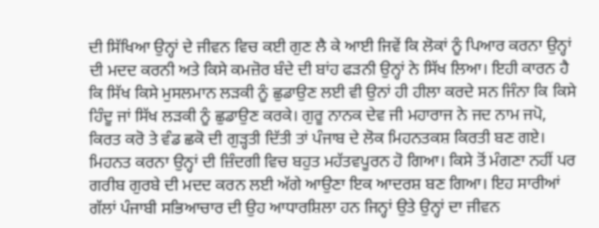ਦੀ ਸਿੱਖਿਆ ਉਨ੍ਹਾਂ ਦੇ ਜੀਵਨ ਵਿਚ ਕਈ ਗੁਣ ਲੈ ਕੇ ਆਈ ਜਿਵੇਂ ਕਿ ਲੋਕਾਂ ਨੂੰ ਪਿਆਰ ਕਰਨਾ ਉਨ੍ਹਾਂ ਦੀ ਮਦਦ ਕਰਨੀ ਅਤੇ ਕਿਸੇ ਕਮਜ਼ੋਰ ਬੰਦੇ ਦੀ ਬਾਂਹ ਫੜਨੀ ਉਨ੍ਹਾਂ ਨੇ ਸਿੱਖ ਲਿਆ। ਇਹੀ ਕਾਰਨ ਹੈ ਕਿ ਸਿੱਖ ਕਿਸੇ ਮੁਸਲਮਾਨ ਲੜਕੀ ਨੂੰ ਛੁਡਾਉਣ ਲਈ ਵੀ ਉਨਾਂ ਹੀ ਹੀਲਾ ਕਰਦੇ ਸਨ ਜਿੰਨਾ ਕਿ ਕਿਸੇ ਹਿੰਦੂ ਜਾਂ ਸਿੱਖ ਲੜਕੀ ਨੂੰ ਛੁਡਾਉਣ ਕਰਕੇ। ਗੁਰੂ ਨਾਨਕ ਦੇਵ ਜੀ ਮਹਾਰਾਜ ਨੇ ਜਦ ਨਾਮ ਜਪੋ, ਕਿਰਤ ਕਰੋ ਤੇ ਵੰਡ ਛਕੋ ਦੀ ਗੁੜ੍ਹਤੀ ਦਿੱਤੀ ਤਾਂ ਪੰਜਾਬ ਦੇ ਲੋਕ ਮਿਹਨਤਕਸ਼ ਕਿਰਤੀ ਬਣ ਗਏ। ਮਿਹਨਤ ਕਰਨਾ ਉਨ੍ਹਾਂ ਦੀ ਜ਼ਿੰਦਗੀ ਵਿਚ ਬਹੁਤ ਮਹੱਤਵਪੂਰਨ ਹੋ ਗਿਆ। ਕਿਸੇ ਤੋਂ ਮੰਗਣਾ ਨਹੀਂ ਪਰ ਗਰੀਬ ਗੁਰਬੇ ਦੀ ਮਦਦ ਕਰਨ ਲਈ ਅੱਗੇ ਆਉਣਾ ਇਕ ਆਦਰਸ਼ ਬਣ ਗਿਆ। ਇਹ ਸਾਰੀਆਂ ਗੱਲਾਂ ਪੰਜਾਬੀ ਸਭਿਆਚਾਰ ਦੀ ਉਹ ਆਧਾਰਸ਼ਿਲਾ ਹਨ ਜਿਨ੍ਹਾਂ ਉਤੇ ਉਨ੍ਹਾਂ ਦਾ ਜੀਵਨ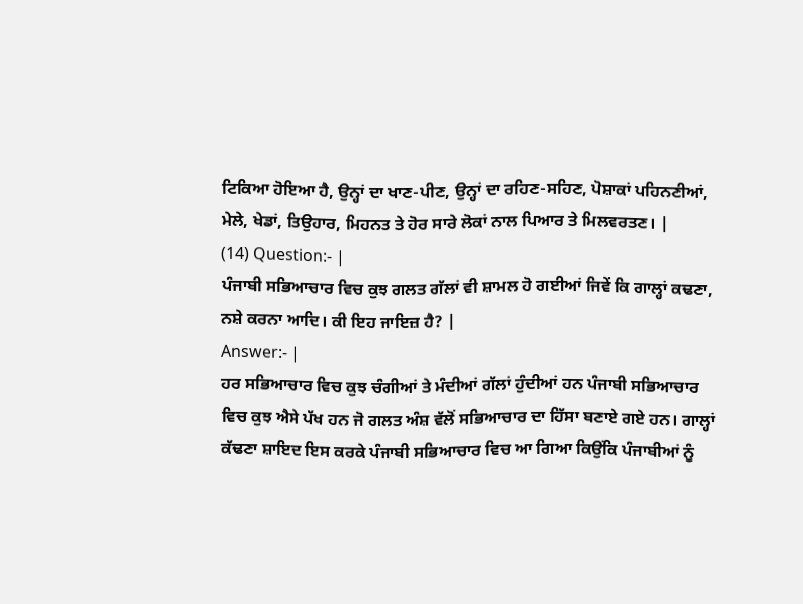ਟਿਕਿਆ ਹੋਇਆ ਹੈ, ਉਨ੍ਹਾਂ ਦਾ ਖਾਣ-ਪੀਣ, ਉਨ੍ਹਾਂ ਦਾ ਰਹਿਣ-ਸਹਿਣ, ਪੋਸ਼ਾਕਾਂ ਪਹਿਨਣੀਆਂ, ਮੇਲੇ, ਖੇਡਾਂ, ਤਿਉਹਾਰ, ਮਿਹਨਤ ਤੇ ਹੋਰ ਸਾਰੇ ਲੋਕਾਂ ਨਾਲ ਪਿਆਰ ਤੇ ਮਿਲਵਰਤਣ। |
(14) Question:- |
ਪੰਜਾਬੀ ਸਭਿਆਚਾਰ ਵਿਚ ਕੁਝ ਗਲਤ ਗੱਲਾਂ ਵੀ ਸ਼ਾਮਲ ਹੋ ਗਈਆਂ ਜਿਵੇਂ ਕਿ ਗਾਲ੍ਹਾਂ ਕਢਣਾ, ਨਸ਼ੇ ਕਰਨਾ ਆਦਿ। ਕੀ ਇਹ ਜਾਇਜ਼ ਹੈ? |
Answer:- |
ਹਰ ਸਭਿਆਚਾਰ ਵਿਚ ਕੁਝ ਚੰਗੀਆਂ ਤੇ ਮੰਦੀਆਂ ਗੱਲਾਂ ਹੁੰਦੀਆਂ ਹਨ ਪੰਜਾਬੀ ਸਭਿਆਚਾਰ ਵਿਚ ਕੁਝ ਐਸੇ ਪੱਖ ਹਨ ਜੋ ਗਲਤ ਅੰਸ਼ ਵੱਲੋਂ ਸਭਿਆਚਾਰ ਦਾ ਹਿੱਸਾ ਬਣਾਏ ਗਏ ਹਨ। ਗਾਲ੍ਹਾਂ ਕੱਢਣਾ ਸ਼ਾਇਦ ਇਸ ਕਰਕੇ ਪੰਜਾਬੀ ਸਭਿਆਚਾਰ ਵਿਚ ਆ ਗਿਆ ਕਿਉਂਕਿ ਪੰਜਾਬੀਆਂ ਨੂੰ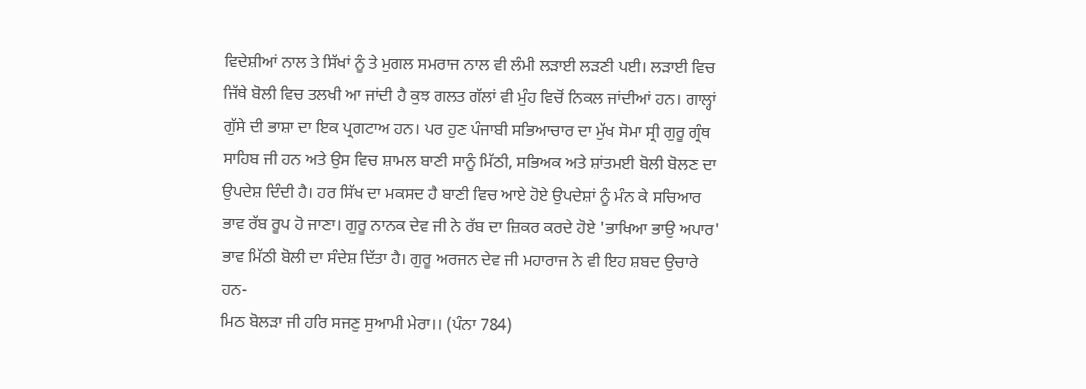ਵਿਦੇਸ਼ੀਆਂ ਨਾਲ ਤੇ ਸਿੱਖਾਂ ਨੂੰ ਤੇ ਮੁਗਲ ਸਮਰਾਜ ਨਾਲ ਵੀ ਲੰਮੀ ਲੜਾਈ ਲੜਣੀ ਪਈ। ਲੜਾਈ ਵਿਚ ਜਿੱਥੇ ਬੋਲੀ ਵਿਚ ਤਲਖੀ ਆ ਜਾਂਦੀ ਹੈ ਕੁਝ ਗਲਤ ਗੱਲਾਂ ਵੀ ਮੁੰਹ ਵਿਚੋਂ ਨਿਕਲ ਜਾਂਦੀਆਂ ਹਨ। ਗਾਲ੍ਹਾਂ ਗੁੱਸੇ ਦੀ ਭਾਸ਼ਾ ਦਾ ਇਕ ਪ੍ਰਗਟਾਅ ਹਨ। ਪਰ ਹੁਣ ਪੰਜਾਬੀ ਸਭਿਆਚਾਰ ਦਾ ਮੁੱਖ ਸੋਮਾ ਸ੍ਰੀ ਗੁਰੂ ਗ੍ਰੰਥ ਸਾਹਿਬ ਜੀ ਹਨ ਅਤੇ ਉਸ ਵਿਚ ਸ਼ਾਮਲ ਬਾਣੀ ਸਾਨੂੰ ਮਿੱਠੀ, ਸਭਿਅਕ ਅਤੇ ਸ਼ਾਂਤਮਈ ਬੋਲੀ ਬੋਲਣ ਦਾ ਉਪਦੇਸ਼ ਦਿੰਦੀ ਹੈ। ਹਰ ਸਿੱਖ ਦਾ ਮਕਸਦ ਹੈ ਬਾਣੀ ਵਿਚ ਆਏ ਹੋਏ ਉਪਦੇਸ਼ਾਂ ਨੂੰ ਮੰਨ ਕੇ ਸਚਿਆਰ ਭਾਵ ਰੱਬ ਰੂਪ ਹੋ ਜਾਣਾ। ਗੁਰੂ ਨਾਨਕ ਦੇਵ ਜੀ ਨੇ ਰੱਬ ਦਾ ਜ਼ਿਕਰ ਕਰਦੇ ਹੋਏ 'ਭਾਖਿਆ ਭਾਉ ਅਪਾਰ' ਭਾਵ ਮਿੱਠੀ ਬੋਲੀ ਦਾ ਸੰਦੇਸ਼ ਦਿੱਤਾ ਹੈ। ਗੁਰੂ ਅਰਜਨ ਦੇਵ ਜੀ ਮਹਾਰਾਜ ਨੇ ਵੀ ਇਹ ਸ਼ਬਦ ਉਚਾਰੇ ਹਨ-
ਮਿਠ ਬੋਲੜਾ ਜੀ ਹਰਿ ਸਜਣੁ ਸੁਆਮੀ ਮੇਰਾ।। (ਪੰਨਾ 784)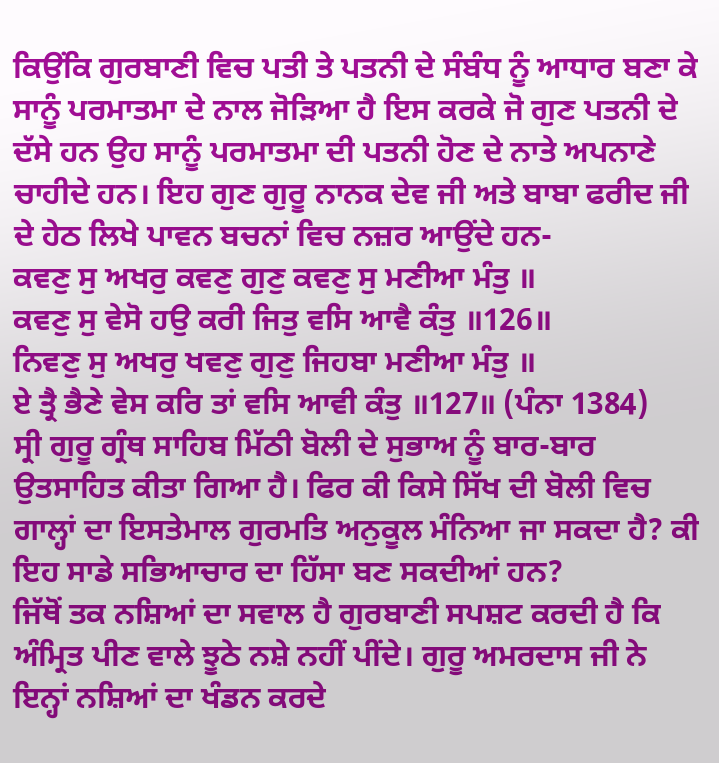ਕਿਉਂਕਿ ਗੁਰਬਾਣੀ ਵਿਚ ਪਤੀ ਤੇ ਪਤਨੀ ਦੇ ਸੰਬੰਧ ਨੂੰ ਆਧਾਰ ਬਣਾ ਕੇ ਸਾਨੂੰ ਪਰਮਾਤਮਾ ਦੇ ਨਾਲ ਜੋੜਿਆ ਹੈ ਇਸ ਕਰਕੇ ਜੋ ਗੁਣ ਪਤਨੀ ਦੇ ਦੱਸੇ ਹਨ ਉਹ ਸਾਨੂੰ ਪਰਮਾਤਮਾ ਦੀ ਪਤਨੀ ਹੋਣ ਦੇ ਨਾਤੇ ਅਪਨਾਣੇ ਚਾਹੀਦੇ ਹਨ। ਇਹ ਗੁਣ ਗੁਰੂ ਨਾਨਕ ਦੇਵ ਜੀ ਅਤੇ ਬਾਬਾ ਫਰੀਦ ਜੀ ਦੇ ਹੇਠ ਲਿਖੇ ਪਾਵਨ ਬਚਨਾਂ ਵਿਚ ਨਜ਼ਰ ਆਉਂਦੇ ਹਨ-
ਕਵਣੁ ਸੁ ਅਖਰੁ ਕਵਣੁ ਗੁਣੁ ਕਵਣੁ ਸੁ ਮਣੀਆ ਮੰਤੁ ॥
ਕਵਣੁ ਸੁ ਵੇਸੋ ਹਉ ਕਰੀ ਜਿਤੁ ਵਸਿ ਆਵੈ ਕੰਤੁ ॥126॥
ਨਿਵਣੁ ਸੁ ਅਖਰੁ ਖਵਣੁ ਗੁਣੁ ਜਿਹਬਾ ਮਣੀਆ ਮੰਤੁ ॥
ਏ ਤ੍ਰੈ ਭੈਣੇ ਵੇਸ ਕਰਿ ਤਾਂ ਵਸਿ ਆਵੀ ਕੰਤੁ ॥127॥ (ਪੰਨਾ 1384)
ਸ੍ਰੀ ਗੁਰੂ ਗ੍ਰੰਥ ਸਾਹਿਬ ਮਿੱਠੀ ਬੋਲੀ ਦੇ ਸੁਭਾਅ ਨੂੰ ਬਾਰ-ਬਾਰ ਉਤਸਾਹਿਤ ਕੀਤਾ ਗਿਆ ਹੈ। ਫਿਰ ਕੀ ਕਿਸੇ ਸਿੱਖ ਦੀ ਬੋਲੀ ਵਿਚ ਗਾਲ੍ਹਾਂ ਦਾ ਇਸਤੇਮਾਲ ਗੁਰਮਤਿ ਅਨੁਕੂਲ ਮੰਨਿਆ ਜਾ ਸਕਦਾ ਹੈ? ਕੀ ਇਹ ਸਾਡੇ ਸਭਿਆਚਾਰ ਦਾ ਹਿੱਸਾ ਬਣ ਸਕਦੀਆਂ ਹਨ?
ਜਿੱਥੋਂ ਤਕ ਨਸ਼ਿਆਂ ਦਾ ਸਵਾਲ ਹੈ ਗੁਰਬਾਣੀ ਸਪਸ਼ਟ ਕਰਦੀ ਹੈ ਕਿ ਅੰਮ੍ਰਿਤ ਪੀਣ ਵਾਲੇ ਝੂਠੇ ਨਸ਼ੇ ਨਹੀਂ ਪੀਂਦੇ। ਗੁਰੂ ਅਮਰਦਾਸ ਜੀ ਨੇ ਇਨ੍ਹਾਂ ਨਸ਼ਿਆਂ ਦਾ ਖੰਡਨ ਕਰਦੇ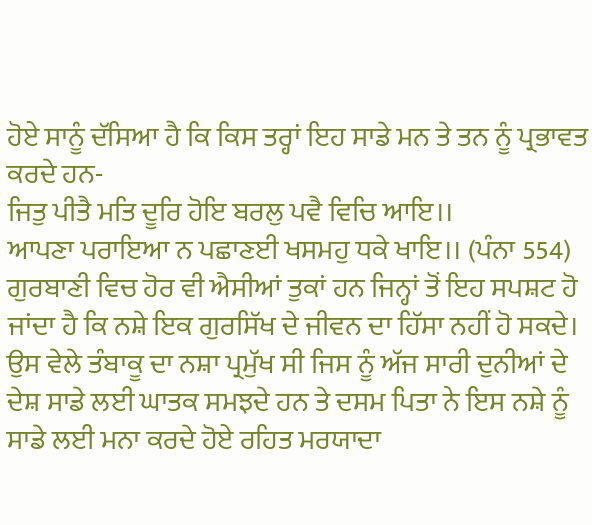ਹੋਏ ਸਾਨੂੰ ਦੱਸਿਆ ਹੈ ਕਿ ਕਿਸ ਤਰ੍ਹਾਂ ਇਹ ਸਾਡੇ ਮਨ ਤੇ ਤਨ ਨੂੰ ਪ੍ਰਭਾਵਤ ਕਰਦੇ ਹਨ-
ਜਿਤੁ ਪੀਤੈ ਮਤਿ ਦੂਰਿ ਹੋਇ ਬਰਲੁ ਪਵੈ ਵਿਚਿ ਆਇ।।
ਆਪਣਾ ਪਰਾਇਆ ਨ ਪਛਾਣਈ ਖਸਮਹੁ ਧਕੇ ਖਾਇ।। (ਪੰਨਾ 554)
ਗੁਰਬਾਣੀ ਵਿਚ ਹੋਰ ਵੀ ਐਸੀਆਂ ਤੁਕਾਂ ਹਨ ਜਿਨ੍ਹਾਂ ਤੋਂ ਇਹ ਸਪਸ਼ਟ ਹੋ ਜਾਂਦਾ ਹੈ ਕਿ ਨਸ਼ੇ ਇਕ ਗੁਰਸਿੱਖ ਦੇ ਜੀਵਨ ਦਾ ਹਿੱਸਾ ਨਹੀਂ ਹੋ ਸਕਦੇ। ਉਸ ਵੇਲੇ ਤੰਬਾਕੂ ਦਾ ਨਸ਼ਾ ਪ੍ਰਮੁੱਖ ਸੀ ਜਿਸ ਨੂੰ ਅੱਜ ਸਾਰੀ ਦੁਨੀਆਂ ਦੇ ਦੇਸ਼ ਸਾਡੇ ਲਈ ਘਾਤਕ ਸਮਝਦੇ ਹਨ ਤੇ ਦਸਮ ਪਿਤਾ ਨੇ ਇਸ ਨਸ਼ੇ ਨੂੰ ਸਾਡੇ ਲਈ ਮਨਾ ਕਰਦੇ ਹੋਏ ਰਹਿਤ ਮਰਯਾਦਾ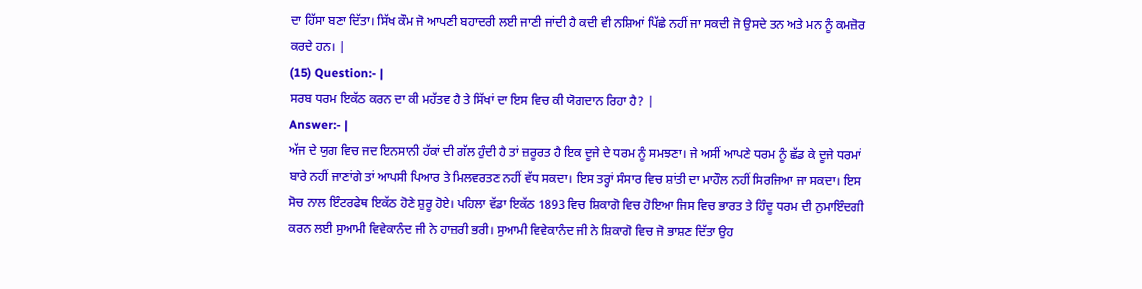ਦਾ ਹਿੱਸਾ ਬਣਾ ਦਿੱਤਾ। ਸਿੱਖ ਕੌਮ ਜੋ ਆਪਣੀ ਬਹਾਦਰੀ ਲਈ ਜਾਣੀ ਜਾਂਦੀ ਹੈ ਕਦੀ ਵੀ ਨਸ਼ਿਆਂ ਪਿੱਛੇ ਨਹੀਂ ਜਾ ਸਕਦੀ ਜੋ ਉਸਦੇ ਤਨ ਅਤੇ ਮਨ ਨੂੰ ਕਮਜ਼ੋਰ ਕਰਦੇ ਹਨ। |
(15) Question:- |
ਸਰਬ ਧਰਮ ਇਕੱਠ ਕਰਨ ਦਾ ਕੀ ਮਹੱਤਵ ਹੈ ਤੇ ਸਿੱਖਾਂ ਦਾ ਇਸ ਵਿਚ ਕੀ ਯੋਗਦਾਨ ਰਿਹਾ ਹੈ? |
Answer:- |
ਅੱਜ ਦੇ ਯੁਗ ਵਿਚ ਜਦ ਇਨਸਾਨੀ ਹੱਕਾਂ ਦੀ ਗੱਲ ਹੁੰਦੀ ਹੈ ਤਾਂ ਜ਼ਰੂਰਤ ਹੈ ਇਕ ਦੂਜੇ ਦੇ ਧਰਮ ਨੂੰ ਸਮਝਣਾ। ਜੇ ਅਸੀਂ ਆਪਣੇ ਧਰਮ ਨੂੰ ਛੱਡ ਕੇ ਦੂਜੇ ਧਰਮਾਂ ਬਾਰੇ ਨਹੀਂ ਜਾਣਾਂਗੇ ਤਾਂ ਆਪਸੀ ਪਿਆਰ ਤੇ ਮਿਲਵਰਤਣ ਨਹੀਂ ਵੱਧ ਸਕਦਾ। ਇਸ ਤਰ੍ਹਾਂ ਸੰਸਾਰ ਵਿਚ ਸ਼ਾਂਤੀ ਦਾ ਮਾਹੌਲ ਨਹੀਂ ਸਿਰਜਿਆ ਜਾ ਸਕਦਾ। ਇਸ ਸੋਚ ਨਾਲ ਇੰਟਰਫੇਥ ਇਕੱਠ ਹੋਣੇ ਸ਼ੁਰੂ ਹੋਏ। ਪਹਿਲਾ ਵੱਡਾ ਇਕੱਠ 1893 ਵਿਚ ਸ਼ਿਕਾਗੋ ਵਿਚ ਹੋਇਆ ਜਿਸ ਵਿਚ ਭਾਰਤ ਤੇ ਹਿੰਦੂ ਧਰਮ ਦੀ ਨੁਮਾਇੰਦਗੀ ਕਰਨ ਲਈ ਸੁਆਮੀ ਵਿਵੇਕਾਨੰਦ ਜੀ ਨੇ ਹਾਜ਼ਰੀ ਭਰੀ। ਸੁਆਮੀ ਵਿਵੇਕਾਨੰਦ ਜੀ ਨੇ ਸ਼ਿਕਾਗੋ ਵਿਚ ਜੋ ਭਾਸ਼ਣ ਦਿੱਤਾ ਉਹ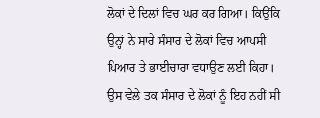ਲੋਕਾਂ ਦੇ ਦਿਲਾਂ ਵਿਚ ਘਰ ਕਰ ਗਿਆ। ਕਿਉਂਕਿ ਉਨ੍ਹਾਂ ਨੇ ਸਾਰੇ ਸੰਸਾਰ ਦੇ ਲੋਕਾਂ ਵਿਚ ਆਪਸੀ ਪਿਆਰ ਤੇ ਭਾਈਚਾਰਾ ਵਧਾਉਣ ਲਈ ਕਿਹਾ। ਉਸ ਵੇਲੇ ਤਕ ਸੰਸਾਰ ਦੇ ਲੋਕਾਂ ਨੂੰ ਇਹ ਨਹੀਂ ਸੀ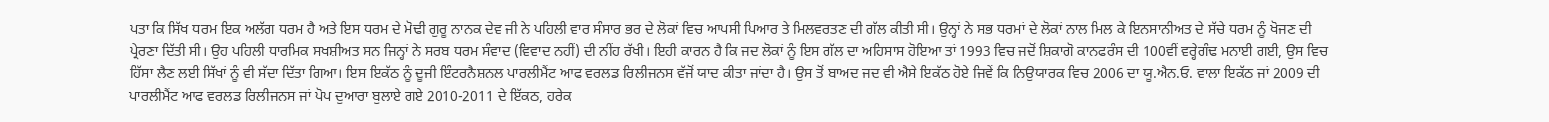ਪਤਾ ਕਿ ਸਿੱਖ ਧਰਮ ਇਕ ਅਲੱਗ ਧਰਮ ਹੈ ਅਤੇ ਇਸ ਧਰਮ ਦੇ ਮੋਢੀ ਗੁਰੂ ਨਾਨਕ ਦੇਵ ਜੀ ਨੇ ਪਹਿਲੀ ਵਾਰ ਸੰਸਾਰ ਭਰ ਦੇ ਲੋਕਾਂ ਵਿਚ ਆਪਸੀ ਪਿਆਰ ਤੇ ਮਿਲਵਰਤਣ ਦੀ ਗੱਲ ਕੀਤੀ ਸੀ। ਉਨ੍ਹਾਂ ਨੇ ਸਭ ਧਰਮਾਂ ਦੇ ਲੋਕਾਂ ਨਾਲ ਮਿਲ ਕੇ ਇਨਸਾਨੀਅਤ ਦੇ ਸੱਚੇ ਧਰਮ ਨੂੰ ਖੋਜਣ ਦੀ ਪ੍ਰੇਰਣਾ ਦਿੱਤੀ ਸੀ। ਉਹ ਪਹਿਲੀ ਧਾਰਮਿਕ ਸਖਸ਼ੀਅਤ ਸਨ ਜਿਨ੍ਹਾਂ ਨੇ ਸਰਬ ਧਰਮ ਸੰਵਾਦ (ਵਿਵਾਦ ਨਹੀਂ) ਦੀ ਨੀਂਹ ਰੱਖੀ। ਇਹੀ ਕਾਰਨ ਹੈ ਕਿ ਜਦ ਲੋਕਾਂ ਨੂੰ ਇਸ ਗੱਲ ਦਾ ਅਹਿਸਾਸ ਹੋਇਆ ਤਾਂ 1993 ਵਿਚ ਜਦੋਂ ਸ਼ਿਕਾਗੋ ਕਾਨਫਰੰਸ ਦੀ 100ਵੀਂ ਵਰ੍ਹੇਗੰਢ ਮਨਾਈ ਗਈ, ਉਸ ਵਿਚ ਹਿੱਸਾ ਲੈਣ ਲਈ ਸਿੱਖਾਂ ਨੂੰ ਵੀ ਸੱਦਾ ਦਿੱਤਾ ਗਿਆ। ਇਸ ਇਕੱਠ ਨੂੰ ਦੂਜੀ ਇੰਟਰਨੈਸ਼ਨਲ ਪਾਰਲੀਮੈਂਟ ਆਫ ਵਰਲਡ ਰਿਲੀਜਨਸ ਵੱਜੋਂ ਯਾਦ ਕੀਤਾ ਜਾਂਦਾ ਹੈ। ਉਸ ਤੋਂ ਬਾਅਦ ਜਦ ਵੀ ਐਸੇ ਇਕੱਠ ਹੋਏ ਜਿਵੇਂ ਕਿ ਨਿਉਯਾਰਕ ਵਿਚ 2006 ਦਾ ਯੂ.ਐਨ.ਓ. ਵਾਲਾ ਇਕੱਠ ਜਾਂ 2009 ਦੀ ਪਾਰਲੀਮੈਂਟ ਆਫ ਵਰਲਡ ਰਿਲੀਜਨਸ ਜਾਂ ਪੋਪ ਦੁਆਰਾ ਬੁਲਾਏ ਗਏ 2010-2011 ਦੇ ਇੱਕਠ, ਹਰੇਕ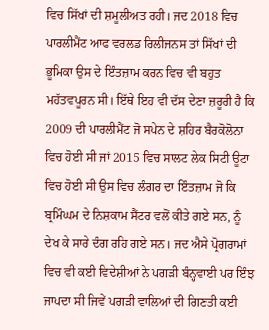ਵਿਚ ਸਿੱਖਾਂ ਦੀ ਸ਼ਮੂਲੀਅਤ ਰਹੀ। ਜਦ 2018 ਵਿਚ ਪਾਰਲੀਮੈਂਟ ਆਫ ਵਰਲਡ ਰਿਲੀਜਨਸ ਤਾਂ ਸਿੱਖਾਂ ਦੀ ਭੂਮਿਕਾ ਉਸ ਦੇ ਇੰਤਜ਼ਾਮ ਕਰਨ ਵਿਚ ਵੀ ਬਹੁਤ ਮਹੱਤਵਪੂਰਨ ਸੀ। ਇੱਥੇ ਇਹ ਵੀ ਦੱਸ ਦੇਣਾ ਜ਼ਰੂਰੀ ਹੈ ਕਿ 2009 ਦੀ ਪਾਰਲੀਮੈਂਟ ਜੋ ਸਪੇਨ ਦੇ ਸ਼ਹਿਰ ਬੈਰਕੋਲੋਨਾ ਵਿਚ ਹੋਈ ਸੀ ਜਾਂ 2015 ਵਿਚ ਸਾਲਟ ਲੇਕ ਸਿਟੀ ਊਟਾ ਵਿਚ ਹੋਈ ਸੀ ਉਸ ਵਿਚ ਲੰਗਰ ਦਾ ਇੰਤਜ਼ਾਮ ਜੋ ਕਿ ਬ੍ਰਮਿੰਘਮ ਦੇ ਨਿਸ਼ਕਾਮ ਸੈਂਟਰ ਵਲੋਂ ਕੀਤੇ ਗਏ ਸਨ, ਨੂੰ ਦੇਖ ਕੇ ਸਾਰੇ ਦੰਗ ਰਹਿ ਗਏ ਸਨ। ਜਦ ਐਸੇ ਪ੍ਰੋਗਰਾਮਾਂ ਵਿਚ ਵੀ ਕਈ ਵਿਦੇਸ਼ੀਆਂ ਨੇ ਪਗੜੀ ਬੰਨ੍ਹਵਾਈ ਪਰ ਇੰਝ ਜਾਪਦਾ ਸੀ ਜਿਵੇਂ ਪਗੜੀ ਵਾਲਿਆਂ ਦੀ ਗਿਣਤੀ ਕਈ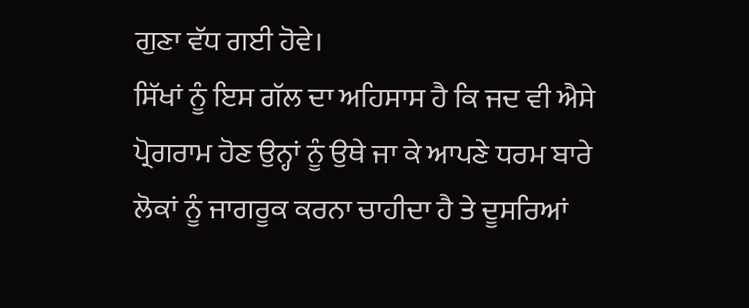ਗੁਣਾ ਵੱਧ ਗਈ ਹੋਵੇ।
ਸਿੱਖਾਂ ਨੂੰ ਇਸ ਗੱਲ ਦਾ ਅਹਿਸਾਸ ਹੈ ਕਿ ਜਦ ਵੀ ਐਸੇ ਪ੍ਰੋਗਰਾਮ ਹੋਣ ਉਨ੍ਹਾਂ ਨੂੰ ਉਥੇ ਜਾ ਕੇ ਆਪਣੇ ਧਰਮ ਬਾਰੇ ਲੋਕਾਂ ਨੂੰ ਜਾਗਰੂਕ ਕਰਨਾ ਚਾਹੀਦਾ ਹੈ ਤੇ ਦੂਸਰਿਆਂ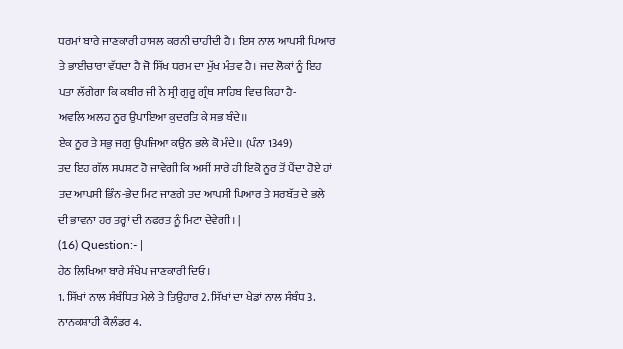ਧਰਮਾਂ ਬਾਰੇ ਜਾਣਕਾਰੀ ਹਾਸਲ ਕਰਨੀ ਚਾਹੀਦੀ ਹੈ। ਇਸ ਨਾਲ ਆਪਸੀ ਪਿਆਰ ਤੇ ਭਾਈਚਾਰਾ ਵੱਧਦਾ ਹੈ ਜੋ ਸਿੱਖ ਧਰਮ ਦਾ ਮੁੱਖ ਮੰਤਵ ਹੈ। ਜਦ ਲੋਕਾਂ ਨੂੰ ਇਹ ਪਤਾ ਲੱਗੇਗਾ ਕਿ ਕਬੀਰ ਜੀ ਨੇ ਸ੍ਰੀ ਗੁਰੂ ਗ੍ਰੰਥ ਸਾਹਿਬ ਵਿਚ ਕਿਹਾ ਹੈ-
ਅਵਲਿ ਅਲਹ ਨੂਰ ਉਪਾਇਆ ਕੁਦਰਤਿ ਕੇ ਸਭ ਬੰਦੇ।।
ਏਕ ਨੂਰ ਤੇ ਸਭੁ ਜਗੁ ਉਪਜਿਆ ਕਉਨ ਭਲੇ ਕੋ ਮੰਦੇ।। (ਪੰਨਾ 1349)
ਤਦ ਇਹ ਗੱਲ ਸਪਸ਼ਟ ਹੋ ਜਾਵੇਗੀ ਕਿ ਅਸੀਂ ਸਾਰੇ ਹੀ ਇਕੋ ਨੂਰ ਤੋਂ ਪੈਂਦਾ ਹੋਏ ਹਾਂ ਤਦ ਆਪਸੀ ਭਿੰਨ-ਭੇਦ ਮਿਟ ਜਾਣਗੇ ਤਦ ਆਪਸੀ ਪਿਆਰ ਤੇ ਸਰਬੱਤ ਦੇ ਭਲੇ ਦੀ ਭਾਵਨਾ ਹਰ ਤਰ੍ਹਾਂ ਦੀ ਨਫਰਤ ਨੂੰ ਮਿਟਾ ਦੇਵੇਗੀ। |
(16) Question:- |
ਹੇਠ ਲਿਖਿਆ ਬਾਰੇ ਸੰਖੇਪ ਜਾਣਕਾਰੀ ਦਿਓ।
1. ਸਿੱਖਾਂ ਨਾਲ ਸੰਬੰਧਿਤ ਮੇਲੇ ਤੇ ਤਿਉਹਾਰ 2. ਸਿੱਖਾਂ ਦਾ ਖੇਡਾਂ ਨਾਲ ਸੰਬੰਧ 3. ਨਾਨਕਸ਼ਾਹੀ ਕੈਲੰਡਰ 4.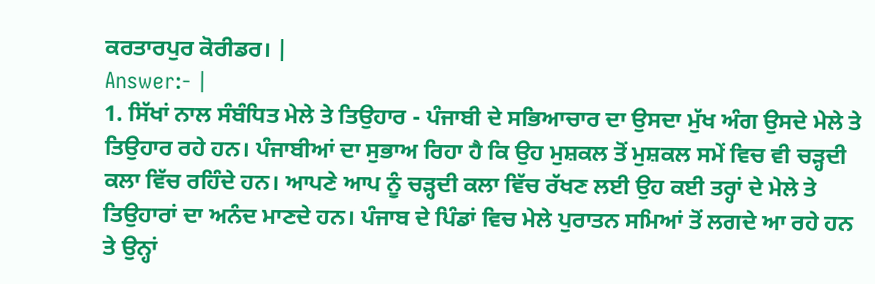ਕਰਤਾਰਪੁਰ ਕੋਰੀਡਰ। |
Answer:- |
1. ਸਿੱਖਾਂ ਨਾਲ ਸੰਬੰਧਿਤ ਮੇਲੇ ਤੇ ਤਿਉਹਾਰ - ਪੰਜਾਬੀ ਦੇ ਸਭਿਆਚਾਰ ਦਾ ਉਸਦਾ ਮੁੱਖ ਅੰਗ ਉਸਦੇ ਮੇਲੇ ਤੇ ਤਿਉਹਾਰ ਰਹੇ ਹਨ। ਪੰਜਾਬੀਆਂ ਦਾ ਸੁਭਾਅ ਰਿਹਾ ਹੈ ਕਿ ਉਹ ਮੁਸ਼ਕਲ ਤੋਂ ਮੁਸ਼ਕਲ ਸਮੇਂ ਵਿਚ ਵੀ ਚੜ੍ਹਦੀ ਕਲਾ ਵਿੱਚ ਰਹਿੰਦੇ ਹਨ। ਆਪਣੇ ਆਪ ਨੂੰ ਚੜ੍ਹਦੀ ਕਲਾ ਵਿੱਚ ਰੱਖਣ ਲਈ ਉਹ ਕਈ ਤਰ੍ਹਾਂ ਦੇ ਮੇਲੇ ਤੇ ਤਿਉਹਾਰਾਂ ਦਾ ਅਨੰਦ ਮਾਣਦੇ ਹਨ। ਪੰਜਾਬ ਦੇ ਪਿੰਡਾਂ ਵਿਚ ਮੇਲੇ ਪੁਰਾਤਨ ਸਮਿਆਂ ਤੋਂ ਲਗਦੇ ਆ ਰਹੇ ਹਨ ਤੇ ਉਨ੍ਹਾਂ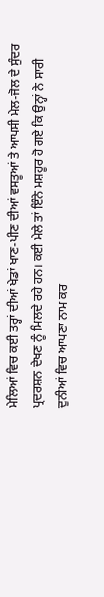ਮੇਲਿਆਂ ਵਿਚ ਕਈ ਤਰ੍ਹਾਂ ਦੀਆਂ ਖੇਡਾਂ ਖਾਣ-ਪੀਣ ਦੀਆਂ ਵਸਤੂਆਂ ਤੇ ਆਪਸੀ ਮੇਲ-ਜੋਲ ਦੇ ਸੁੰਦਰ ਪ੍ਰਦਰਸ਼ਨ ਦੇਖਣ ਨੂੰ ਮਿਲਦੇ ਰਹੇ ਹਨ। ਕਈ ਮੇਲੇ ਤਾਂ ਇੰਨੇ ਮਸ਼ਹੂਰ ਹੋ ਗਏ ਕਿ ਉਨ੍ਹਾਂ ਨੇ ਸਾਰੀ ਦੁਨੀਆਂ ਵਿਚ ਆਪਣਾ ਨਾਮ ਕਰ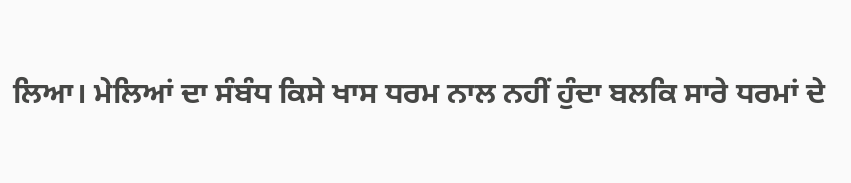ਲਿਆ। ਮੇਲਿਆਂ ਦਾ ਸੰਬੰਧ ਕਿਸੇ ਖਾਸ ਧਰਮ ਨਾਲ ਨਹੀਂ ਹੁੰਦਾ ਬਲਕਿ ਸਾਰੇ ਧਰਮਾਂ ਦੇ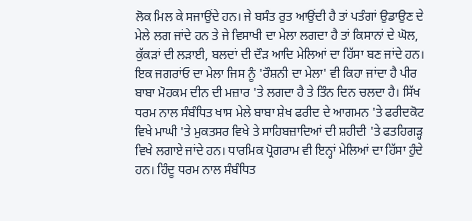ਲੋਕ ਮਿਲ ਕੇ ਸਜਾਉਂਦੇ ਹਨ। ਜੇ ਬਸੰਤ ਰੁਤ ਆਉਂਦੀ ਹੈ ਤਾਂ ਪਤੰਗਾਂ ਉਡਾਉਣ ਦੇ ਮੇਲੇ ਲਗ ਜਾਂਦੇ ਹਨ ਤੇ ਜੇ ਵਿਸਾਖੀ ਦਾ ਮੇਲਾ ਲਗਦਾ ਹੈ ਤਾਂ ਕਿਸਾਨਾਂ ਦੇ ਘੋਲ, ਕੁੱਕੜਾਂ ਦੀ ਲੜਾਈ, ਬਲਦਾਂ ਦੀ ਦੌੜ ਆਦਿ ਮੇਲਿਆਂ ਦਾ ਹਿੱਸਾ ਬਣ ਜਾਂਦੇ ਹਨ। ਇਕ ਜਗਰਾਂਓ ਦਾ ਮੇਲਾ ਜਿਸ ਨੂੰ 'ਰੌਸ਼ਨੀ ਦਾ ਮੇਲਾ' ਵੀ ਕਿਹਾ ਜਾਂਦਾ ਹੈ ਪੀਰ ਬਾਬਾ ਮੋਹਕਮ ਦੀਨ ਦੀ ਮਜ਼ਾਰ 'ਤੇ ਲਗਦਾ ਹੈ ਤੇ ਤਿੰਨ ਦਿਨ ਚਲਦਾ ਹੈ। ਸਿੱਖ ਧਰਮ ਨਾਲ ਸੰਬੰਧਿਤ ਖਾਸ ਮੇਲੇ ਬਾਬਾ ਸ਼ੇਖ ਫਰੀਦ ਦੇ ਆਗਮਨ 'ਤੇ ਫਰੀਦਕੋਟ ਵਿਖੇ ਮਾਘੀ 'ਤੇ ਮੁਕਤਸਰ ਵਿਖੇ ਤੇ ਸਾਹਿਬਜ਼ਾਦਿਆਂ ਦੀ ਸ਼ਹੀਦੀ 'ਤੇ ਫਤਹਿਗੜ੍ਹ ਵਿਖੇ ਲਗਾਏ ਜਾਂਦੇ ਹਨ। ਧਾਰਮਿਕ ਪ੍ਰੋਗਰਾਮ ਵੀ ਇਨ੍ਹਾਂ ਮੇਲਿਆਂ ਦਾ ਹਿੱਸਾ ਹੁੰਦੇ ਹਨ। ਹਿੰਦੂ ਧਰਮ ਨਾਲ ਸੰਬੰਧਿਤ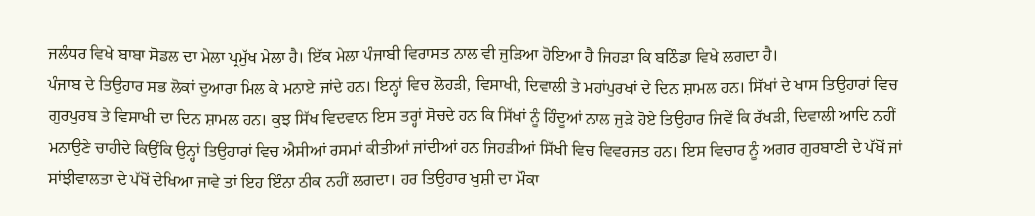ਜਲੰਧਰ ਵਿਖੇ ਬਾਬਾ ਸੋਡਲ ਦਾ ਮੇਲਾ ਪ੍ਰਮੁੱਖ ਮੇਲਾ ਹੈ। ਇੱਕ ਮੇਲਾ ਪੰਜਾਬੀ ਵਿਰਾਸਤ ਨਾਲ ਵੀ ਜੁੜਿਆ ਹੋਇਆ ਹੈ ਜਿਹੜਾ ਕਿ ਬਠਿੰਡਾ ਵਿਖੇ ਲਗਦਾ ਹੈ।
ਪੰਜਾਬ ਦੇ ਤਿਉਹਾਰ ਸਭ ਲੋਕਾਂ ਦੁਆਰਾ ਮਿਲ ਕੇ ਮਨਾਏ ਜਾਂਦੇ ਹਨ। ਇਨ੍ਹਾਂ ਵਿਚ ਲੋਹੜੀ, ਵਿਸਾਖੀ, ਦਿਵਾਲੀ ਤੇ ਮਹਾਂਪੁਰਖਾਂ ਦੇ ਦਿਨ ਸ਼ਾਮਲ ਹਨ। ਸਿੱਖਾਂ ਦੇ ਖਾਸ ਤਿਉਹਾਰਾਂ ਵਿਚ ਗੁਰਪੁਰਬ ਤੇ ਵਿਸਾਖੀ ਦਾ ਦਿਨ ਸ਼ਾਮਲ ਹਨ। ਕੁਝ ਸਿੱਖ ਵਿਦਵਾਨ ਇਸ ਤਰ੍ਹਾਂ ਸੋਚਦੇ ਹਨ ਕਿ ਸਿੱਖਾਂ ਨੂੰ ਹਿੰਦੂਆਂ ਨਾਲ ਜੁੜੇ ਹੋਏ ਤਿਉਹਾਰ ਜਿਵੇਂ ਕਿ ਰੱਖੜੀ, ਦਿਵਾਲੀ ਆਦਿ ਨਹੀਂ ਮਨਾਉਣੇ ਚਾਹੀਦੇ ਕਿਉਂਕਿ ਉਨ੍ਹਾਂ ਤਿਉਹਾਰਾਂ ਵਿਚ ਐਸੀਆਂ ਰਸਮਾਂ ਕੀਤੀਆਂ ਜਾਂਦੀਆਂ ਹਨ ਜਿਹੜੀਆਂ ਸਿੱਖੀ ਵਿਚ ਵਿਵਰਜਤ ਹਨ। ਇਸ ਵਿਚਾਰ ਨੂੰ ਅਗਰ ਗੁਰਬਾਣੀ ਦੇ ਪੱਖੋਂ ਜਾਂ ਸਾਂਝੀਵਾਲਤਾ ਦੇ ਪੱਖੋਂ ਦੇਖਿਆ ਜਾਵੇ ਤਾਂ ਇਹ ਇੰਨਾ ਠੀਕ ਨਹੀਂ ਲਗਦਾ। ਹਰ ਤਿਉਹਾਰ ਖੁਸ਼ੀ ਦਾ ਮੌਕਾ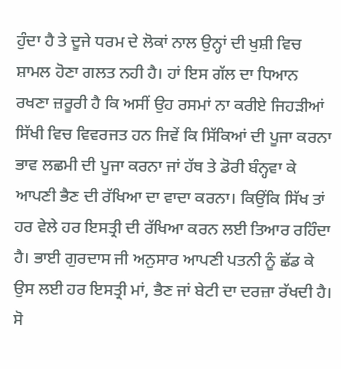ਹੁੰਦਾ ਹੈ ਤੇ ਦੂਜੇ ਧਰਮ ਦੇ ਲੋਕਾਂ ਨਾਲ ਉਨ੍ਹਾਂ ਦੀ ਖੁਸ਼ੀ ਵਿਚ ਸ਼ਾਮਲ ਹੋਣਾ ਗਲਤ ਨਹੀ ਹੈ। ਹਾਂ ਇਸ ਗੱਲ ਦਾ ਧਿਆਨ ਰਖਣਾ ਜ਼ਰੂਰੀ ਹੈ ਕਿ ਅਸੀਂ ਉਹ ਰਸਮਾਂ ਨਾ ਕਰੀਏ ਜਿਹੜੀਆਂ ਸਿੱਖੀ ਵਿਚ ਵਿਵਰਜਤ ਹਨ ਜਿਵੇਂ ਕਿ ਸਿੱਕਿਆਂ ਦੀ ਪੂਜਾ ਕਰਨਾ ਭਾਵ ਲਛਮੀ ਦੀ ਪੂਜਾ ਕਰਨਾ ਜਾਂ ਹੱਥ ਤੇ ਡੋਰੀ ਬੰਨ੍ਹਵਾ ਕੇ ਆਪਣੀ ਭੈਣ ਦੀ ਰੱਖਿਆ ਦਾ ਵਾਦਾ ਕਰਨਾ। ਕਿਉਂਕਿ ਸਿੱਖ ਤਾਂ ਹਰ ਵੇਲੇ ਹਰ ਇਸਤ੍ਰੀ ਦੀ ਰੱਖਿਆ ਕਰਨ ਲਈ ਤਿਆਰ ਰਹਿੰਦਾ ਹੈ। ਭਾਈ ਗੁਰਦਾਸ ਜੀ ਅਨੁਸਾਰ ਆਪਣੀ ਪਤਨੀ ਨੂੰ ਛੱਡ ਕੇ ਉਸ ਲਈ ਹਰ ਇਸਤ੍ਰੀ ਮਾਂ, ਭੈਣ ਜਾਂ ਬੇਟੀ ਦਾ ਦਰਜ਼ਾ ਰੱਖਦੀ ਹੈ। ਸੋ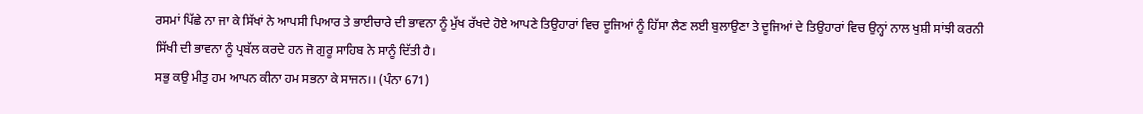ਰਸਮਾਂ ਪਿੱਛੇ ਨਾ ਜਾ ਕੇ ਸਿੱਖਾਂ ਨੇ ਆਪਸੀ ਪਿਆਰ ਤੇ ਭਾਈਚਾਰੇ ਦੀ ਭਾਵਨਾ ਨੂੰ ਮੁੱਖ ਰੱਖਦੇ ਹੋਏ ਆਪਣੇ ਤਿਉਹਾਰਾਂ ਵਿਚ ਦੂਜਿਆਂ ਨੂੰ ਹਿੱਸਾ ਲੈਣ ਲਈ ਬੁਲਾਉਣਾ ਤੇ ਦੂਜਿਆਂ ਦੇ ਤਿਉਹਾਰਾਂ ਵਿਚ ਉਨ੍ਹਾਂ ਨਾਲ ਖੁਸ਼ੀ ਸਾਂਝੀ ਕਰਨੀ ਸਿੱਖੀ ਦੀ ਭਾਵਨਾ ਨੂੰ ਪ੍ਰਬੱਲ ਕਰਦੇ ਹਨ ਜੋ ਗੁਰੂ ਸਾਹਿਬ ਨੇ ਸਾਨੂੰ ਦਿੱਤੀ ਹੈ।
ਸਭੁ ਕਉ ਮੀਤੁ ਹਮ ਆਪਨ ਕੀਨਾ ਹਮ ਸਭਨਾ ਕੇ ਸਾਜਨ।। (ਪੰਨਾ 671)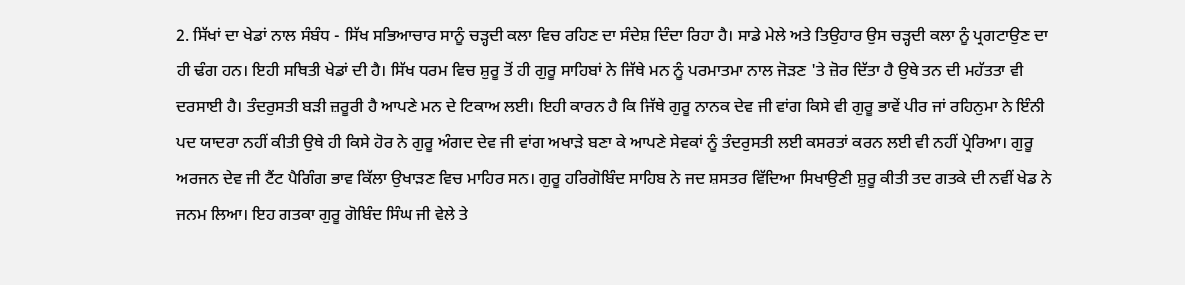2. ਸਿੱਖਾਂ ਦਾ ਖੇਡਾਂ ਨਾਲ ਸੰਬੰਧ - ਸਿੱਖ ਸਭਿਆਚਾਰ ਸਾਨੂੰ ਚੜ੍ਹਦੀ ਕਲਾ ਵਿਚ ਰਹਿਣ ਦਾ ਸੰਦੇਸ਼ ਦਿੰਦਾ ਰਿਹਾ ਹੈ। ਸਾਡੇ ਮੇਲੇ ਅਤੇ ਤਿਉਹਾਰ ਉਸ ਚੜ੍ਹਦੀ ਕਲਾ ਨੂੰ ਪ੍ਰਗਟਾਉਣ ਦਾ ਹੀ ਢੰਗ ਹਨ। ਇਹੀ ਸਥਿਤੀ ਖੇਡਾਂ ਦੀ ਹੈ। ਸਿੱਖ ਧਰਮ ਵਿਚ ਸ਼ੁਰੂ ਤੋਂ ਹੀ ਗੁਰੂ ਸਾਹਿਬਾਂ ਨੇ ਜਿੱਥੇ ਮਨ ਨੂੰ ਪਰਮਾਤਮਾ ਨਾਲ ਜੋੜਣ 'ਤੇ ਜ਼ੋਰ ਦਿੱਤਾ ਹੈ ਉਥੇ ਤਨ ਦੀ ਮਹੱਤਤਾ ਵੀ ਦਰਸਾਈ ਹੈ। ਤੰਦਰੁਸਤੀ ਬੜੀ ਜ਼ਰੂਰੀ ਹੈ ਆਪਣੇ ਮਨ ਦੇ ਟਿਕਾਅ ਲਈ। ਇਹੀ ਕਾਰਨ ਹੈ ਕਿ ਜਿੱਥੇ ਗੁਰੂ ਨਾਨਕ ਦੇਵ ਜੀ ਵਾਂਗ ਕਿਸੇ ਵੀ ਗੁਰੂ ਭਾਵੇਂ ਪੀਰ ਜਾਂ ਰਹਿਨੁਮਾ ਨੇ ਇੰਨੀ ਪਦ ਯਾਦਰਾ ਨਹੀਂ ਕੀਤੀ ਉਥੇ ਹੀ ਕਿਸੇ ਹੋਰ ਨੇ ਗੁਰੂ ਅੰਗਦ ਦੇਵ ਜੀ ਵਾਂਗ ਅਖਾੜੇ ਬਣਾ ਕੇ ਆਪਣੇ ਸੇਵਕਾਂ ਨੂੰ ਤੰਦਰੁਸਤੀ ਲਈ ਕਸਰਤਾਂ ਕਰਨ ਲਈ ਵੀ ਨਹੀਂ ਪ੍ਰੇਰਿਆ। ਗੁਰੂ ਅਰਜਨ ਦੇਵ ਜੀ ਟੈਂਟ ਪੈਗਿੰਗ ਭਾਵ ਕਿੱਲਾ ਉਖਾੜਣ ਵਿਚ ਮਾਹਿਰ ਸਨ। ਗੁਰੂ ਹਰਿਗੋਬਿੰਦ ਸਾਹਿਬ ਨੇ ਜਦ ਸ਼ਸਤਰ ਵਿੱਦਿਆ ਸਿਖਾਉਣੀ ਸ਼ੁਰੂ ਕੀਤੀ ਤਦ ਗਤਕੇ ਦੀ ਨਵੀਂ ਖੇਡ ਨੇ ਜਨਮ ਲਿਆ। ਇਹ ਗਤਕਾ ਗੁਰੂ ਗੋਬਿੰਦ ਸਿੰਘ ਜੀ ਵੇਲੇ ਤੇ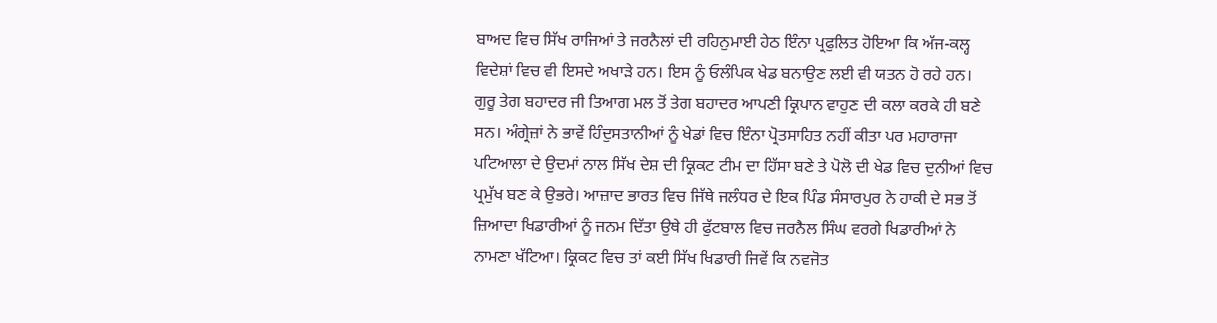ਬਾਅਦ ਵਿਚ ਸਿੱਖ ਰਾਜਿਆਂ ਤੇ ਜਰਨੈਲਾਂ ਦੀ ਰਹਿਨੁਮਾਈ ਹੇਠ ਇੰਨਾ ਪ੍ਰਫੁਲਿਤ ਹੋਇਆ ਕਿ ਅੱਜ-ਕਲ੍ਹ ਵਿਦੇਸ਼ਾਂ ਵਿਚ ਵੀ ਇਸਦੇ ਅਖਾੜੇ ਹਨ। ਇਸ ਨੂੰ ਓਲੰਪਿਕ ਖੇਡ ਬਨਾਉਣ ਲਈ ਵੀ ਯਤਨ ਹੋ ਰਹੇ ਹਨ। ਗੁਰੂ ਤੇਗ ਬਹਾਦਰ ਜੀ ਤਿਆਗ ਮਲ ਤੋਂ ਤੇਗ ਬਹਾਦਰ ਆਪਣੀ ਕ੍ਰਿਪਾਨ ਵਾਹੁਣ ਦੀ ਕਲਾ ਕਰਕੇ ਹੀ ਬਣੇ ਸਨ। ਅੰਗ੍ਰੇਜ਼ਾਂ ਨੇ ਭਾਵੇਂ ਹਿੰਦੁਸਤਾਨੀਆਂ ਨੂੰ ਖੇਡਾਂ ਵਿਚ ਇੰਨਾ ਪ੍ਰੋਤਸਾਹਿਤ ਨਹੀਂ ਕੀਤਾ ਪਰ ਮਹਾਰਾਜਾ ਪਟਿਆਲਾ ਦੇ ਉਦਮਾਂ ਨਾਲ ਸਿੱਖ ਦੇਸ਼ ਦੀ ਕ੍ਰਿਕਟ ਟੀਮ ਦਾ ਹਿੱਸਾ ਬਣੇ ਤੇ ਪੋਲੋ ਦੀ ਖੇਡ ਵਿਚ ਦੁਨੀਆਂ ਵਿਚ ਪ੍ਰਮੁੱਖ ਬਣ ਕੇ ਉਭਰੇ। ਆਜ਼ਾਦ ਭਾਰਤ ਵਿਚ ਜਿੱਥੇ ਜਲੰਧਰ ਦੇ ਇਕ ਪਿੰਡ ਸੰਸਾਰਪੁਰ ਨੇ ਹਾਕੀ ਦੇ ਸਭ ਤੋਂ ਜ਼ਿਆਦਾ ਖਿਡਾਰੀਆਂ ਨੂੰ ਜਨਮ ਦਿੱਤਾ ਉਥੇ ਹੀ ਫੁੱਟਬਾਲ ਵਿਚ ਜਰਨੈਲ ਸਿੰਘ ਵਰਗੇ ਖਿਡਾਰੀਆਂ ਨੇ ਨਾਮਣਾ ਖੱਟਿਆ। ਕ੍ਰਿਕਟ ਵਿਚ ਤਾਂ ਕਈ ਸਿੱਖ ਖਿਡਾਰੀ ਜਿਵੇਂ ਕਿ ਨਵਜੋਤ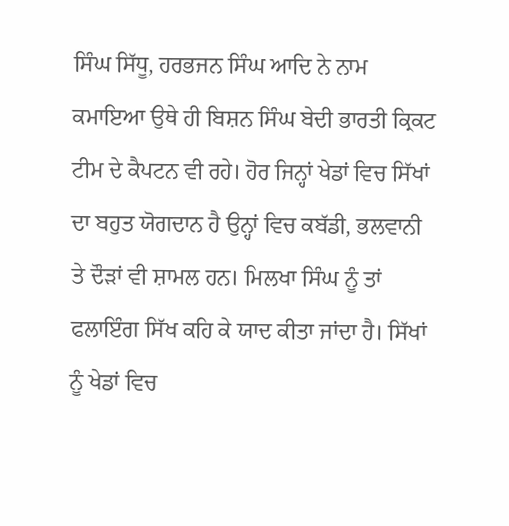ਸਿੰਘ ਸਿੱਧੂ, ਹਰਭਜਨ ਸਿੰਘ ਆਦਿ ਨੇ ਨਾਮ ਕਮਾਇਆ ਉਥੇ ਹੀ ਬਿਸ਼ਨ ਸਿੰਘ ਬੇਦੀ ਭਾਰਤੀ ਕ੍ਰਿਕਟ ਟੀਮ ਦੇ ਕੈਪਟਨ ਵੀ ਰਹੇ। ਹੋਰ ਜਿਨ੍ਹਾਂ ਖੇਡਾਂ ਵਿਚ ਸਿੱਖਾਂ ਦਾ ਬਹੁਤ ਯੋਗਦਾਨ ਹੈ ਉਨ੍ਹਾਂ ਵਿਚ ਕਬੱਡੀ, ਭਲਵਾਨੀ ਤੇ ਦੌੜਾਂ ਵੀ ਸ਼ਾਮਲ ਹਨ। ਮਿਲਖਾ ਸਿੰਘ ਨੂੰ ਤਾਂ ਫਲਾਇੰਗ ਸਿੱਖ ਕਹਿ ਕੇ ਯਾਦ ਕੀਤਾ ਜਾਂਦਾ ਹੈ। ਸਿੱਖਾਂ ਨੂੰ ਖੇਡਾਂ ਵਿਚ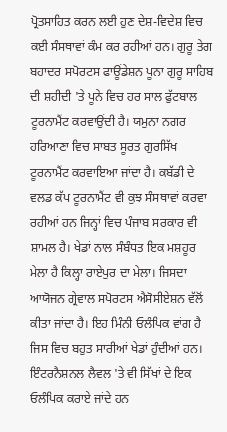ਪ੍ਰੋਤਸਾਹਿਤ ਕਰਨ ਲਈ ਹੁਣ ਦੇਸ਼-ਵਿਦੇਸ਼ ਵਿਚ ਕਈ ਸੰਸਥਾਵਾਂ ਕੰਮ ਕਰ ਰਹੀਆਂ ਹਨ। ਗੁਰੂ ਤੇਗ ਬਹਾਦਰ ਸਪੋਰਟਸ ਫਾਊਂਡੇਸ਼ਨ ਪੂਨਾ ਗੁਰੂ ਸਾਹਿਬ ਦੀ ਸ਼ਹੀਦੀ 'ਤੇ ਪੂਨੇ ਵਿਚ ਹਰ ਸਾਲ ਫੁੱਟਬਾਲ ਟੂਰਨਾਮੈਂਟ ਕਰਵਾਉਂਦੀ ਹੈ। ਯਮੁਨਾ ਨਗਰ ਹਰਿਆਣਾ ਵਿਚ ਸਾਬਤ ਸੂਰਤ ਗੁਰਸਿੱਖ ਟੂਰਨਾਮੈਂਟ ਕਰਵਾਇਆ ਜਾਂਦਾ ਹੈ। ਕਬੱਡੀ ਦੇ ਵਲਡ ਕੱਪ ਟੂਰਨਾਮੈਂਟ ਵੀ ਕੁਝ ਸੰਸਥਾਵਾਂ ਕਰਵਾ ਰਹੀਆਂ ਹਨ ਜਿਨ੍ਹਾਂ ਵਿਚ ਪੰਜਾਬ ਸਰਕਾਰ ਵੀ ਸ਼ਾਮਲ ਹੈ। ਖੇਡਾਂ ਨਾਲ ਸੰਬੰਧਤ ਇਕ ਮਸ਼ਹੂਰ ਮੇਲਾ ਹੈ ਕਿਲ੍ਹਾ ਰਾਏਪੁਰ ਦਾ ਮੇਲਾ। ਜਿਸਦਾ ਆਯੋਜਨ ਗ੍ਰੇਵਾਲ ਸਪੋਰਟਸ ਐਸੋਸੀਏਸ਼ਨ ਵੱਲੋਂ ਕੀਤਾ ਜਾਂਦਾ ਹੈ। ਇਹ ਮਿੰਨੀ ਓਲੰਪਿਕ ਵਾਂਗ ਹੈ ਜਿਸ ਵਿਚ ਬਹੁਤ ਸਾਰੀਆਂ ਖੇਡਾਂ ਹੁੰਦੀਆਂ ਹਨ। ਇੰਟਰਨੈਸ਼ਨਲ ਲੈਵਲ 'ਤੇ ਵੀ ਸਿੱਖਾਂ ਦੇ ਇਕ ਓਲੰਪਿਕ ਕਰਾਏ ਜਾਂਦੇ ਹਨ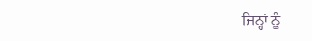ਜਿਨ੍ਹਾਂ ਨੂੰ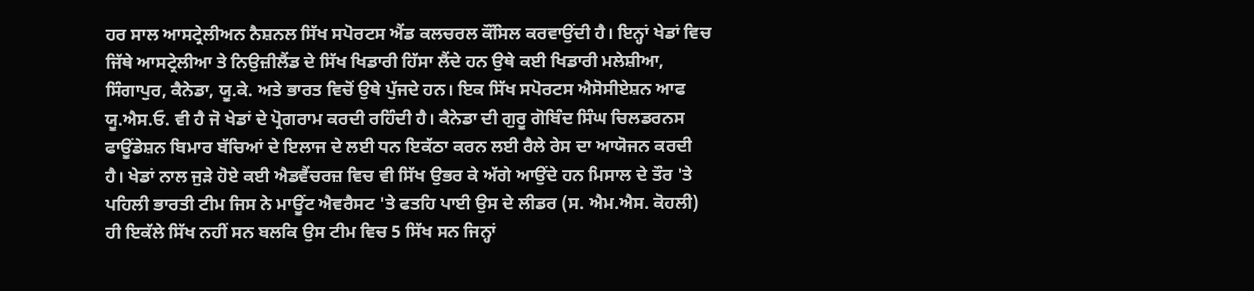ਹਰ ਸਾਲ ਆਸਟ੍ਰੇਲੀਅਨ ਨੈਸ਼ਨਲ ਸਿੱਖ ਸਪੋਰਟਸ ਐਂਡ ਕਲਚਰਲ ਕੌਂਸਿਲ ਕਰਵਾਉਂਦੀ ਹੈ। ਇਨ੍ਹਾਂ ਖੇਡਾਂ ਵਿਚ ਜਿੱਥੇ ਆਸਟ੍ਰੇਲੀਆ ਤੇ ਨਿਉਜ਼ੀਲੈਂਡ ਦੇ ਸਿੱਖ ਖਿਡਾਰੀ ਹਿੱਸਾ ਲੈਂਦੇ ਹਨ ਉਥੇ ਕਈ ਖਿਡਾਰੀ ਮਲੇਸ਼ੀਆ, ਸਿੰਗਾਪੁਰ, ਕੈਨੇਡਾ, ਯੂ.ਕੇ. ਅਤੇ ਭਾਰਤ ਵਿਚੋਂ ਉਥੇ ਪੁੱਜਦੇ ਹਨ। ਇਕ ਸਿੱਖ ਸਪੋਰਟਸ ਐਸੋਸੀਏਸ਼ਨ ਆਫ ਯੂ.ਐਸ.ਓ. ਵੀ ਹੈ ਜੋ ਖੇਡਾਂ ਦੇ ਪ੍ਰੋਗਰਾਮ ਕਰਦੀ ਰਹਿੰਦੀ ਹੈ। ਕੈਨੇਡਾ ਦੀ ਗੁਰੂ ਗੋਬਿੰਦ ਸਿੰਘ ਚਿਲਡਰਨਸ ਫਾਊਂਡੇਸ਼ਨ ਬਿਮਾਰ ਬੱਚਿਆਂ ਦੇ ਇਲਾਜ ਦੇ ਲਈ ਧਨ ਇਕੱਠਾ ਕਰਨ ਲਈ ਰੈਲੇ ਰੇਸ ਦਾ ਆਯੋਜਨ ਕਰਦੀ ਹੈ। ਖੇਡਾਂ ਨਾਲ ਜੁੜੇ ਹੋਏ ਕਈ ਐਡਵੈਂਚਰਜ਼ ਵਿਚ ਵੀ ਸਿੱਖ ਉਭਰ ਕੇ ਅੱਗੇ ਆਉਂਦੇ ਹਨ ਮਿਸਾਲ ਦੇ ਤੌਰ 'ਤੇ ਪਹਿਲੀ ਭਾਰਤੀ ਟੀਮ ਜਿਸ ਨੇ ਮਾਊਂਟ ਐਵਰੈਸਟ 'ਤੇ ਫਤਹਿ ਪਾਈ ਉਸ ਦੇ ਲੀਡਰ (ਸ. ਐਮ.ਐਸ. ਕੋਹਲੀ) ਹੀ ਇਕੱਲੇ ਸਿੱਖ ਨਹੀਂ ਸਨ ਬਲਕਿ ਉਸ ਟੀਮ ਵਿਚ 5 ਸਿੱਖ ਸਨ ਜਿਨ੍ਹਾਂ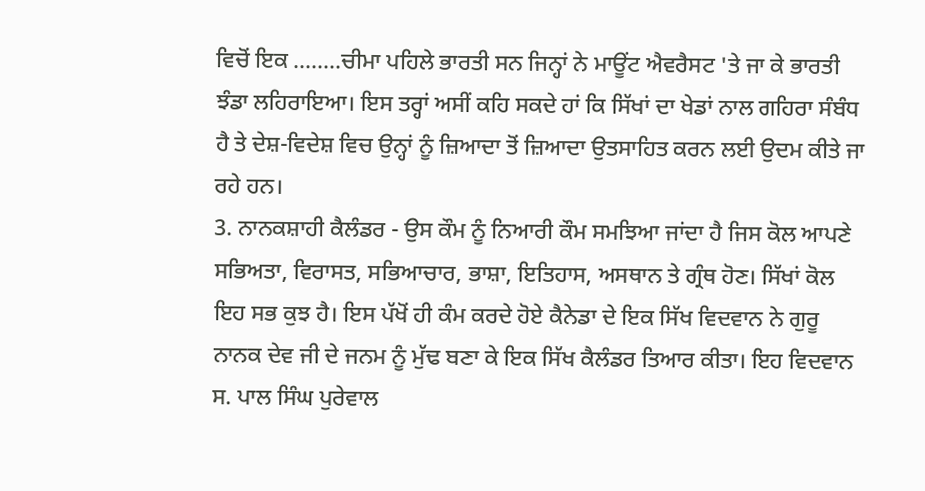ਵਿਚੋਂ ਇਕ ........ਚੀਮਾ ਪਹਿਲੇ ਭਾਰਤੀ ਸਨ ਜਿਨ੍ਹਾਂ ਨੇ ਮਾਊਂਟ ਐਵਰੈਸਟ 'ਤੇ ਜਾ ਕੇ ਭਾਰਤੀ ਝੰਡਾ ਲਹਿਰਾਇਆ। ਇਸ ਤਰ੍ਹਾਂ ਅਸੀਂ ਕਹਿ ਸਕਦੇ ਹਾਂ ਕਿ ਸਿੱਖਾਂ ਦਾ ਖੇਡਾਂ ਨਾਲ ਗਹਿਰਾ ਸੰਬੰਧ ਹੈ ਤੇ ਦੇਸ਼-ਵਿਦੇਸ਼ ਵਿਚ ਉਨ੍ਹਾਂ ਨੂੰ ਜ਼ਿਆਦਾ ਤੋਂ ਜ਼ਿਆਦਾ ਉਤਸਾਹਿਤ ਕਰਨ ਲਈ ਉਦਮ ਕੀਤੇ ਜਾ ਰਹੇ ਹਨ।
3. ਨਾਨਕਸ਼ਾਹੀ ਕੈਲੰਡਰ - ਉਸ ਕੌਮ ਨੂੰ ਨਿਆਰੀ ਕੌਮ ਸਮਝਿਆ ਜਾਂਦਾ ਹੈ ਜਿਸ ਕੋਲ ਆਪਣੇ ਸਭਿਅਤਾ, ਵਿਰਾਸਤ, ਸਭਿਆਚਾਰ, ਭਾਸ਼ਾ, ਇਤਿਹਾਸ, ਅਸਥਾਨ ਤੇ ਗ੍ਰੰਥ ਹੋਣ। ਸਿੱਖਾਂ ਕੋਲ ਇਹ ਸਭ ਕੁਝ ਹੈ। ਇਸ ਪੱਖੋਂ ਹੀ ਕੰਮ ਕਰਦੇ ਹੋਏ ਕੈਨੇਡਾ ਦੇ ਇਕ ਸਿੱਖ ਵਿਦਵਾਨ ਨੇ ਗੁਰੂ ਨਾਨਕ ਦੇਵ ਜੀ ਦੇ ਜਨਮ ਨੂੰ ਮੁੱਢ ਬਣਾ ਕੇ ਇਕ ਸਿੱਖ ਕੈਲੰਡਰ ਤਿਆਰ ਕੀਤਾ। ਇਹ ਵਿਦਵਾਨ ਸ. ਪਾਲ ਸਿੰਘ ਪੁਰੇਵਾਲ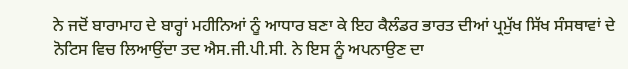ਨੇ ਜਦੋਂ ਬਾਰਾਮਾਹ ਦੇ ਬਾਰ੍ਹਾਂ ਮਹੀਨਿਆਂ ਨੂੰ ਆਧਾਰ ਬਣਾ ਕੇ ਇਹ ਕੈਲੰਡਰ ਭਾਰਤ ਦੀਆਂ ਪ੍ਰਮੁੱਖ ਸਿੱਖ ਸੰਸਥਾਵਾਂ ਦੇ ਨੋਟਿਸ ਵਿਚ ਲਿਆਉਂਦਾ ਤਦ ਐਸ.ਜੀ.ਪੀ.ਸੀ. ਨੇ ਇਸ ਨੂੰ ਅਪਨਾਉਣ ਦਾ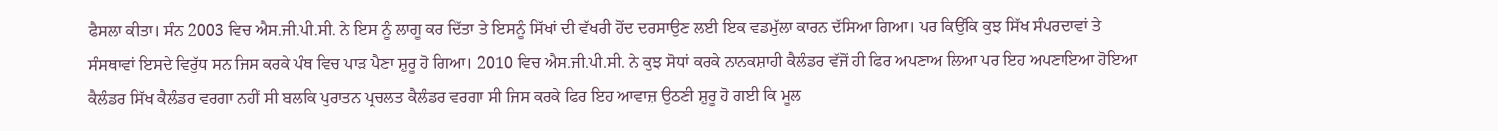ਫੈਸਲਾ ਕੀਤਾ। ਸੰਨ 2003 ਵਿਚ ਐਸ.ਜੀ.ਪੀ.ਸੀ. ਨੇ ਇਸ ਨੂੰ ਲਾਗੂ ਕਰ ਦਿੱਤਾ ਤੇ ਇਸਨੂੰ ਸਿੱਖਾਂ ਦੀ ਵੱਖਰੀ ਹੋਂਦ ਦਰਸਾਉਣ ਲਈ ਇਕ ਵਡਮੁੱਲਾ ਕਾਰਨ ਦੱਸਿਆ ਗਿਆ। ਪਰ ਕਿਉਂਕਿ ਕੁਝ ਸਿੱਖ ਸੰਪਰਦਾਵਾਂ ਤੇ ਸੰਸਥਾਵਾਂ ਇਸਦੇ ਵਿਰੁੱਧ ਸਨ ਜਿਸ ਕਰਕੇ ਪੰਥ ਵਿਚ ਪਾੜ ਪੈਣਾ ਸ਼ੁਰੂ ਹੋ ਗਿਆ। 2010 ਵਿਚ ਐਸ.ਜੀ.ਪੀ.ਸੀ. ਨੇ ਕੁਝ ਸੋਧਾਂ ਕਰਕੇ ਨਾਨਕਸ਼ਾਹੀ ਕੈਲੰਡਰ ਵੱਜੋਂ ਹੀ ਫਿਰ ਅਪਣਾਅ ਲਿਆ ਪਰ ਇਹ ਅਪਣਾਇਆ ਹੋਇਆ ਕੈਲੰਡਰ ਸਿੱਖ ਕੈਲੰਡਰ ਵਰਗਾ ਨਹੀਂ ਸੀ ਬਲਕਿ ਪੁਰਾਤਨ ਪ੍ਰਚਲਤ ਕੈਲੰਡਰ ਵਰਗਾ ਸੀ ਜਿਸ ਕਰਕੇ ਫਿਰ ਇਹ ਆਵਾਜ਼ ਉਠਣੀ ਸ਼ੁਰੂ ਹੋ ਗਈ ਕਿ ਮੂਲ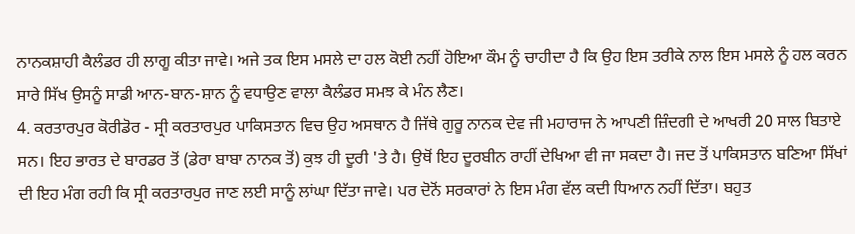ਨਾਨਕਸ਼ਾਹੀ ਕੈਲੰਡਰ ਹੀ ਲਾਗੂ ਕੀਤਾ ਜਾਵੇ। ਅਜੇ ਤਕ ਇਸ ਮਸਲੇ ਦਾ ਹਲ ਕੋਈ ਨਹੀਂ ਹੋਇਆ ਕੌਮ ਨੂੰ ਚਾਹੀਦਾ ਹੈ ਕਿ ਉਹ ਇਸ ਤਰੀਕੇ ਨਾਲ ਇਸ ਮਸਲੇ ਨੂੰ ਹਲ ਕਰਨ ਸਾਰੇ ਸਿੱਖ ਉਸਨੂੰ ਸਾਡੀ ਆਨ-ਬਾਨ-ਸ਼ਾਨ ਨੂੰ ਵਧਾਉਣ ਵਾਲਾ ਕੈਲੰਡਰ ਸਮਝ ਕੇ ਮੰਨ ਲੈਣ।
4. ਕਰਤਾਰਪੁਰ ਕੋਰੀਡੋਰ - ਸ੍ਰੀ ਕਰਤਾਰਪੁਰ ਪਾਕਿਸਤਾਨ ਵਿਚ ਉਹ ਅਸਥਾਨ ਹੈ ਜਿੱਥੇ ਗੁਰੂ ਨਾਨਕ ਦੇਵ ਜੀ ਮਹਾਰਾਜ ਨੇ ਆਪਣੀ ਜ਼ਿੰਦਗੀ ਦੇ ਆਖਰੀ 20 ਸਾਲ ਬਿਤਾਏ ਸਨ। ਇਹ ਭਾਰਤ ਦੇ ਬਾਰਡਰ ਤੋਂ (ਡੇਰਾ ਬਾਬਾ ਨਾਨਕ ਤੋਂ) ਕੁਝ ਹੀ ਦੂਰੀ 'ਤੇ ਹੈ। ਉਥੋਂ ਇਹ ਦੂਰਬੀਨ ਰਾਹੀਂ ਦੇਖਿਆ ਵੀ ਜਾ ਸਕਦਾ ਹੈ। ਜਦ ਤੋਂ ਪਾਕਿਸਤਾਨ ਬਣਿਆ ਸਿੱਖਾਂ ਦੀ ਇਹ ਮੰਗ ਰਹੀ ਕਿ ਸ੍ਰੀ ਕਰਤਾਰਪੁਰ ਜਾਣ ਲਈ ਸਾਨੂੰ ਲਾਂਘਾ ਦਿੱਤਾ ਜਾਵੇ। ਪਰ ਦੋਨੋਂ ਸਰਕਾਰਾਂ ਨੇ ਇਸ ਮੰਗ ਵੱਲ ਕਦੀ ਧਿਆਨ ਨਹੀਂ ਦਿੱਤਾ। ਬਹੁਤ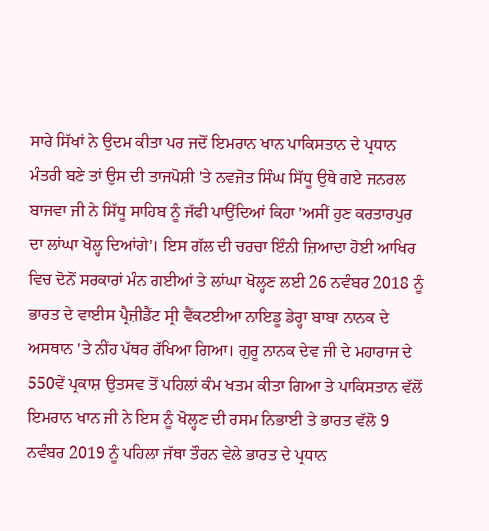ਸਾਰੇ ਸਿੱਖਾਂ ਨੇ ਉਦਮ ਕੀਤਾ ਪਰ ਜਦੋਂ ਇਮਰਾਨ ਖਾਨ ਪਾਕਿਸਤਾਨ ਦੇ ਪ੍ਰਧਾਨ ਮੰਤਰੀ ਬਣੇ ਤਾਂ ਉਸ ਦੀ ਤਾਜਪੋਸ਼ੀ 'ਤੇ ਨਵਜੋਤ ਸਿੰਘ ਸਿੱਧੂ ਉਥੇ ਗਏ ਜਨਰਲ ਬਾਜਵਾ ਜੀ ਨੇ ਸਿੱਧੂ ਸਾਹਿਬ ਨੂੰ ਜੱਫੀ ਪਾਉਂਦਿਆਂ ਕਿਹਾ 'ਅਸੀਂ ਹੁਣ ਕਰਤਾਰਪੁਰ ਦਾ ਲਾਂਘਾ ਖੋਲ੍ਹ ਦਿਆਂਗੇ'। ਇਸ ਗੱਲ ਦੀ ਚਰਚਾ ਇੰਨੀ ਜ਼ਿਆਦਾ ਹੋਈ ਆਖਿਰ ਵਿਚ ਦੋਨੋਂ ਸਰਕਾਰਾਂ ਮੰਨ ਗਈਆਂ ਤੇ ਲਾਂਘਾ ਖੋਲ੍ਹਣ ਲਈ 26 ਨਵੰਬਰ 2018 ਨੂੰ ਭਾਰਤ ਦੇ ਵਾਈਸ ਪ੍ਰੈਜ਼ੀਡੈਂਟ ਸ੍ਰੀ ਵੈਂਕਟਈਆ ਨਾਇਡੂ ਡੇਰ੍ਹਾ ਬਾਬਾ ਨਾਨਕ ਦੇ ਅਸਥਾਨ 'ਤੇ ਨੀਂਹ ਪੱਥਰ ਰੱਖਿਆ ਗਿਆ। ਗੁਰੂ ਨਾਨਕ ਦੇਵ ਜੀ ਦੇ ਮਹਾਰਾਜ ਦੇ 550ਵੇਂ ਪ੍ਰਕਾਸ਼ ਉਤਸਵ ਤੋਂ ਪਹਿਲਾਂ ਕੰਮ ਖਤਮ ਕੀਤਾ ਗਿਆ ਤੇ ਪਾਕਿਸਤਾਨ ਵੱਲੋਂ ਇਮਰਾਨ ਖਾਨ ਜੀ ਨੇ ਇਸ ਨੂੰ ਖੋਲ੍ਹਣ ਦੀ ਰਸਮ ਨਿਭਾਈ ਤੇ ਭਾਰਤ ਵੱਲੋ 9 ਨਵੰਬਰ 2019 ਨੂੰ ਪਹਿਲਾ ਜੱਥਾ ਤੌਰਨ ਵੇਲੇ ਭਾਰਤ ਦੇ ਪ੍ਰਧਾਨ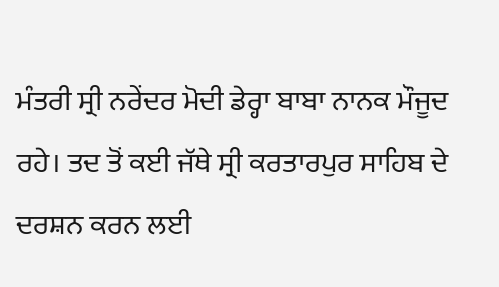ਮੰਤਰੀ ਸ੍ਰੀ ਨਰੇਂਦਰ ਮੋਦੀ ਡੇਰ੍ਹਾ ਬਾਬਾ ਨਾਨਕ ਮੌਜੂਦ ਰਹੇ। ਤਦ ਤੋਂ ਕਈ ਜੱਥੇ ਸ੍ਰੀ ਕਰਤਾਰਪੁਰ ਸਾਹਿਬ ਦੇ ਦਰਸ਼ਨ ਕਰਨ ਲਈ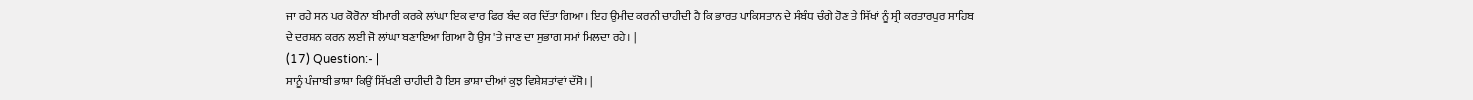ਜਾ ਰਹੇ ਸਨ ਪਰ ਕੋਰੋਨਾ ਬੀਮਾਰੀ ਕਰਕੇ ਲਾਂਘਾ ਇਕ ਵਾਰ ਫਿਰ ਬੰਦ ਕਰ ਦਿੱਤਾ ਗਿਆ। ਇਹ ਉਮੀਦ ਕਰਨੀ ਚਾਹੀਦੀ ਹੈ ਕਿ ਭਾਰਤ ਪਾਕਿਸਤਾਨ ਦੇ ਸੰਬੰਧ ਚੰਗੇ ਹੋਣ ਤੇ ਸਿੱਖਾਂ ਨੂੰ ਸ੍ਰੀ ਕਰਤਾਰਪੁਰ ਸਾਹਿਬ ਦੇ ਦਰਸ਼ਨ ਕਰਨ ਲਈ ਜੋ ਲਾਂਘਾ ਬਣਾਇਆ ਗਿਆ ਹੈ ਉਸ 'ਤੇ ਜਾਣ ਦਾ ਸੁਭਾਗ ਸਮਾਂ ਮਿਲਦਾ ਰਹੇ। |
(17) Question:- |
ਸਾਨੂੰ ਪੰਜਾਬੀ ਭਾਸ਼ਾ ਕਿਉਂ ਸਿੱਖਣੀ ਚਾਹੀਦੀ ਹੈ ਇਸ ਭਾਸ਼ਾ ਦੀਆਂ ਕੁਝ ਵਿਸ਼ੇਸ਼ਤਾਂਵਾਂ ਦੱਸੋ। |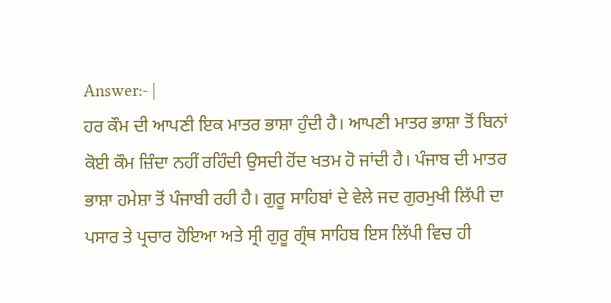Answer:- |
ਹਰ ਕੌਮ ਦੀ ਆਪਣੀ ਇਕ ਮਾਤਰ ਭਾਸ਼ਾ ਹੁੰਦੀ ਹੈ। ਆਪਣੀ ਮਾਤਰ ਭਾਸ਼ਾ ਤੋਂ ਬਿਨਾਂ ਕੋਈ ਕੌਮ ਜ਼ਿੰਦਾ ਨਹੀਂ ਰਹਿੰਦੀ ਉਸਦੀ ਹੋਂਦ ਖਤਮ ਹੋ ਜਾਂਦੀ ਹੈ। ਪੰਜਾਬ ਦੀ ਮਾਤਰ ਭਾਸ਼ਾ ਹਮੇਸ਼ਾ ਤੋਂ ਪੰਜਾਬੀ ਰਹੀ ਹੈ। ਗੁਰੂ ਸਾਹਿਬਾਂ ਦੇ ਵੇਲੇ ਜਦ ਗੁਰਮੁਖੀ ਲਿੱਪੀ ਦਾ ਪਸਾਰ ਤੇ ਪ੍ਰਚਾਰ ਹੋਇਆ ਅਤੇ ਸ੍ਰੀ ਗੁਰੂ ਗ੍ਰੰਥ ਸਾਹਿਬ ਇਸ ਲਿੱਪੀ ਵਿਚ ਹੀ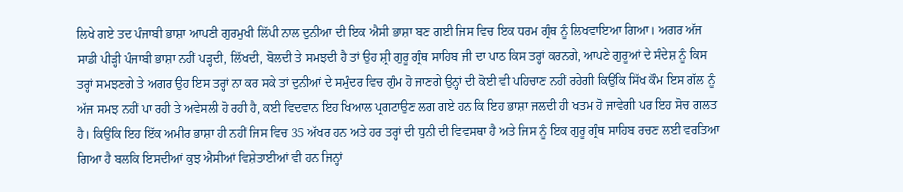ਲਿਖੇ ਗਏ ਤਦ ਪੰਜਾਬੀ ਭਾਸ਼ਾ ਆਪਣੀ ਗੁਰਮੁਖੀ ਲਿੱਪੀ ਨਾਲ ਦੁਨੀਆ ਦੀ ਇਕ ਐਸੀ ਭਾਸ਼ਾ ਬਣ ਗਈ ਜਿਸ ਵਿਚ ਇਕ ਧਰਮ ਗ੍ਰੰਥ ਨੂੰ ਲਿਖਵਾਇਆ ਗਿਆ। ਅਗਰ ਅੱਜ ਸਾਡੀ ਪੀੜ੍ਹੀ ਪੰਜਾਬੀ ਭਾਸ਼ਾ ਨਹੀਂ ਪੜ੍ਹਦੀ, ਲਿੱਖਦੀ, ਬੋਲਦੀ ਤੇ ਸਮਝਦੀ ਹੈ ਤਾਂ ਉਹ ਸ਼੍ਰੀ ਗੁਰੂ ਗ੍ਰੰਥ ਸਾਹਿਬ ਜੀ ਦਾ ਪਾਠ ਕਿਸ ਤਰ੍ਹਾਂ ਕਰਨਗੇ, ਆਪਣੇ ਗੁਰੂਆਂ ਦੇ ਸੰਦੇਸ਼ ਨੂੰ ਕਿਸ ਤਰ੍ਹਾਂ ਸਮਝਣਗੇ ਤੇ ਅਗਰ ਉਹ ਇਸ ਤਰ੍ਹਾਂ ਨਾ ਕਰ ਸਕੇ ਤਾਂ ਦੁਨੀਆਂ ਦੇ ਸਮੁੰਦਰ ਵਿਚ ਗੁੰਮ ਹੋ ਜਾਣਗੇ ਉਨ੍ਹਾਂ ਦੀ ਕੋਈ ਵੀ ਪਹਿਚਾਣ ਨਹੀਂ ਰਹੇਗੀ ਕਿਉਂਕਿ ਸਿੱਖ ਕੌਮ ਇਸ ਗੱਲ ਨੂੰ ਅੱਜ ਸਮਝ ਨਹੀਂ ਪਾ ਰਹੀ ਤੇ ਅਵੇਸਲੀ ਹੋ ਰਹੀ ਹੈ, ਕਈ ਵਿਦਵਾਨ ਇਹ ਖਿਆਲ ਪ੍ਰਗਟਾਉਣ ਲਗ ਗਏ ਹਨ ਕਿ ਇਹ ਭਾਸ਼ਾ ਜਲਦੀ ਹੀ ਖਤਮ ਹੋ ਜਾਵੇਗੀ ਪਰ ਇਹ ਸੋਚ ਗਲਤ ਹੈ। ਕਿਉਂਕਿ ਇਹ ਇੱਕ ਅਮੀਰ ਭਾਸ਼ਾ ਹੀ ਨਹੀਂ ਜਿਸ ਵਿਚ 35 ਅੱਖਰ ਹਨ ਅਤੇ ਹਰ ਤਰ੍ਹਾਂ ਦੀ ਧੁਨੀ ਦੀ ਵਿਵਸਥਾ ਹੈ ਅਤੇ ਜਿਸ ਨੂੰ ਇਕ ਗੁਰੂ ਗ੍ਰੰਥ ਸਾਹਿਬ ਰਚਣ ਲਈ ਵਰਤਿਆ ਗਿਆ ਹੈ ਬਲਕਿ ਇਸਦੀਆਂ ਕੁਝ ਐਸੀਆਂ ਵਿਸ਼ੇਤਾਈਆਂ ਵੀ ਹਨ ਜਿਨ੍ਹਾਂ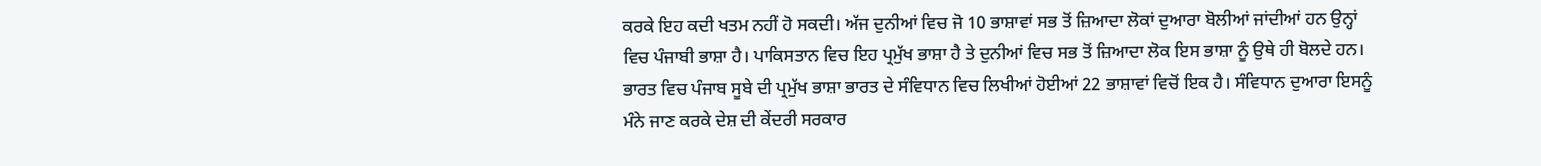ਕਰਕੇ ਇਹ ਕਦੀ ਖਤਮ ਨਹੀਂ ਹੋ ਸਕਦੀ। ਅੱਜ ਦੁਨੀਆਂ ਵਿਚ ਜੋ 10 ਭਾਸ਼ਾਵਾਂ ਸਭ ਤੋਂ ਜ਼ਿਆਦਾ ਲੋਕਾਂ ਦੁਆਰਾ ਬੋਲੀਆਂ ਜਾਂਦੀਆਂ ਹਨ ਉਨ੍ਹਾਂ ਵਿਚ ਪੰਜਾਬੀ ਭਾਸ਼ਾ ਹੈ। ਪਾਕਿਸਤਾਨ ਵਿਚ ਇਹ ਪ੍ਰਮੁੱਖ ਭਾਸ਼ਾ ਹੈ ਤੇ ਦੁਨੀਆਂ ਵਿਚ ਸਭ ਤੋਂ ਜ਼ਿਆਦਾ ਲੋਕ ਇਸ ਭਾਸ਼ਾ ਨੂੰ ਉਥੇ ਹੀ ਬੋਲਦੇ ਹਨ। ਭਾਰਤ ਵਿਚ ਪੰਜਾਬ ਸੂਬੇ ਦੀ ਪ੍ਰਮੁੱਖ ਭਾਸ਼ਾ ਭਾਰਤ ਦੇ ਸੰਵਿਧਾਨ ਵਿਚ ਲਿਖੀਆਂ ਹੋਈਆਂ 22 ਭਾਸ਼ਾਵਾਂ ਵਿਚੋਂ ਇਕ ਹੈ। ਸੰਵਿਧਾਨ ਦੁਆਰਾ ਇਸਨੂੰ ਮੰਨੇ ਜਾਣ ਕਰਕੇ ਦੇਸ਼ ਦੀ ਕੇਂਦਰੀ ਸਰਕਾਰ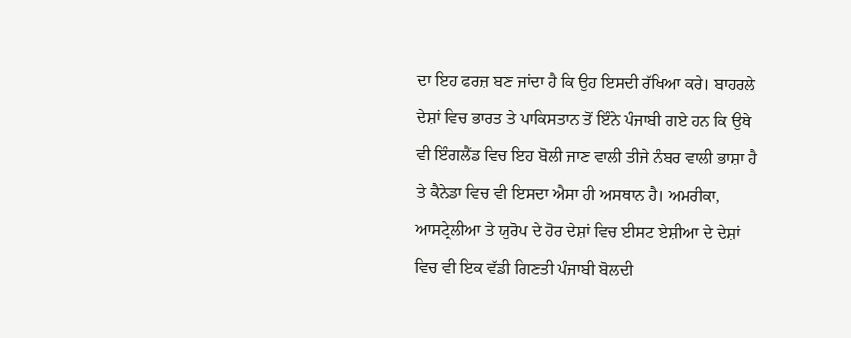ਦਾ ਇਹ ਫਰਜ਼ ਬਣ ਜਾਂਦਾ ਹੈ ਕਿ ਉਹ ਇਸਦੀ ਰੱਖਿਆ ਕਰੇ। ਬਾਹਰਲੇ ਦੇਸ਼ਾਂ ਵਿਚ ਭਾਰਤ ਤੇ ਪਾਕਿਸਤਾਨ ਤੋਂ ਇੰਨੇ ਪੰਜਾਬੀ ਗਏ ਹਨ ਕਿ ਉਥੇ ਵੀ ਇੰਗਲੈਂਡ ਵਿਚ ਇਹ ਬੋਲੀ ਜਾਣ ਵਾਲੀ ਤੀਜੇ ਨੰਬਰ ਵਾਲੀ ਭਾਸ਼ਾ ਹੈ ਤੇ ਕੈਨੇਡਾ ਵਿਚ ਵੀ ਇਸਦਾ ਐਸਾ ਹੀ ਅਸਥਾਨ ਹੈ। ਅਮਰੀਕਾ, ਆਸਟ੍ਰੇਲੀਆ ਤੇ ਯੁਰੋਪ ਦੇ ਹੋਰ ਦੇਸ਼ਾਂ ਵਿਚ ਈਸਟ ਏਸ਼ੀਆ ਦੇ ਦੇਸ਼ਾਂ ਵਿਚ ਵੀ ਇਕ ਵੱਡੀ ਗਿਣਤੀ ਪੰਜਾਬੀ ਬੋਲਦੀ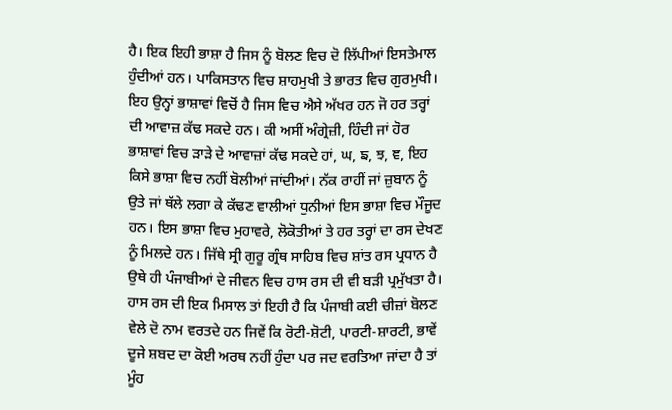ਹੈ। ਇਕ ਇਹੀ ਭਾਸ਼ਾ ਹੈ ਜਿਸ ਨੂੰ ਬੋਲਣ ਵਿਚ ਦੋ ਲਿੱਪੀਆਂ ਇਸਤੇਮਾਲ ਹੁੰਦੀਆਂ ਹਨ। ਪਾਕਿਸਤਾਨ ਵਿਚ ਸ਼ਾਹਮੁਖੀ ਤੇ ਭਾਰਤ ਵਿਚ ਗੁਰਮੁਖੀ। ਇਹ ਉਨ੍ਹਾਂ ਭਾਸ਼ਾਵਾਂ ਵਿਚੋਂ ਹੈ ਜਿਸ ਵਿਚ ਐਸੇ ਅੱਖਰ ਹਨ ਜੋ ਹਰ ਤਰ੍ਹਾਂ ਦੀ ਆਵਾਜ਼ ਕੱਢ ਸਕਦੇ ਹਨ। ਕੀ ਅਸੀਂ ਅੰਗ੍ਰੇਜ਼ੀ, ਹਿੰਦੀ ਜਾਂ ਹੋਰ ਭਾਸ਼ਾਵਾਂ ਵਿਚ ੜਾੜੇ ਦੇ ਆਵਾਜ਼ਾਂ ਕੱਢ ਸਕਦੇ ਹਾਂ, ਘ, ਙ, ਝ, ਞ, ਇਹ ਕਿਸੇ ਭਾਸ਼ਾ ਵਿਚ ਨਹੀਂ ਬੋਲੀਆਂ ਜਾਂਦੀਆਂ। ਨੱਕ ਰਾਹੀਂ ਜਾਂ ਜ਼ੁਬਾਨ ਨੂੰ ਉਤੇ ਜਾਂ ਥੱਲੇ ਲਗਾ ਕੇ ਕੱਢਣ ਵਾਲੀਆਂ ਧੁਨੀਆਂ ਇਸ ਭਾਸ਼ਾ ਵਿਚ ਮੌਜੂਦ ਹਨ। ਇਸ ਭਾਸ਼ਾ ਵਿਚ ਮੁਹਾਵਰੇ, ਲੋਕੋਤੀਆਂ ਤੇ ਹਰ ਤਰ੍ਹਾਂ ਦਾ ਰਸ ਦੇਖਣ ਨੂੰ ਮਿਲਦੇ ਹਨ। ਜਿੱਥੇ ਸ੍ਰੀ ਗੁਰੂ ਗ੍ਰੰਥ ਸਾਹਿਬ ਵਿਚ ਸ਼ਾਂਤ ਰਸ ਪ੍ਰਧਾਨ ਹੈ ਉਥੇ ਹੀ ਪੰਜਾਬੀਆਂ ਦੇ ਜੀਵਨ ਵਿਚ ਹਾਸ ਰਸ ਦੀ ਵੀ ਬੜੀ ਪ੍ਰਮੁੱਖਤਾ ਹੈ। ਹਾਸ ਰਸ ਦੀ ਇਕ ਮਿਸਾਲ ਤਾਂ ਇਹੀ ਹੈ ਕਿ ਪੰਜਾਬੀ ਕਈ ਚੀਜ਼ਾਂ ਬੋਲਣ ਵੇਲੇ ਦੋ ਨਾਮ ਵਰਤਦੇ ਹਨ ਜਿਵੇਂ ਕਿ ਰੋਟੀ-ਸ਼ੋਟੀ, ਪਾਰਟੀ-ਸ਼ਾਰਟੀ, ਭਾਵੇਂ ਦੂਜੇ ਸ਼ਬਦ ਦਾ ਕੋਈ ਅਰਥ ਨਹੀਂ ਹੁੰਦਾ ਪਰ ਜਦ ਵਰਤਿਆ ਜਾਂਦਾ ਹੈ ਤਾਂ ਮੂੰਹ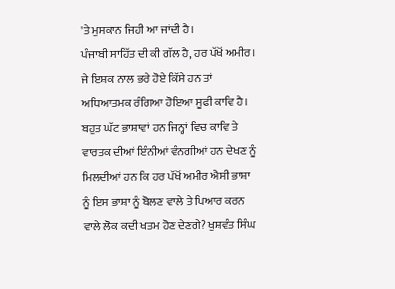'ਤੇ ਮੁਸਕਾਨ ਜਿਹੀ ਆ ਜਾਂਦੀ ਹੈ।
ਪੰਜਾਬੀ ਸਾਹਿੱਤ ਦੀ ਕੀ ਗੱਲ ਹੈ, ਹਰ ਪੱਖੋਂ ਅਮੀਰ। ਜੇ ਇਸ਼ਕ ਨਾਲ ਭਰੇ ਹੋਏ ਕਿੱਸੇ ਹਨ ਤਾਂ ਅਧਿਆਤਮਕ ਰੰਗਿਆ ਹੋਇਆ ਸੂਫੀ ਕਾਵਿ ਹੈ। ਬਹੁਤ ਘੱਟ ਭਾਸ਼ਾਵਾਂ ਹਨ ਜਿਨ੍ਹਾਂ ਵਿਚ ਕਾਵਿ ਤੇ ਵਾਰਤਕ ਦੀਆਂ ਇੰਨੀਆਂ ਵੰਨਗੀਆਂ ਹਨ ਦੇਖਣ ਨੂੰ ਮਿਲਦੀਆਂ ਹਨ ਕਿ ਹਰ ਪੱਖੋਂ ਅਮੀਰ ਐਸੀ ਭਾਸ਼ਾ ਨੂੰ ਇਸ ਭਾਸ਼ਾ ਨੂੰ ਬੋਲਣ ਵਾਲੇ ਤੇ ਪਿਆਰ ਕਰਨ ਵਾਲੇ ਲੋਕ ਕਦੀ ਖਤਮ ਹੋਣ ਦੇਣਗੇ? ਖੁਸ਼ਵੰਤ ਸਿੰਘ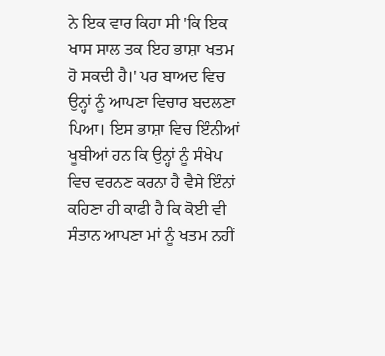ਨੇ ਇਕ ਵਾਰ ਕਿਹਾ ਸੀ 'ਕਿ ਇਕ ਖਾਸ ਸਾਲ ਤਕ ਇਹ ਭਾਸ਼ਾ ਖਤਮ ਹੋ ਸਕਦੀ ਹੈ।' ਪਰ ਬਾਅਦ ਵਿਚ ਉਨ੍ਹਾਂ ਨੂੰ ਆਪਣਾ ਵਿਚਾਰ ਬਦਲਣਾ ਪਿਆ। ਇਸ ਭਾਸ਼ਾ ਵਿਚ ਇੰਨੀਆਂ ਖੂਬੀਆਂ ਹਨ ਕਿ ਉਨ੍ਹਾਂ ਨੂੰ ਸੰਖੇਪ ਵਿਚ ਵਰਨਣ ਕਰਨਾ ਹੈ ਵੈਸੇ ਇੰਨਾਂ ਕਹਿਣਾ ਹੀ ਕਾਫੀ ਹੈ ਕਿ ਕੋਈ ਵੀ ਸੰਤਾਨ ਆਪਣਾ ਮਾਂ ਨੂੰ ਖਤਮ ਨਹੀਂ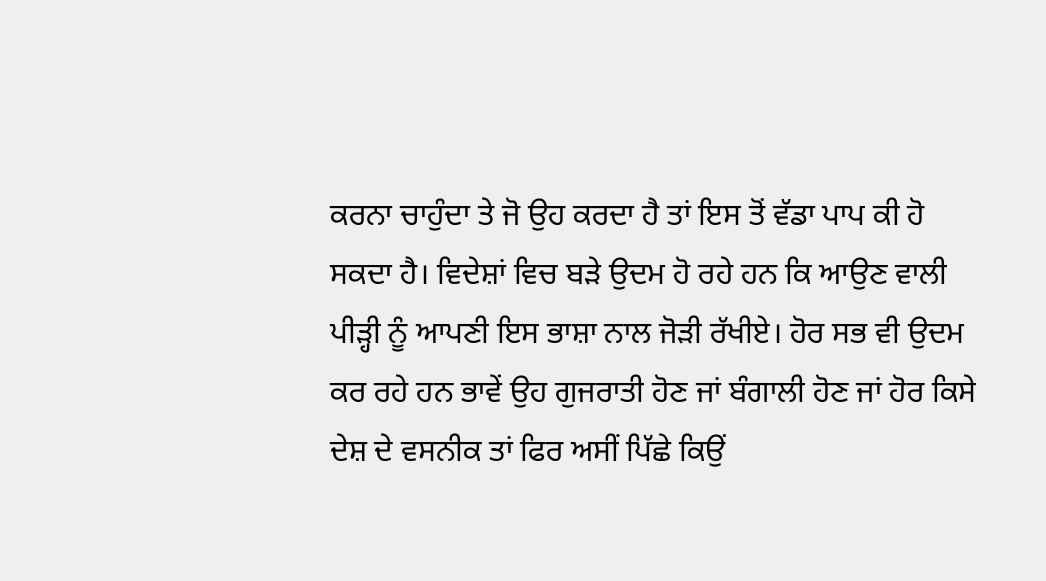ਕਰਨਾ ਚਾਹੁੰਦਾ ਤੇ ਜੋ ਉਹ ਕਰਦਾ ਹੈ ਤਾਂ ਇਸ ਤੋਂ ਵੱਡਾ ਪਾਪ ਕੀ ਹੋ ਸਕਦਾ ਹੈ। ਵਿਦੇਸ਼ਾਂ ਵਿਚ ਬੜੇ ਉਦਮ ਹੋ ਰਹੇ ਹਨ ਕਿ ਆਉਣ ਵਾਲੀ ਪੀੜ੍ਹੀ ਨੂੰ ਆਪਣੀ ਇਸ ਭਾਸ਼ਾ ਨਾਲ ਜੋੜੀ ਰੱਖੀਏ। ਹੋਰ ਸਭ ਵੀ ਉਦਮ ਕਰ ਰਹੇ ਹਨ ਭਾਵੇਂ ਉਹ ਗੁਜਰਾਤੀ ਹੋਣ ਜਾਂ ਬੰਗਾਲੀ ਹੋਣ ਜਾਂ ਹੋਰ ਕਿਸੇ ਦੇਸ਼ ਦੇ ਵਸਨੀਕ ਤਾਂ ਫਿਰ ਅਸੀਂ ਪਿੱਛੇ ਕਿਉਂ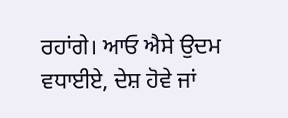ਰਹਾਂਗੇ। ਆਓ ਐਸੇ ਉਦਮ ਵਧਾਈਏ, ਦੇਸ਼ ਹੋਵੇ ਜਾਂ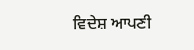ਵਿਦੇਸ਼ ਆਪਣੀ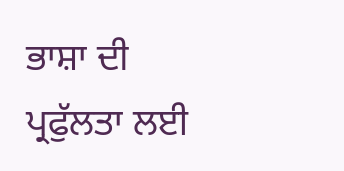ਭਾਸ਼ਾ ਦੀ ਪ੍ਰਫੁੱਲਤਾ ਲਈ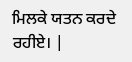ਮਿਲਕੇ ਯਤਨ ਕਰਦੇ ਰਹੀਏ। |